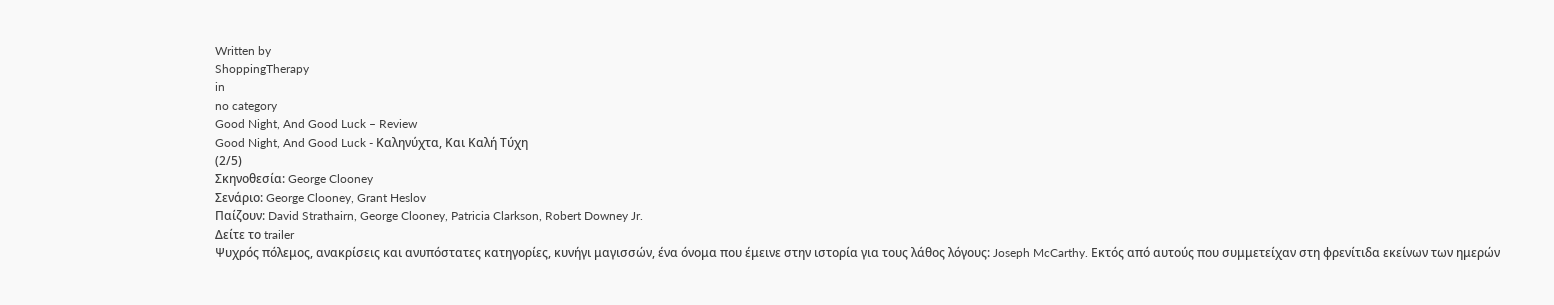Written by
ShoppingTherapy
in
no category
Good Night, And Good Luck – Review
Good Night, And Good Luck - Καληνύχτα, Και Καλή Τύχη
(2/5)
Σκηνοθεσία: George Clooney
Σενάριο: George Clooney, Grant Heslov
Παίζουν: David Strathairn, George Clooney, Patricia Clarkson, Robert Downey Jr.
Δείτε το trailer
Ψυχρός πόλεμος, ανακρίσεις και ανυπόστατες κατηγορίες, κυνήγι μαγισσών, ένα όνομα που έμεινε στην ιστορία για τους λάθος λόγους: Joseph McCarthy. Εκτός από αυτούς που συμμετείχαν στη φρενίτιδα εκείνων των ημερών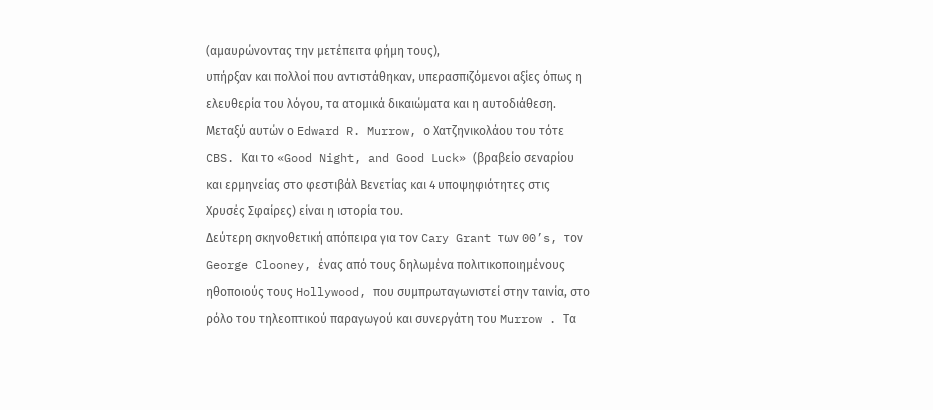(αμαυρώνοντας την μετέπειτα φήμη τους),
υπήρξαν και πολλοί που αντιστάθηκαν, υπερασπιζόμενοι αξίες όπως η ελευθερία του λόγου, τα ατομικά δικαιώματα και η αυτοδιάθεση. Μεταξύ αυτών ο Edward R. Murrow, ο Χατζηνικολάου του τότε CBS. Και το «Good Night, and Good Luck» (βραβείο σεναρίου και ερμηνείας στο φεστιβάλ Βενετίας και 4 υποψηφιότητες στις Χρυσές Σφαίρες) είναι η ιστορία του.
Δεύτερη σκηνοθετική απόπειρα για τον Cary Grant των 00’s, τον George Clooney, ένας από τους δηλωμένα πολιτικοποιημένους ηθοποιούς τους Hollywood, που συμπρωταγωνιστεί στην ταινία, στο ρόλο του τηλεοπτικού παραγωγού και συνεργάτη του Murrow . Τα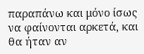παραπάνω και μόνο ίσως να φαίνονται αρκετά, και θα ήταν αν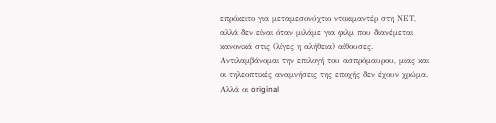επρόκειτο για μεταμεσονύχτιο ντοκιμαντέρ στη ΝΕΤ, αλλά δεν είναι όταν μιλάμε για φιλμ που διανέμεται κανονικά στις (λίγες η αλήθεια) αίθουσες.
Αντιλαμβάνομαι την επιλογή του ασπρόμαυρου, μιας και οι τηλεοπτικές αναμνήσεις της εποχής δεν έχουν χρώμα. Αλλά οι original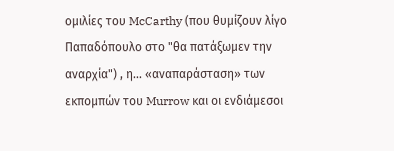ομιλίες του McCarthy (που θυμίζουν λίγο Παπαδόπουλο στο "θα πατάξωμεν την αναρχία") , η... «αναπαράσταση» των εκπομπών του Murrow και οι ενδιάμεσοι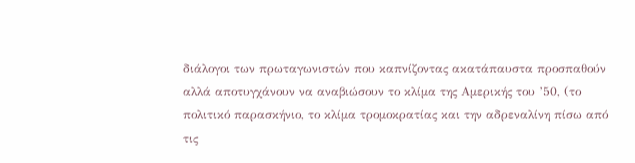διάλογοι των πρωταγωνιστών που καπνίζοντας ακατάπαυστα προσπαθούν αλλά αποτυγχάνουν να αναβιώσουν το κλίμα της Αμερικής του ’50, (το πολιτικό παρασκήνιο, το κλίμα τρομοκρατίας και την αδρεναλίνη πίσω από τις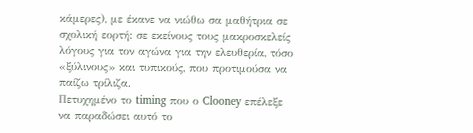κάμερες), με έκανε να νιώθω σα μαθήτρια σε σχολική εορτή: σε εκείνους τους μακροσκελείς λόγους για τον αγώνα για την ελευθερία, τόσο «ξύλινους» και τυπικούς, που προτιμούσα να παίζω τρίλιζα.
Πετυχημένο το timing που ο Clooney επέλεξε να παραδώσει αυτό το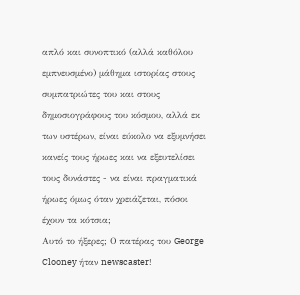απλό και συνοπτικό (αλλά καθόλου εμπνευσμένο) μάθημα ιστορίας στους συμπατριώτες του και στους δημοσιογράφους του κόσμου, αλλά εκ των υστέρων, είναι εύκολο να εξυμνήσει κανείς τους ήρωες και να εξευτελίσει τους δυνάστες - να είναι πραγματικά ήρωες όμως όταν χρειάζεται, πόσοι έχουν τα κότσια;
Αυτό το ήξερες; Ο πατέρας του George Clooney ήταν newscaster!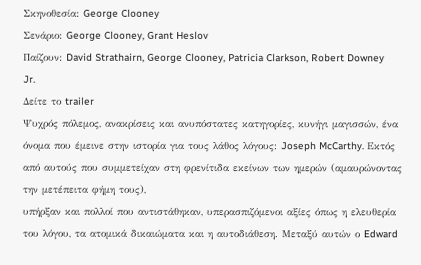Σκηνοθεσία: George Clooney
Σενάριο: George Clooney, Grant Heslov
Παίζουν: David Strathairn, George Clooney, Patricia Clarkson, Robert Downey Jr.
Δείτε το trailer
Ψυχρός πόλεμος, ανακρίσεις και ανυπόστατες κατηγορίες, κυνήγι μαγισσών, ένα όνομα που έμεινε στην ιστορία για τους λάθος λόγους: Joseph McCarthy. Εκτός από αυτούς που συμμετείχαν στη φρενίτιδα εκείνων των ημερών (αμαυρώνοντας την μετέπειτα φήμη τους),
υπήρξαν και πολλοί που αντιστάθηκαν, υπερασπιζόμενοι αξίες όπως η ελευθερία του λόγου, τα ατομικά δικαιώματα και η αυτοδιάθεση. Μεταξύ αυτών ο Edward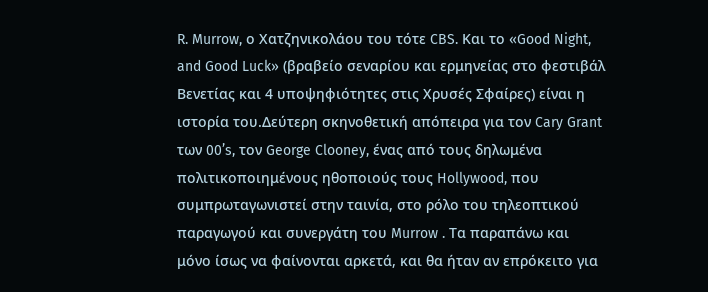R. Murrow, ο Χατζηνικολάου του τότε CBS. Και το «Good Night, and Good Luck» (βραβείο σεναρίου και ερμηνείας στο φεστιβάλ Βενετίας και 4 υποψηφιότητες στις Χρυσές Σφαίρες) είναι η ιστορία του.Δεύτερη σκηνοθετική απόπειρα για τον Cary Grant των 00’s, τον George Clooney, ένας από τους δηλωμένα πολιτικοποιημένους ηθοποιούς τους Hollywood, που συμπρωταγωνιστεί στην ταινία, στο ρόλο του τηλεοπτικού παραγωγού και συνεργάτη του Murrow . Τα παραπάνω και μόνο ίσως να φαίνονται αρκετά, και θα ήταν αν επρόκειτο για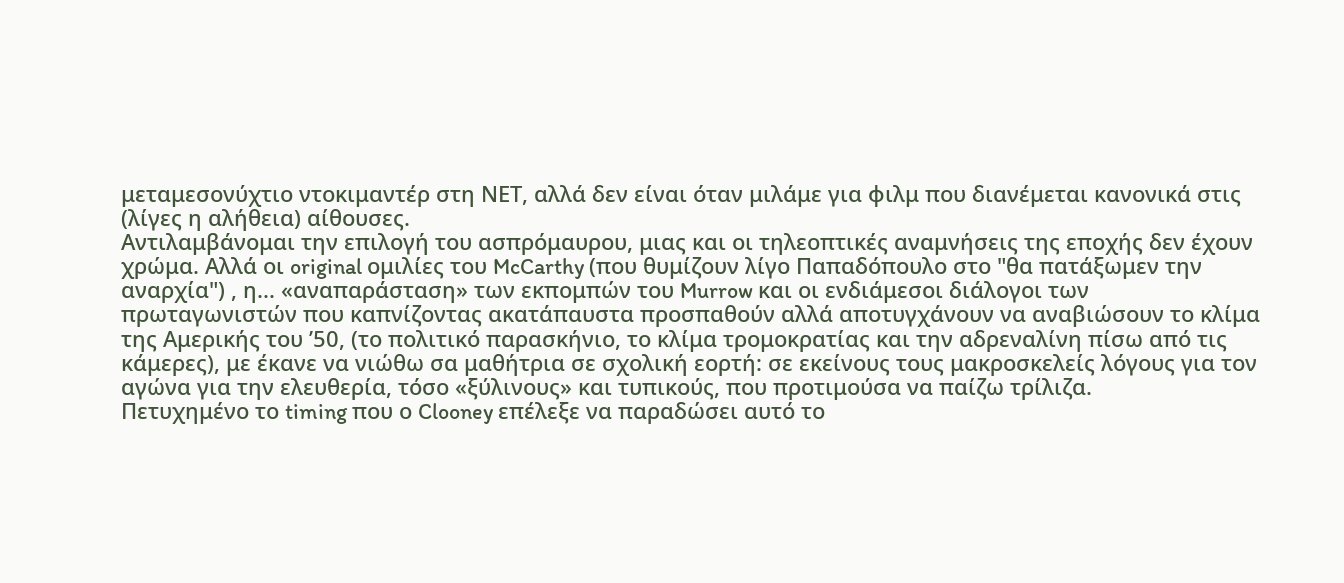μεταμεσονύχτιο ντοκιμαντέρ στη ΝΕΤ, αλλά δεν είναι όταν μιλάμε για φιλμ που διανέμεται κανονικά στις (λίγες η αλήθεια) αίθουσες.
Αντιλαμβάνομαι την επιλογή του ασπρόμαυρου, μιας και οι τηλεοπτικές αναμνήσεις της εποχής δεν έχουν χρώμα. Αλλά οι original ομιλίες του McCarthy (που θυμίζουν λίγο Παπαδόπουλο στο "θα πατάξωμεν την αναρχία") , η... «αναπαράσταση» των εκπομπών του Murrow και οι ενδιάμεσοι διάλογοι των πρωταγωνιστών που καπνίζοντας ακατάπαυστα προσπαθούν αλλά αποτυγχάνουν να αναβιώσουν το κλίμα της Αμερικής του ’50, (το πολιτικό παρασκήνιο, το κλίμα τρομοκρατίας και την αδρεναλίνη πίσω από τις κάμερες), με έκανε να νιώθω σα μαθήτρια σε σχολική εορτή: σε εκείνους τους μακροσκελείς λόγους για τον αγώνα για την ελευθερία, τόσο «ξύλινους» και τυπικούς, που προτιμούσα να παίζω τρίλιζα.
Πετυχημένο το timing που ο Clooney επέλεξε να παραδώσει αυτό το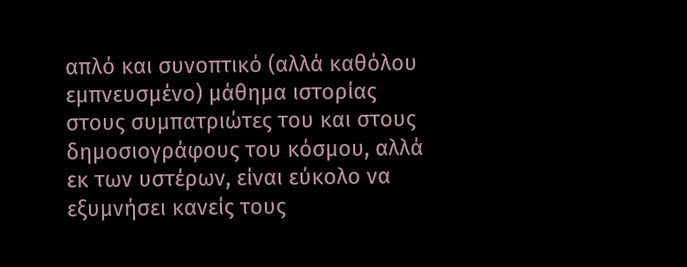απλό και συνοπτικό (αλλά καθόλου εμπνευσμένο) μάθημα ιστορίας στους συμπατριώτες του και στους δημοσιογράφους του κόσμου, αλλά εκ των υστέρων, είναι εύκολο να εξυμνήσει κανείς τους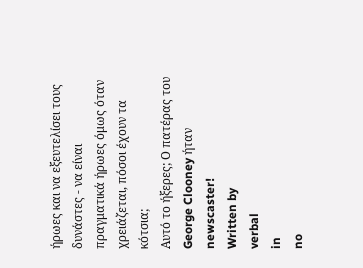ήρωες και να εξευτελίσει τους δυνάστες - να είναι πραγματικά ήρωες όμως όταν χρειάζεται, πόσοι έχουν τα κότσια;
Αυτό το ήξερες; Ο πατέρας του George Clooney ήταν newscaster!
Written by
verbal
in
no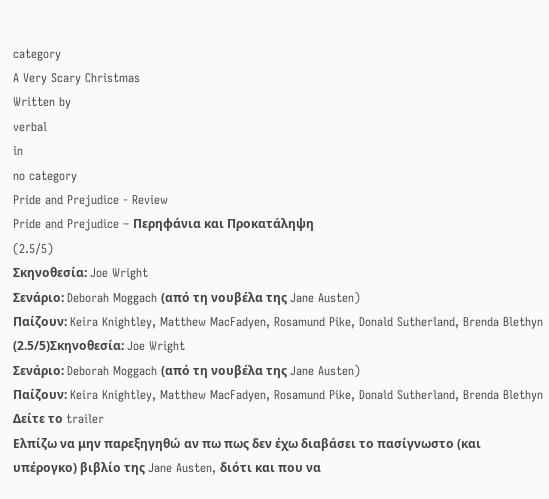category
A Very Scary Christmas
Written by
verbal
in
no category
Pride and Prejudice - Review
Pride and Prejudice – Περηφάνια και Προκατάληψη
(2.5/5)
Σκηνοθεσία: Joe Wright
Σενάριο: Deborah Moggach (από τη νουβέλα της Jane Austen)
Παίζουν: Keira Knightley, Matthew MacFadyen, Rosamund Pike, Donald Sutherland, Brenda Blethyn
(2.5/5)Σκηνοθεσία: Joe Wright
Σενάριο: Deborah Moggach (από τη νουβέλα της Jane Austen)
Παίζουν: Keira Knightley, Matthew MacFadyen, Rosamund Pike, Donald Sutherland, Brenda Blethyn
Δείτε το trailer
Ελπίζω να μην παρεξηγηθώ αν πω πως δεν έχω διαβάσει το πασίγνωστο (και υπέρογκο) βιβλίο της Jane Austen, διότι και που να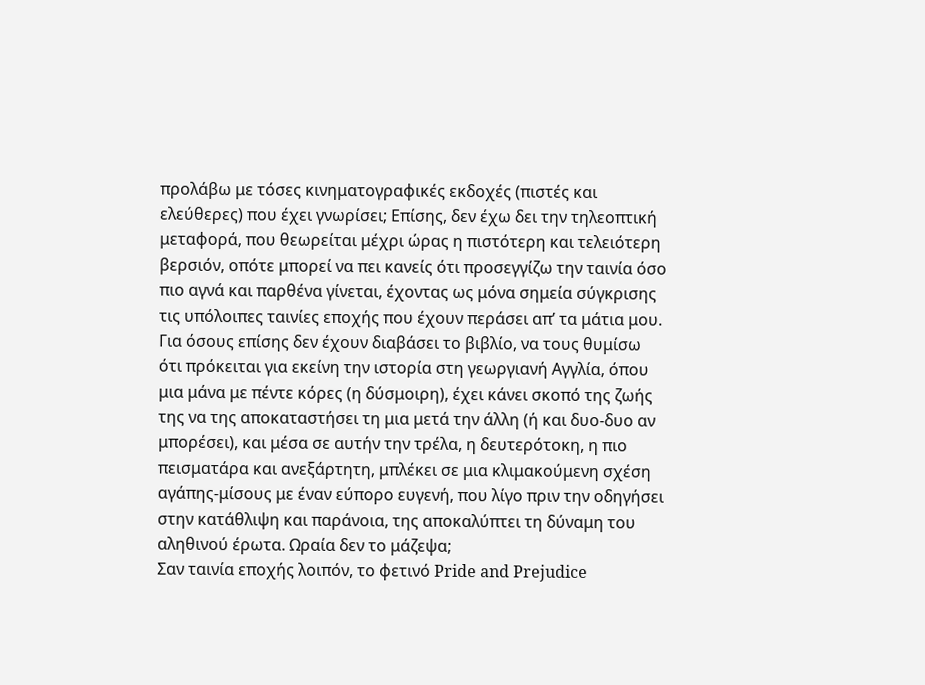προλάβω με τόσες κινηματογραφικές εκδοχές (πιστές και ελεύθερες) που έχει γνωρίσει; Επίσης, δεν έχω δει την τηλεοπτική μεταφορά, που θεωρείται μέχρι ώρας η πιστότερη και τελειότερη βερσιόν, οπότε μπορεί να πει κανείς ότι προσεγγίζω την ταινία όσο πιο αγνά και παρθένα γίνεται, έχοντας ως μόνα σημεία σύγκρισης τις υπόλοιπες ταινίες εποχής που έχουν περάσει απ’ τα μάτια μου.
Για όσους επίσης δεν έχουν διαβάσει το βιβλίο, να τους θυμίσω ότι πρόκειται για εκείνη την ιστορία στη γεωργιανή Αγγλία, όπου μια μάνα με πέντε κόρες (η δύσμοιρη), έχει κάνει σκοπό της ζωής της να της αποκαταστήσει τη μια μετά την άλλη (ή και δυο-δυο αν μπορέσει), και μέσα σε αυτήν την τρέλα, η δευτερότοκη, η πιο πεισματάρα και ανεξάρτητη, μπλέκει σε μια κλιμακούμενη σχέση αγάπης-μίσους με έναν εύπορο ευγενή, που λίγο πριν την οδηγήσει στην κατάθλιψη και παράνοια, της αποκαλύπτει τη δύναμη του αληθινού έρωτα. Ωραία δεν το μάζεψα;
Σαν ταινία εποχής λοιπόν, το φετινό Pride and Prejudice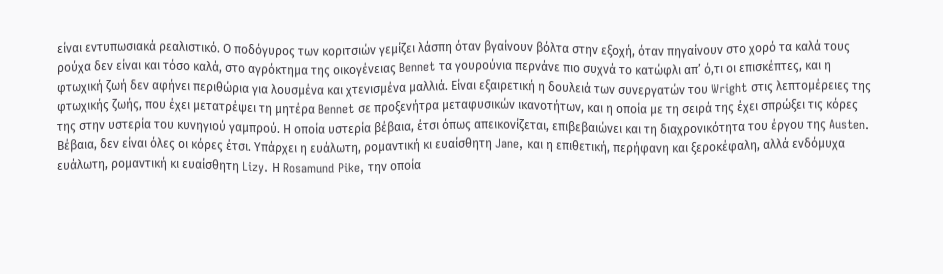είναι εντυπωσιακά ρεαλιστικό. Ο ποδόγυρος των κοριτσιών γεμίζει λάσπη όταν βγαίνουν βόλτα στην εξοχή, όταν πηγαίνουν στο χορό τα καλά τους ρούχα δεν είναι και τόσο καλά, στο αγρόκτημα της οικογένειας Bennet τα γουρούνια περνάνε πιο συχνά το κατώφλι απ’ ό,τι οι επισκέπτες, και η φτωχική ζωή δεν αφήνει περιθώρια για λουσμένα και χτενισμένα μαλλιά. Είναι εξαιρετική η δουλειά των συνεργατών του Wright στις λεπτομέρειες της φτωχικής ζωής, που έχει μετατρέψει τη μητέρα Bennet σε προξενήτρα μεταφυσικών ικανοτήτων, και η οποία με τη σειρά της έχει σπρώξει τις κόρες της στην υστερία του κυνηγιού γαμπρού. Η οποία υστερία βέβαια, έτσι όπως απεικονίζεται, επιβεβαιώνει και τη διαχρονικότητα του έργου της Austen.
Βέβαια, δεν είναι όλες οι κόρες έτσι. Υπάρχει η ευάλωτη, ρομαντική κι ευαίσθητη Jane, και η επιθετική, περήφανη και ξεροκέφαλη, αλλά ενδόμυχα ευάλωτη, ρομαντική κι ευαίσθητη Lizy. Η Rosamund Pike, την οποία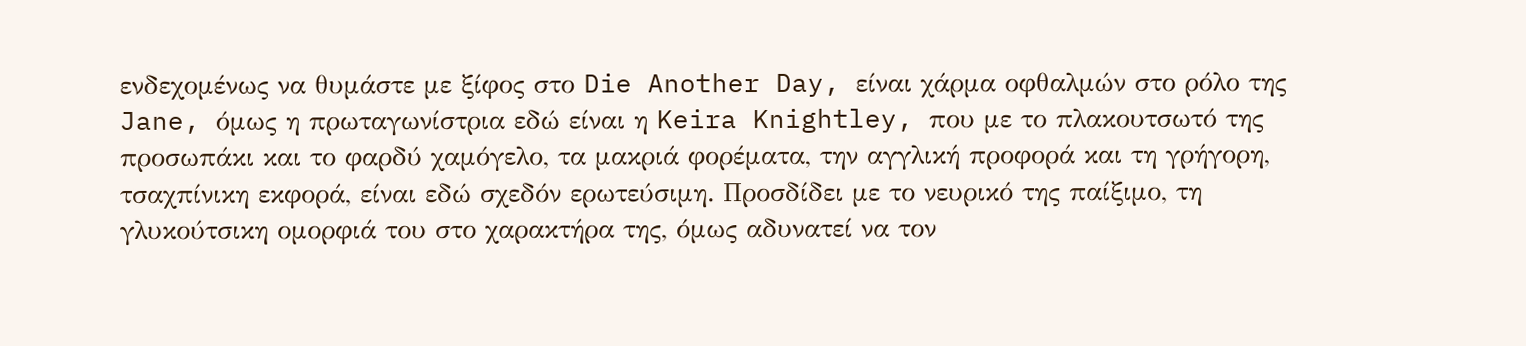ενδεχομένως να θυμάστε με ξίφος στο Die Another Day, είναι χάρμα οφθαλμών στο ρόλο της Jane, όμως η πρωταγωνίστρια εδώ είναι η Keira Knightley, που με το πλακουτσωτό της προσωπάκι και το φαρδύ χαμόγελο, τα μακριά φορέματα, την αγγλική προφορά και τη γρήγορη, τσαχπίνικη εκφορά, είναι εδώ σχεδόν ερωτεύσιμη. Προσδίδει με το νευρικό της παίξιμο, τη γλυκούτσικη ομορφιά του στο χαρακτήρα της, όμως αδυνατεί να τον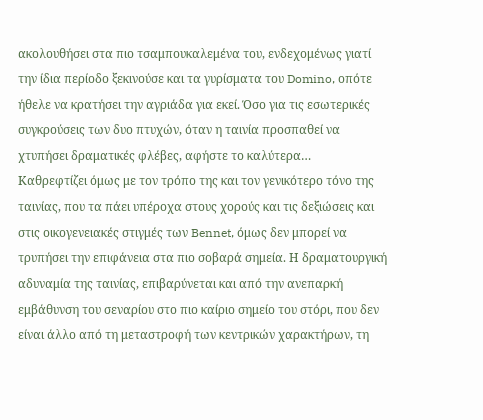ακολουθήσει στα πιο τσαμπουκαλεμένα του, ενδεχομένως γιατί την ίδια περίοδο ξεκινούσε και τα γυρίσματα του Domino, οπότε ήθελε να κρατήσει την αγριάδα για εκεί. Όσο για τις εσωτερικές συγκρούσεις των δυο πτυχών, όταν η ταινία προσπαθεί να χτυπήσει δραματικές φλέβες, αφήστε το καλύτερα…
Καθρεφτίζει όμως με τον τρόπο της και τον γενικότερο τόνο της ταινίας, που τα πάει υπέροχα στους χορούς και τις δεξιώσεις και στις οικογενειακές στιγμές των Bennet, όμως δεν μπορεί να τρυπήσει την επιφάνεια στα πιο σοβαρά σημεία. Η δραματουργική αδυναμία της ταινίας, επιβαρύνεται και από την ανεπαρκή εμβάθυνση του σεναρίου στο πιο καίριο σημείο του στόρι, που δεν είναι άλλο από τη μεταστροφή των κεντρικών χαρακτήρων, τη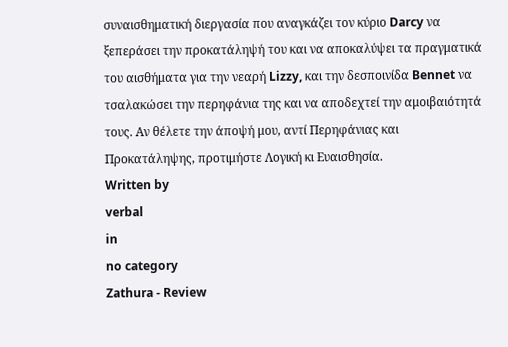συναισθηματική διεργασία που αναγκάζει τον κύριο Darcy να ξεπεράσει την προκατάληψή του και να αποκαλύψει τα πραγματικά του αισθήματα για την νεαρή Lizzy, και την δεσποινίδα Bennet να τσαλακώσει την περηφάνια της και να αποδεχτεί την αμοιβαιότητά τους. Αν θέλετε την άποψή μου, αντί Περηφάνιας και Προκατάληψης, προτιμήστε Λογική κι Ευαισθησία.
Written by
verbal
in
no category
Zathura - Review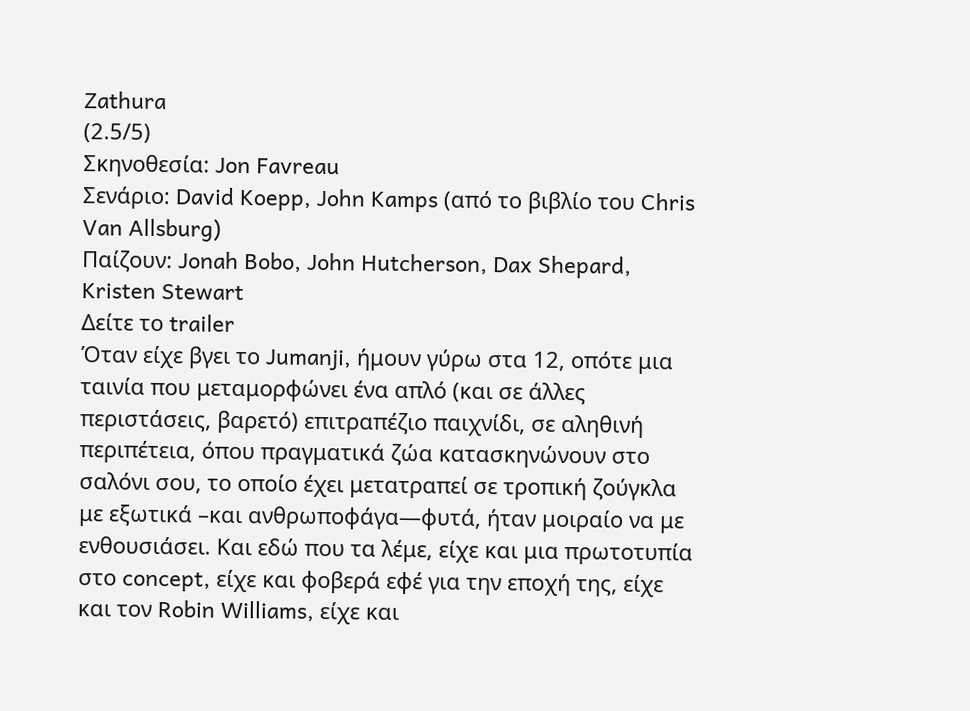Zathura
(2.5/5)
Σκηνοθεσία: Jon Favreau
Σενάριο: David Koepp, John Kamps (από το βιβλίο του Chris Van Allsburg)
Παίζουν: Jonah Bobo, John Hutcherson, Dax Shepard, Kristen Stewart
Δείτε το trailer
Όταν είχε βγει το Jumanji, ήμουν γύρω στα 12, οπότε μια ταινία που μεταμορφώνει ένα απλό (και σε άλλες περιστάσεις, βαρετό) επιτραπέζιο παιχνίδι, σε αληθινή περιπέτεια, όπου πραγματικά ζώα κατασκηνώνουν στο σαλόνι σου, το οποίο έχει μετατραπεί σε τροπική ζούγκλα με εξωτικά –και ανθρωποφάγα—φυτά, ήταν μοιραίο να με ενθουσιάσει. Και εδώ που τα λέμε, είχε και μια πρωτοτυπία στο concept, είχε και φοβερά εφέ για την εποχή της, είχε και τον Robin Williams, είχε και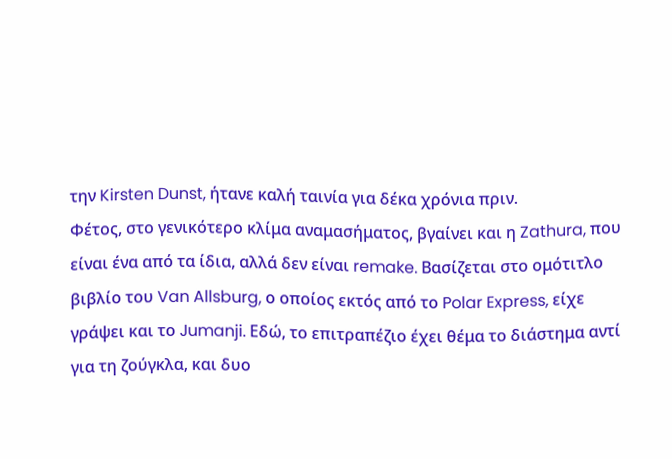την Kirsten Dunst, ήτανε καλή ταινία για δέκα χρόνια πριν.
Φέτος, στο γενικότερο κλίμα αναμασήματος, βγαίνει και η Zathura, που είναι ένα από τα ίδια, αλλά δεν είναι remake. Βασίζεται στο ομότιτλο βιβλίο του Van Allsburg, ο οποίος εκτός από το Polar Express, είχε γράψει και το Jumanji. Εδώ, το επιτραπέζιο έχει θέμα το διάστημα αντί για τη ζούγκλα, και δυο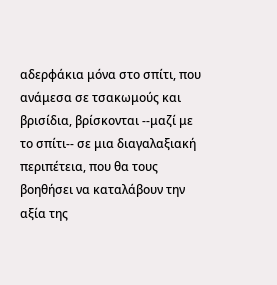αδερφάκια μόνα στο σπίτι, που ανάμεσα σε τσακωμούς και βρισίδια, βρίσκονται --μαζί με το σπίτι-- σε μια διαγαλαξιακή περιπέτεια, που θα τους βοηθήσει να καταλάβουν την αξία της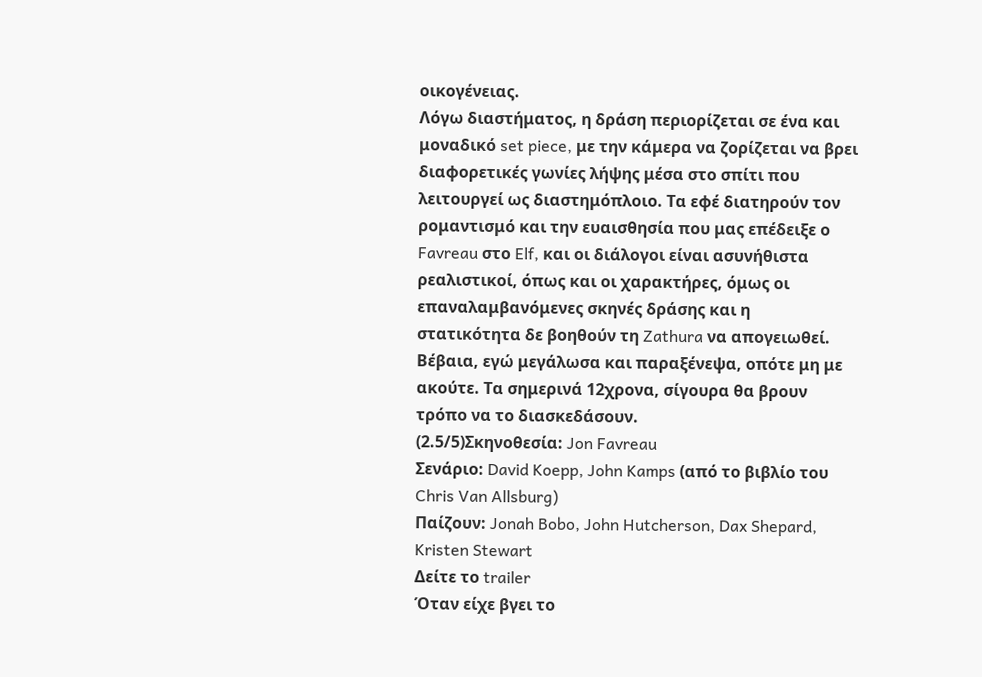οικογένειας.
Λόγω διαστήματος, η δράση περιορίζεται σε ένα και μοναδικό set piece, με την κάμερα να ζορίζεται να βρει διαφορετικές γωνίες λήψης μέσα στο σπίτι που λειτουργεί ως διαστημόπλοιο. Τα εφέ διατηρούν τον ρομαντισμό και την ευαισθησία που μας επέδειξε ο Favreau στο Elf, και οι διάλογοι είναι ασυνήθιστα ρεαλιστικοί, όπως και οι χαρακτήρες, όμως οι επαναλαμβανόμενες σκηνές δράσης και η στατικότητα δε βοηθούν τη Zathura να απογειωθεί. Βέβαια, εγώ μεγάλωσα και παραξένεψα, οπότε μη με ακούτε. Τα σημερινά 12χρονα, σίγουρα θα βρουν τρόπο να το διασκεδάσουν.
(2.5/5)Σκηνοθεσία: Jon Favreau
Σενάριο: David Koepp, John Kamps (από το βιβλίο του Chris Van Allsburg)
Παίζουν: Jonah Bobo, John Hutcherson, Dax Shepard, Kristen Stewart
Δείτε το trailer
Όταν είχε βγει το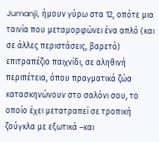Jumanji, ήμουν γύρω στα 12, οπότε μια ταινία που μεταμορφώνει ένα απλό (και σε άλλες περιστάσεις, βαρετό) επιτραπέζιο παιχνίδι, σε αληθινή περιπέτεια, όπου πραγματικά ζώα κατασκηνώνουν στο σαλόνι σου, το οποίο έχει μετατραπεί σε τροπική ζούγκλα με εξωτικά –και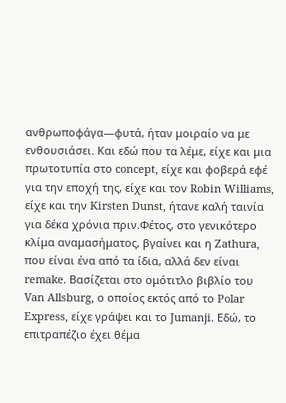ανθρωποφάγα—φυτά, ήταν μοιραίο να με ενθουσιάσει. Και εδώ που τα λέμε, είχε και μια πρωτοτυπία στο concept, είχε και φοβερά εφέ για την εποχή της, είχε και τον Robin Williams, είχε και την Kirsten Dunst, ήτανε καλή ταινία για δέκα χρόνια πριν.Φέτος, στο γενικότερο κλίμα αναμασήματος, βγαίνει και η Zathura, που είναι ένα από τα ίδια, αλλά δεν είναι remake. Βασίζεται στο ομότιτλο βιβλίο του Van Allsburg, ο οποίος εκτός από το Polar Express, είχε γράψει και το Jumanji. Εδώ, το επιτραπέζιο έχει θέμα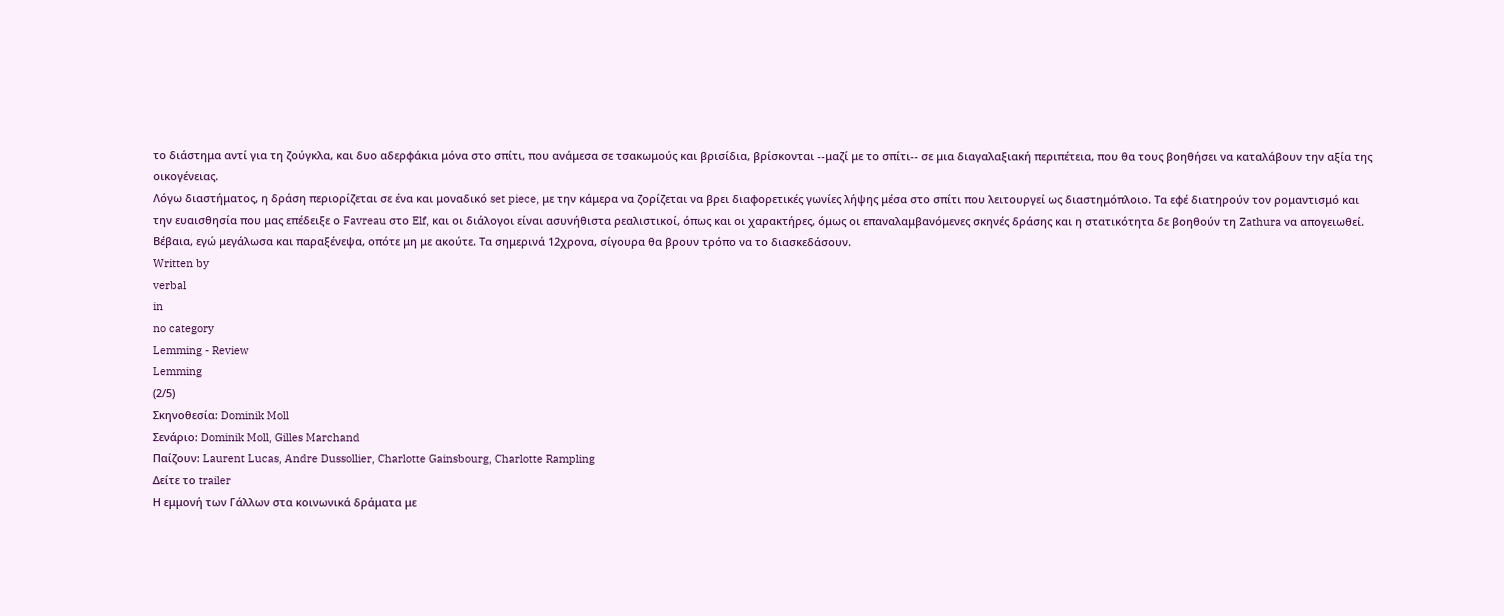το διάστημα αντί για τη ζούγκλα, και δυο αδερφάκια μόνα στο σπίτι, που ανάμεσα σε τσακωμούς και βρισίδια, βρίσκονται --μαζί με το σπίτι-- σε μια διαγαλαξιακή περιπέτεια, που θα τους βοηθήσει να καταλάβουν την αξία της οικογένειας.
Λόγω διαστήματος, η δράση περιορίζεται σε ένα και μοναδικό set piece, με την κάμερα να ζορίζεται να βρει διαφορετικές γωνίες λήψης μέσα στο σπίτι που λειτουργεί ως διαστημόπλοιο. Τα εφέ διατηρούν τον ρομαντισμό και την ευαισθησία που μας επέδειξε ο Favreau στο Elf, και οι διάλογοι είναι ασυνήθιστα ρεαλιστικοί, όπως και οι χαρακτήρες, όμως οι επαναλαμβανόμενες σκηνές δράσης και η στατικότητα δε βοηθούν τη Zathura να απογειωθεί. Βέβαια, εγώ μεγάλωσα και παραξένεψα, οπότε μη με ακούτε. Τα σημερινά 12χρονα, σίγουρα θα βρουν τρόπο να το διασκεδάσουν.
Written by
verbal
in
no category
Lemming - Review
Lemming
(2/5)
Σκηνοθεσία: Dominik Moll
Σενάριο: Dominik Moll, Gilles Marchand
Παίζουν: Laurent Lucas, Andre Dussollier, Charlotte Gainsbourg, Charlotte Rampling
Δείτε το trailer
Η εμμονή των Γάλλων στα κοινωνικά δράματα με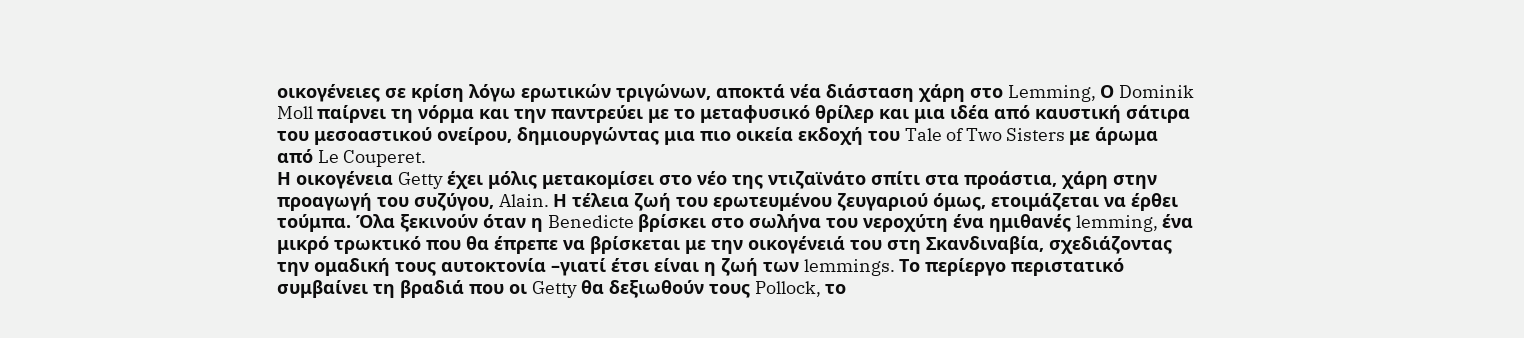οικογένειες σε κρίση λόγω ερωτικών τριγώνων, αποκτά νέα διάσταση χάρη στο Lemming, Ο Dominik Moll παίρνει τη νόρμα και την παντρεύει με το μεταφυσικό θρίλερ και μια ιδέα από καυστική σάτιρα του μεσοαστικού ονείρου, δημιουργώντας μια πιο οικεία εκδοχή του Tale of Two Sisters με άρωμα από Le Couperet.
Η οικογένεια Getty έχει μόλις μετακομίσει στο νέο της ντιζαϊνάτο σπίτι στα προάστια, χάρη στην προαγωγή του συζύγου, Alain. Η τέλεια ζωή του ερωτευμένου ζευγαριού όμως, ετοιμάζεται να έρθει τούμπα. Όλα ξεκινούν όταν η Benedicte βρίσκει στο σωλήνα του νεροχύτη ένα ημιθανές lemming, ένα μικρό τρωκτικό που θα έπρεπε να βρίσκεται με την οικογένειά του στη Σκανδιναβία, σχεδιάζοντας την ομαδική τους αυτοκτονία –γιατί έτσι είναι η ζωή των lemmings. Το περίεργο περιστατικό συμβαίνει τη βραδιά που οι Getty θα δεξιωθούν τους Pollock, το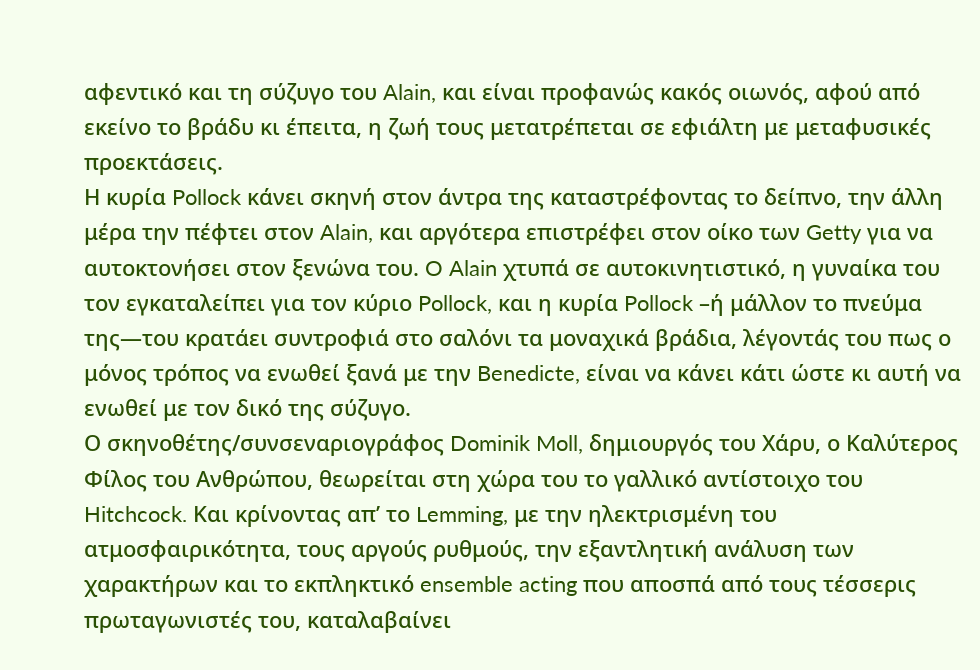αφεντικό και τη σύζυγο του Alain, και είναι προφανώς κακός οιωνός, αφού από εκείνο το βράδυ κι έπειτα, η ζωή τους μετατρέπεται σε εφιάλτη με μεταφυσικές προεκτάσεις.
Η κυρία Pollock κάνει σκηνή στον άντρα της καταστρέφοντας το δείπνο, την άλλη μέρα την πέφτει στον Alain, και αργότερα επιστρέφει στον οίκο των Getty για να αυτοκτονήσει στον ξενώνα του. O Alain χτυπά σε αυτοκινητιστικό, η γυναίκα του τον εγκαταλείπει για τον κύριο Pollock, και η κυρία Pollock –ή μάλλον το πνεύμα της—του κρατάει συντροφιά στο σαλόνι τα μοναχικά βράδια, λέγοντάς του πως ο μόνος τρόπος να ενωθεί ξανά με την Benedicte, είναι να κάνει κάτι ώστε κι αυτή να ενωθεί με τον δικό της σύζυγο.
Ο σκηνοθέτης/συνσεναριογράφος Dominik Moll, δημιουργός του Χάρυ, ο Καλύτερος Φίλος του Ανθρώπου, θεωρείται στη χώρα του το γαλλικό αντίστοιχο του Hitchcock. Και κρίνοντας απ’ το Lemming, με την ηλεκτρισμένη του ατμοσφαιρικότητα, τους αργούς ρυθμούς, την εξαντλητική ανάλυση των χαρακτήρων και το εκπληκτικό ensemble acting που αποσπά από τους τέσσερις πρωταγωνιστές του, καταλαβαίνει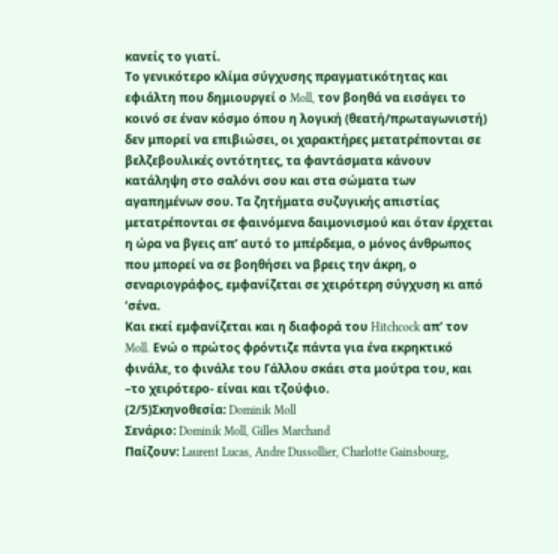κανείς το γιατί.
Το γενικότερο κλίμα σύγχυσης πραγματικότητας και εφιάλτη που δημιουργεί ο Moll, τον βοηθά να εισάγει το κοινό σε έναν κόσμο όπου η λογική (θεατή/πρωταγωνιστή) δεν μπορεί να επιβιώσει, οι χαρακτήρες μετατρέπονται σε βελζεβουλικές οντότητες, τα φαντάσματα κάνουν κατάληψη στο σαλόνι σου και στα σώματα των αγαπημένων σου. Τα ζητήματα συζυγικής απιστίας μετατρέπονται σε φαινόμενα δαιμονισμού και όταν έρχεται η ώρα να βγεις απ’ αυτό το μπέρδεμα, ο μόνος άνθρωπος που μπορεί να σε βοηθήσει να βρεις την άκρη, ο σεναριογράφος, εμφανίζεται σε χειρότερη σύγχυση κι από ‘σένα.
Και εκεί εμφανίζεται και η διαφορά του Hitchcock απ’ τον Moll. Ενώ ο πρώτος φρόντιζε πάντα για ένα εκρηκτικό φινάλε, το φινάλε του Γάλλου σκάει στα μούτρα του, και –το χειρότερο- είναι και τζούφιο.
(2/5)Σκηνοθεσία: Dominik Moll
Σενάριο: Dominik Moll, Gilles Marchand
Παίζουν: Laurent Lucas, Andre Dussollier, Charlotte Gainsbourg,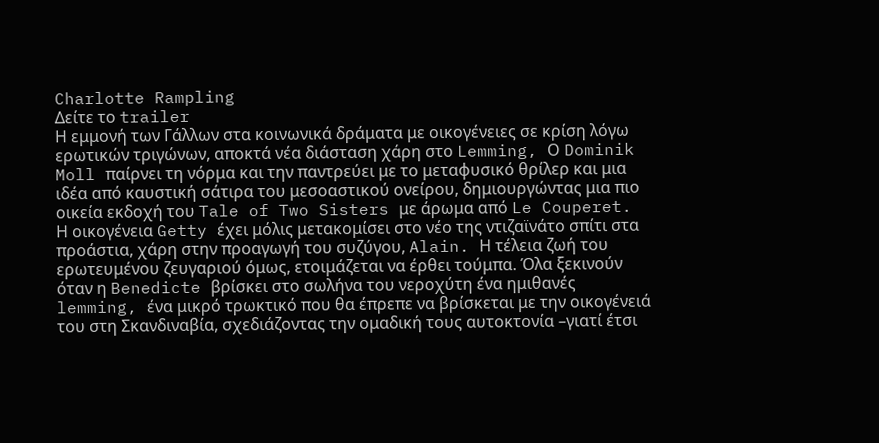Charlotte Rampling
Δείτε το trailer
Η εμμονή των Γάλλων στα κοινωνικά δράματα με οικογένειες σε κρίση λόγω ερωτικών τριγώνων, αποκτά νέα διάσταση χάρη στο Lemming, Ο Dominik Moll παίρνει τη νόρμα και την παντρεύει με το μεταφυσικό θρίλερ και μια ιδέα από καυστική σάτιρα του μεσοαστικού ονείρου, δημιουργώντας μια πιο οικεία εκδοχή του Tale of Two Sisters με άρωμα από Le Couperet.
Η οικογένεια Getty έχει μόλις μετακομίσει στο νέο της ντιζαϊνάτο σπίτι στα προάστια, χάρη στην προαγωγή του συζύγου, Alain. Η τέλεια ζωή του ερωτευμένου ζευγαριού όμως, ετοιμάζεται να έρθει τούμπα. Όλα ξεκινούν όταν η Benedicte βρίσκει στο σωλήνα του νεροχύτη ένα ημιθανές lemming, ένα μικρό τρωκτικό που θα έπρεπε να βρίσκεται με την οικογένειά του στη Σκανδιναβία, σχεδιάζοντας την ομαδική τους αυτοκτονία –γιατί έτσι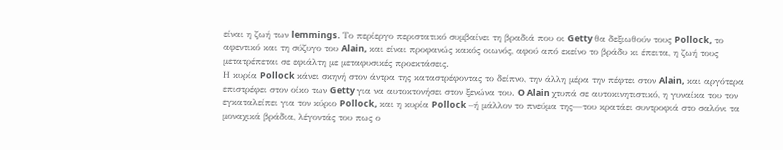είναι η ζωή των lemmings. Το περίεργο περιστατικό συμβαίνει τη βραδιά που οι Getty θα δεξιωθούν τους Pollock, το αφεντικό και τη σύζυγο του Alain, και είναι προφανώς κακός οιωνός, αφού από εκείνο το βράδυ κι έπειτα, η ζωή τους μετατρέπεται σε εφιάλτη με μεταφυσικές προεκτάσεις.
Η κυρία Pollock κάνει σκηνή στον άντρα της καταστρέφοντας το δείπνο, την άλλη μέρα την πέφτει στον Alain, και αργότερα επιστρέφει στον οίκο των Getty για να αυτοκτονήσει στον ξενώνα του. O Alain χτυπά σε αυτοκινητιστικό, η γυναίκα του τον εγκαταλείπει για τον κύριο Pollock, και η κυρία Pollock –ή μάλλον το πνεύμα της—του κρατάει συντροφιά στο σαλόνι τα μοναχικά βράδια, λέγοντάς του πως ο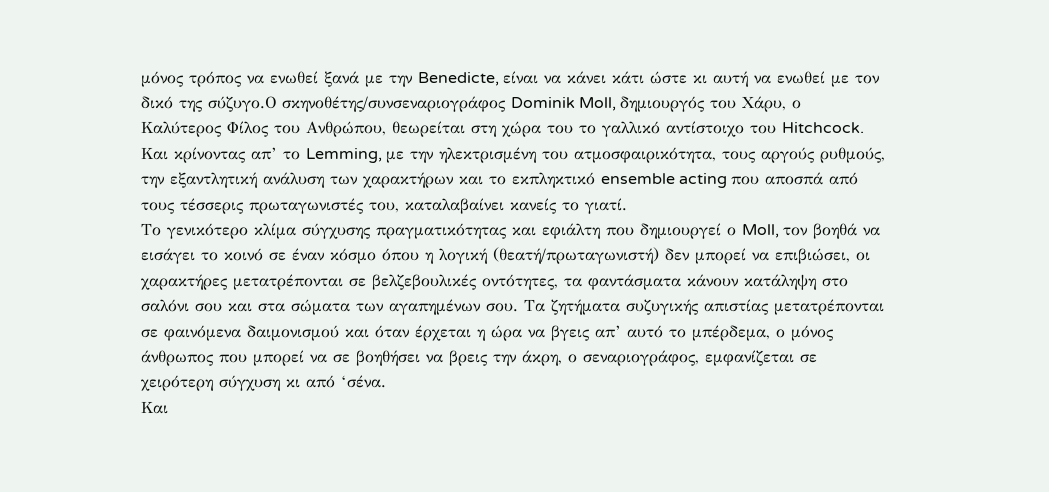μόνος τρόπος να ενωθεί ξανά με την Benedicte, είναι να κάνει κάτι ώστε κι αυτή να ενωθεί με τον δικό της σύζυγο.Ο σκηνοθέτης/συνσεναριογράφος Dominik Moll, δημιουργός του Χάρυ, ο Καλύτερος Φίλος του Ανθρώπου, θεωρείται στη χώρα του το γαλλικό αντίστοιχο του Hitchcock. Και κρίνοντας απ’ το Lemming, με την ηλεκτρισμένη του ατμοσφαιρικότητα, τους αργούς ρυθμούς, την εξαντλητική ανάλυση των χαρακτήρων και το εκπληκτικό ensemble acting που αποσπά από τους τέσσερις πρωταγωνιστές του, καταλαβαίνει κανείς το γιατί.
Το γενικότερο κλίμα σύγχυσης πραγματικότητας και εφιάλτη που δημιουργεί ο Moll, τον βοηθά να εισάγει το κοινό σε έναν κόσμο όπου η λογική (θεατή/πρωταγωνιστή) δεν μπορεί να επιβιώσει, οι χαρακτήρες μετατρέπονται σε βελζεβουλικές οντότητες, τα φαντάσματα κάνουν κατάληψη στο σαλόνι σου και στα σώματα των αγαπημένων σου. Τα ζητήματα συζυγικής απιστίας μετατρέπονται σε φαινόμενα δαιμονισμού και όταν έρχεται η ώρα να βγεις απ’ αυτό το μπέρδεμα, ο μόνος άνθρωπος που μπορεί να σε βοηθήσει να βρεις την άκρη, ο σεναριογράφος, εμφανίζεται σε χειρότερη σύγχυση κι από ‘σένα.
Και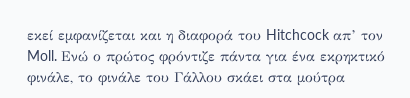εκεί εμφανίζεται και η διαφορά του Hitchcock απ’ τον Moll. Ενώ ο πρώτος φρόντιζε πάντα για ένα εκρηκτικό φινάλε, το φινάλε του Γάλλου σκάει στα μούτρα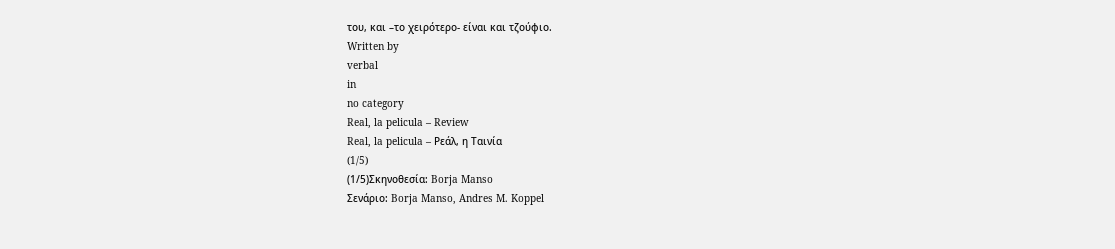του, και –το χειρότερο- είναι και τζούφιο.
Written by
verbal
in
no category
Real, la pelicula – Review
Real, la pelicula – Ρεάλ, η Ταινία
(1/5)
(1/5)Σκηνοθεσία: Borja Manso
Σενάριο: Borja Manso, Andres M. Koppel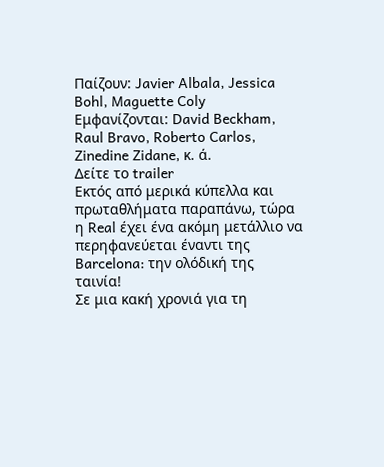Παίζουν: Javier Albala, Jessica Bohl, Maguette Coly
Εμφανίζονται: David Beckham, Raul Bravo, Roberto Carlos, Zinedine Zidane, κ. ά.
Δείτε το trailer
Εκτός από μερικά κύπελλα και πρωταθλήματα παραπάνω, τώρα η Real έχει ένα ακόμη μετάλλιο να περηφανεύεται έναντι της Barcelona: την ολόδική της ταινία!
Σε μια κακή χρονιά για τη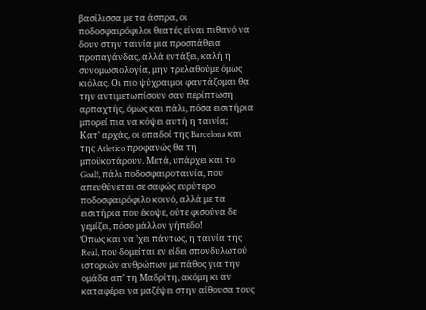βασίλισσα με τα άσπρα, οι ποδοσφαιρόφιλοι θεατές είναι πιθανό να δουν στην ταινία μια προσπάθεια προπαγάνδας, αλλά εντάξει, καλή η συνομωσιολογία, μην τρελαθούμε όμως κιόλας. Οι πιο ψύχραιμοι φαντάζομαι θα την αντιμετωπίσουν σαν περίπτωση αρπαχτής, όμως και πάλι, πόσα εισιτήρια μπορεί πια να κόψει αυτή η ταινία;
Κατ’ αρχάς, οι οπαδοί της Barcelona και της Atletico προφανώς θα τη μποϋκοτάρουν. Μετά, υπάρχει και το Goal!, πάλι ποδοσφαιροταινία, που απευθύνεται σε σαφώς ευρύτερο ποδοσφαιρόφιλο κοινό, αλλά με τα εισιτήρια που έκοψε, ούτε φισούνα δε γεμίζει, πόσο μάλλον γήπεδο!
Όπως και να ’χει πάντως, η ταινία της Real, που δομείται εν είδει σπονδυλωτού ιστοριών ανθρώπων με πάθος για την ομάδα απ’ τη Μαδρίτη, ακόμη κι αν καταφέρει να μαζέψει στην αίθουσα τους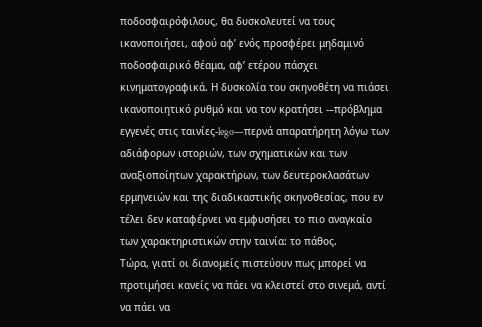ποδοσφαιρόφιλους, θα δυσκολευτεί να τους ικανοποιήσει, αφού αφ’ ενός προσφέρει μηδαμινό ποδοσφαιρικό θέαμα, αφ’ ετέρου πάσχει κινηματογραφικά. Η δυσκολία του σκηνοθέτη να πιάσει ικανοποιητικό ρυθμό και να τον κρατήσει -–πρόβλημα εγγενές στις ταινίες-lego—περνά απαρατήρητη λόγω των αδιάφορων ιστοριών, των σχηματικών και των αναξιοποίητων χαρακτήρων, των δευτεροκλασάτων ερμηνειών και της διαδικαστικής σκηνοθεσίας, που εν τέλει δεν καταφέρνει να εμφυσήσει το πιο αναγκαίο των χαρακτηριστικών στην ταινία: το πάθος.
Τώρα, γιατί οι διανομείς πιστεύουν πως μπορεί να προτιμήσει κανείς να πάει να κλειστεί στο σινεμά, αντί να πάει να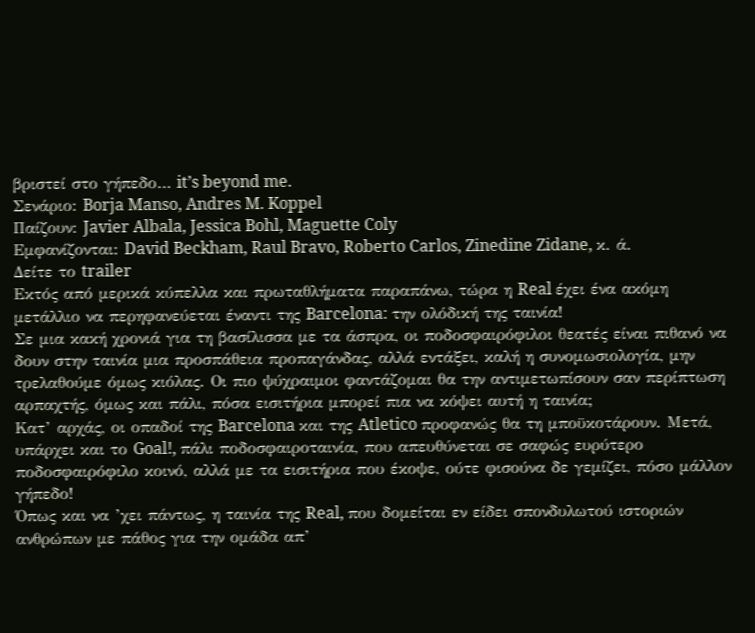βριστεί στο γήπεδο… it’s beyond me.
Σενάριο: Borja Manso, Andres M. Koppel
Παίζουν: Javier Albala, Jessica Bohl, Maguette Coly
Εμφανίζονται: David Beckham, Raul Bravo, Roberto Carlos, Zinedine Zidane, κ. ά.
Δείτε το trailer
Εκτός από μερικά κύπελλα και πρωταθλήματα παραπάνω, τώρα η Real έχει ένα ακόμη μετάλλιο να περηφανεύεται έναντι της Barcelona: την ολόδική της ταινία!
Σε μια κακή χρονιά για τη βασίλισσα με τα άσπρα, οι ποδοσφαιρόφιλοι θεατές είναι πιθανό να δουν στην ταινία μια προσπάθεια προπαγάνδας, αλλά εντάξει, καλή η συνομωσιολογία, μην τρελαθούμε όμως κιόλας. Οι πιο ψύχραιμοι φαντάζομαι θα την αντιμετωπίσουν σαν περίπτωση αρπαχτής, όμως και πάλι, πόσα εισιτήρια μπορεί πια να κόψει αυτή η ταινία;
Κατ’ αρχάς, οι οπαδοί της Barcelona και της Atletico προφανώς θα τη μποϋκοτάρουν. Μετά, υπάρχει και το Goal!, πάλι ποδοσφαιροταινία, που απευθύνεται σε σαφώς ευρύτερο ποδοσφαιρόφιλο κοινό, αλλά με τα εισιτήρια που έκοψε, ούτε φισούνα δε γεμίζει, πόσο μάλλον γήπεδο!
Όπως και να ’χει πάντως, η ταινία της Real, που δομείται εν είδει σπονδυλωτού ιστοριών ανθρώπων με πάθος για την ομάδα απ’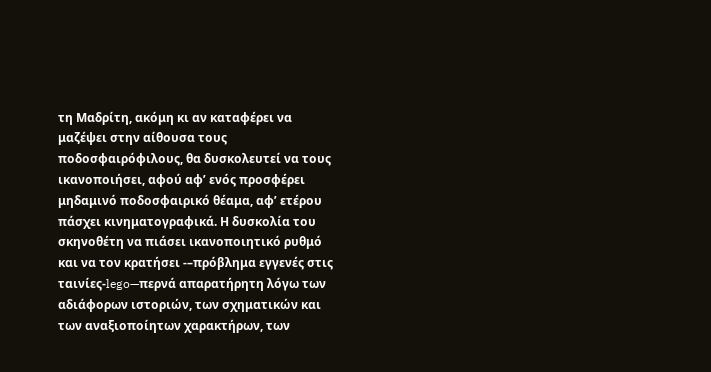τη Μαδρίτη, ακόμη κι αν καταφέρει να μαζέψει στην αίθουσα τους ποδοσφαιρόφιλους, θα δυσκολευτεί να τους ικανοποιήσει, αφού αφ’ ενός προσφέρει μηδαμινό ποδοσφαιρικό θέαμα, αφ’ ετέρου πάσχει κινηματογραφικά. Η δυσκολία του σκηνοθέτη να πιάσει ικανοποιητικό ρυθμό και να τον κρατήσει -–πρόβλημα εγγενές στις ταινίες-lego—περνά απαρατήρητη λόγω των αδιάφορων ιστοριών, των σχηματικών και των αναξιοποίητων χαρακτήρων, των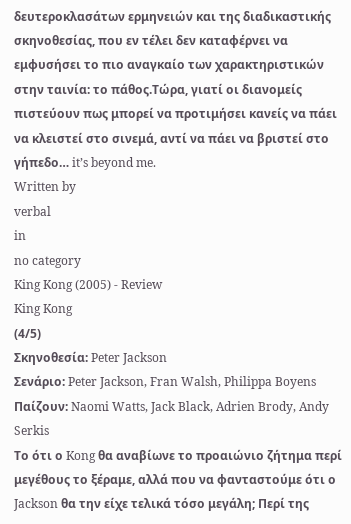δευτεροκλασάτων ερμηνειών και της διαδικαστικής σκηνοθεσίας, που εν τέλει δεν καταφέρνει να εμφυσήσει το πιο αναγκαίο των χαρακτηριστικών στην ταινία: το πάθος.Τώρα, γιατί οι διανομείς πιστεύουν πως μπορεί να προτιμήσει κανείς να πάει να κλειστεί στο σινεμά, αντί να πάει να βριστεί στο γήπεδο… it’s beyond me.
Written by
verbal
in
no category
King Kong (2005) - Review
King Kong
(4/5)
Σκηνοθεσία: Peter Jackson
Σενάριο: Peter Jackson, Fran Walsh, Philippa Boyens
Παίζουν: Naomi Watts, Jack Black, Adrien Brody, Andy Serkis
Το ότι ο Kong θα αναβίωνε το προαιώνιο ζήτημα περί μεγέθους το ξέραμε, αλλά που να φανταστούμε ότι ο Jackson θα την είχε τελικά τόσο μεγάλη; Περί της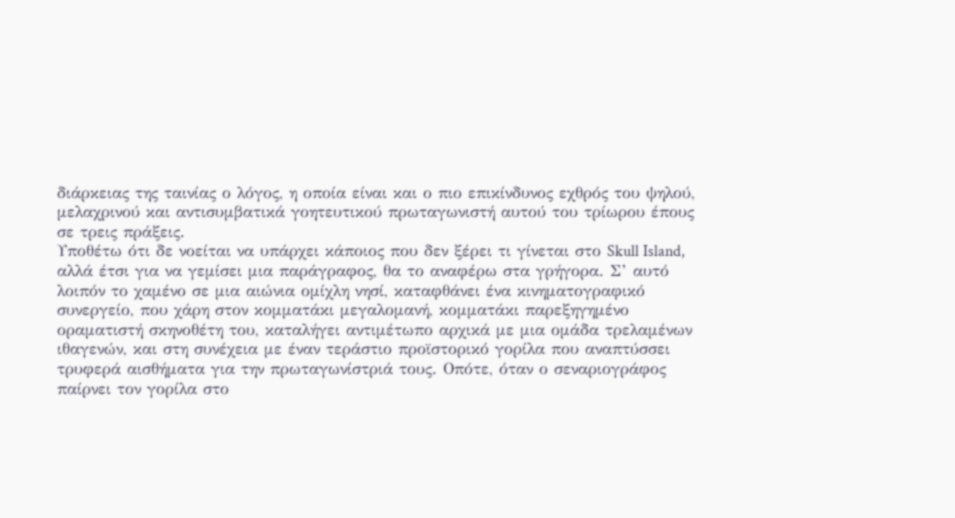διάρκειας της ταινίας ο λόγος, η οποία είναι και ο πιο επικίνδυνος εχθρός του ψηλού, μελαχρινού και αντισυμβατικά γοητευτικού πρωταγωνιστή αυτού του τρίωρου έπους σε τρεις πράξεις.
Υποθέτω ότι δε νοείται να υπάρχει κάποιος που δεν ξέρει τι γίνεται στο Skull Island, αλλά έτσι για να γεμίσει μια παράγραφος, θα το αναφέρω στα γρήγορα. Σ’ αυτό λοιπόν το χαμένο σε μια αιώνια ομίχλη νησί, καταφθάνει ένα κινηματογραφικό συνεργείο, που χάρη στον κομματάκι μεγαλομανή, κομματάκι παρεξηγημένο οραματιστή σκηνοθέτη του, καταλήγει αντιμέτωπο αρχικά με μια ομάδα τρελαμένων ιθαγενών, και στη συνέχεια με έναν τεράστιο προϊστορικό γορίλα που αναπτύσσει τρυφερά αισθήματα για την πρωταγωνίστριά τους. Οπότε, όταν ο σεναριογράφος παίρνει τον γορίλα στο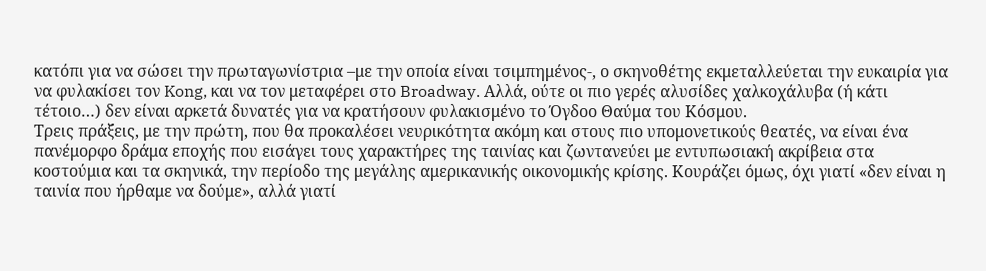κατόπι για να σώσει την πρωταγωνίστρια –με την οποία είναι τσιμπημένος-, ο σκηνοθέτης εκμεταλλεύεται την ευκαιρία για να φυλακίσει τον Kong, και να τον μεταφέρει στο Broadway. Αλλά, ούτε οι πιο γερές αλυσίδες χαλκοχάλυβα (ή κάτι τέτοιο…) δεν είναι αρκετά δυνατές για να κρατήσουν φυλακισμένο το Όγδοο Θαύμα του Κόσμου.
Τρεις πράξεις, με την πρώτη, που θα προκαλέσει νευρικότητα ακόμη και στους πιο υπομονετικούς θεατές, να είναι ένα πανέμορφο δράμα εποχής που εισάγει τους χαρακτήρες της ταινίας και ζωντανεύει με εντυπωσιακή ακρίβεια στα κοστούμια και τα σκηνικά, την περίοδο της μεγάλης αμερικανικής οικονομικής κρίσης. Κουράζει όμως, όχι γιατί «δεν είναι η ταινία που ήρθαμε να δούμε», αλλά γιατί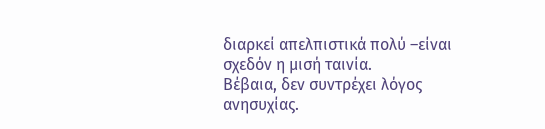διαρκεί απελπιστικά πολύ –είναι σχεδόν η μισή ταινία.
Βέβαια, δεν συντρέχει λόγος ανησυχίας.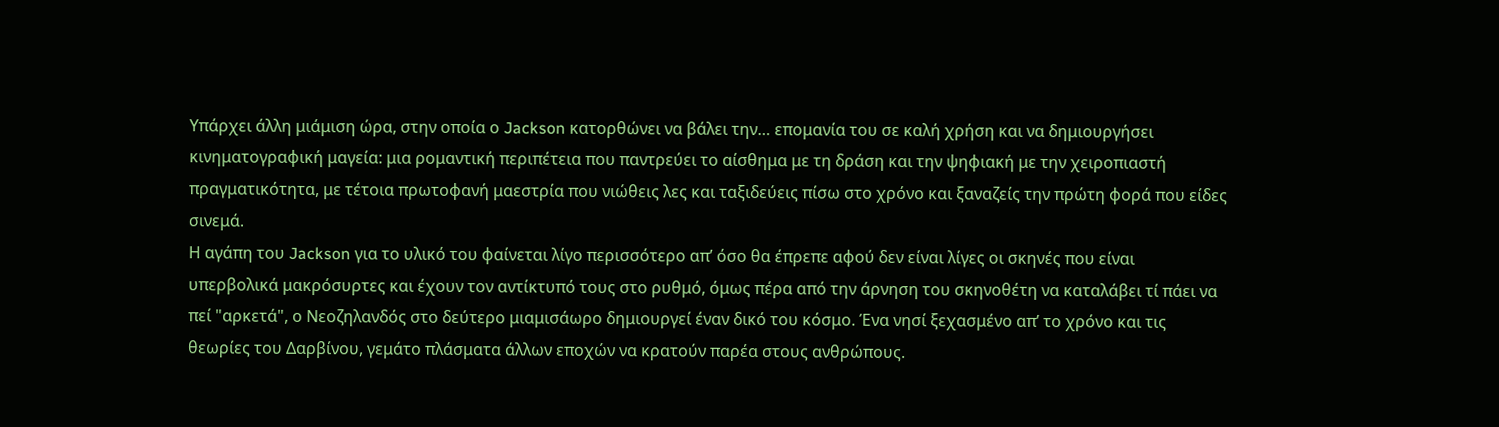Υπάρχει άλλη μιάμιση ώρα, στην οποία ο Jackson κατορθώνει να βάλει την… επομανία του σε καλή χρήση και να δημιουργήσει κινηματογραφική μαγεία: μια ρομαντική περιπέτεια που παντρεύει το αίσθημα με τη δράση και την ψηφιακή με την χειροπιαστή πραγματικότητα, με τέτοια πρωτοφανή μαεστρία που νιώθεις λες και ταξιδεύεις πίσω στο χρόνο και ξαναζείς την πρώτη φορά που είδες σινεμά.
Η αγάπη του Jackson για το υλικό του φαίνεται λίγο περισσότερο απ’ όσο θα έπρεπε αφού δεν είναι λίγες οι σκηνές που είναι υπερβολικά μακρόσυρτες και έχουν τον αντίκτυπό τους στο ρυθμό, όμως πέρα από την άρνηση του σκηνοθέτη να καταλάβει τί πάει να πεί "αρκετά", ο Νεοζηλανδός στο δεύτερο μιαμισάωρο δημιουργεί έναν δικό του κόσμο. Ένα νησί ξεχασμένο απ’ το χρόνο και τις θεωρίες του Δαρβίνου, γεμάτο πλάσματα άλλων εποχών να κρατούν παρέα στους ανθρώπους.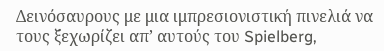Δεινόσαυρους με μια ιμπρεσιονιστική πινελιά να τους ξεχωρίζει απ’ αυτούς του Spielberg,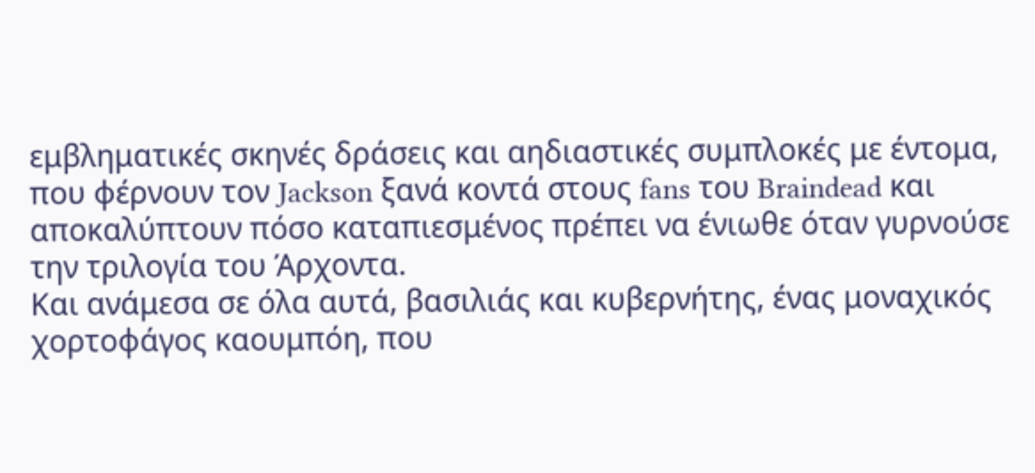εμβληματικές σκηνές δράσεις και αηδιαστικές συμπλοκές με έντομα, που φέρνουν τον Jackson ξανά κοντά στους fans του Braindead και αποκαλύπτουν πόσο καταπιεσμένος πρέπει να ένιωθε όταν γυρνούσε την τριλογία του Άρχοντα.
Και ανάμεσα σε όλα αυτά, βασιλιάς και κυβερνήτης, ένας μοναχικός χορτοφάγος καουμπόη, που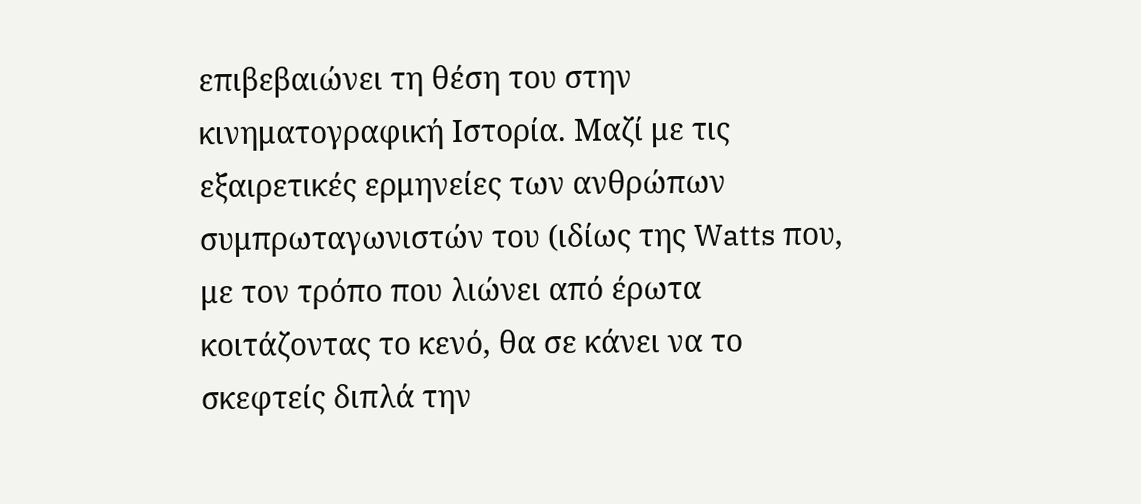επιβεβαιώνει τη θέση του στην κινηματογραφική Ιστορία. Μαζί με τις εξαιρετικές ερμηνείες των ανθρώπων συμπρωταγωνιστών του (ιδίως της Watts που, με τον τρόπο που λιώνει από έρωτα κοιτάζοντας το κενό, θα σε κάνει να το σκεφτείς διπλά την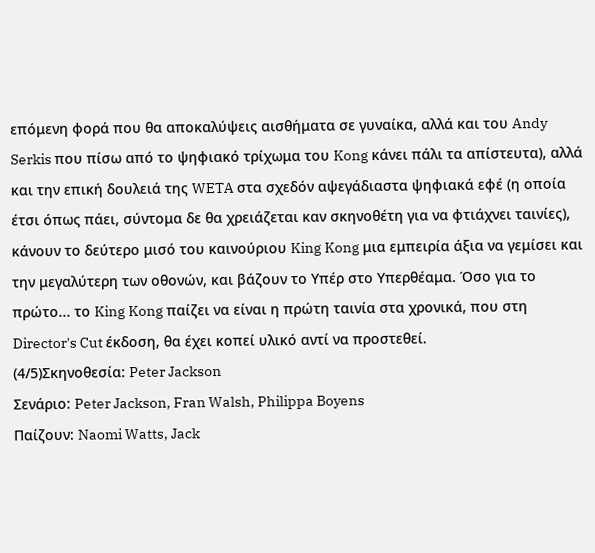επόμενη φορά που θα αποκαλύψεις αισθήματα σε γυναίκα, αλλά και του Andy Serkis που πίσω από το ψηφιακό τρίχωμα του Kong κάνει πάλι τα απίστευτα), αλλά και την επική δουλειά της WETA στα σχεδόν αψεγάδιαστα ψηφιακά εφέ (η οποία έτσι όπως πάει, σύντομα δε θα χρειάζεται καν σκηνοθέτη για να φτιάχνει ταινίες), κάνουν το δεύτερο μισό του καινούριου King Kong μια εμπειρία άξια να γεμίσει και την μεγαλύτερη των οθονών, και βάζουν το Υπέρ στο Υπερθέαμα. Όσο για το πρώτο... το King Kong παίζει να είναι η πρώτη ταινία στα χρονικά, που στη Director's Cut έκδοση, θα έχει κοπεί υλικό αντί να προστεθεί.
(4/5)Σκηνοθεσία: Peter Jackson
Σενάριο: Peter Jackson, Fran Walsh, Philippa Boyens
Παίζουν: Naomi Watts, Jack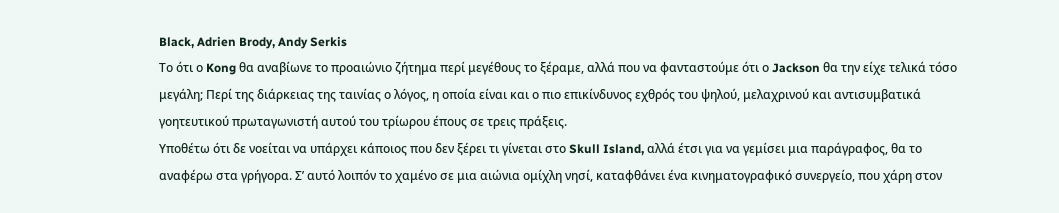Black, Adrien Brody, Andy Serkis
Το ότι ο Kong θα αναβίωνε το προαιώνιο ζήτημα περί μεγέθους το ξέραμε, αλλά που να φανταστούμε ότι ο Jackson θα την είχε τελικά τόσο μεγάλη; Περί της διάρκειας της ταινίας ο λόγος, η οποία είναι και ο πιο επικίνδυνος εχθρός του ψηλού, μελαχρινού και αντισυμβατικά γοητευτικού πρωταγωνιστή αυτού του τρίωρου έπους σε τρεις πράξεις.
Υποθέτω ότι δε νοείται να υπάρχει κάποιος που δεν ξέρει τι γίνεται στο Skull Island, αλλά έτσι για να γεμίσει μια παράγραφος, θα το αναφέρω στα γρήγορα. Σ’ αυτό λοιπόν το χαμένο σε μια αιώνια ομίχλη νησί, καταφθάνει ένα κινηματογραφικό συνεργείο, που χάρη στον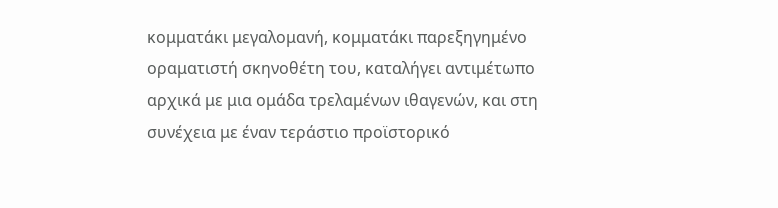κομματάκι μεγαλομανή, κομματάκι παρεξηγημένο οραματιστή σκηνοθέτη του, καταλήγει αντιμέτωπο αρχικά με μια ομάδα τρελαμένων ιθαγενών, και στη συνέχεια με έναν τεράστιο προϊστορικό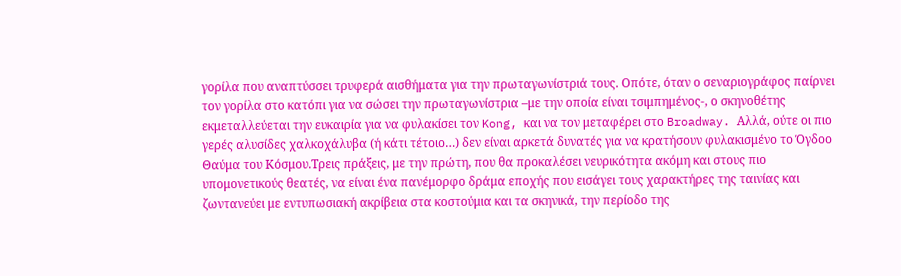γορίλα που αναπτύσσει τρυφερά αισθήματα για την πρωταγωνίστριά τους. Οπότε, όταν ο σεναριογράφος παίρνει τον γορίλα στο κατόπι για να σώσει την πρωταγωνίστρια –με την οποία είναι τσιμπημένος-, ο σκηνοθέτης εκμεταλλεύεται την ευκαιρία για να φυλακίσει τον Kong, και να τον μεταφέρει στο Broadway. Αλλά, ούτε οι πιο γερές αλυσίδες χαλκοχάλυβα (ή κάτι τέτοιο…) δεν είναι αρκετά δυνατές για να κρατήσουν φυλακισμένο το Όγδοο Θαύμα του Κόσμου.Τρεις πράξεις, με την πρώτη, που θα προκαλέσει νευρικότητα ακόμη και στους πιο υπομονετικούς θεατές, να είναι ένα πανέμορφο δράμα εποχής που εισάγει τους χαρακτήρες της ταινίας και ζωντανεύει με εντυπωσιακή ακρίβεια στα κοστούμια και τα σκηνικά, την περίοδο της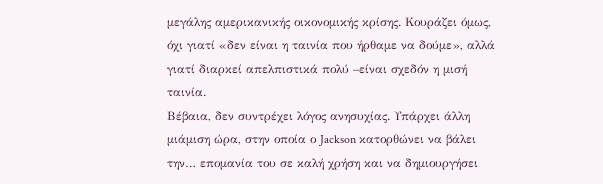μεγάλης αμερικανικής οικονομικής κρίσης. Κουράζει όμως, όχι γιατί «δεν είναι η ταινία που ήρθαμε να δούμε», αλλά γιατί διαρκεί απελπιστικά πολύ –είναι σχεδόν η μισή ταινία.
Βέβαια, δεν συντρέχει λόγος ανησυχίας. Υπάρχει άλλη μιάμιση ώρα, στην οποία ο Jackson κατορθώνει να βάλει την… επομανία του σε καλή χρήση και να δημιουργήσει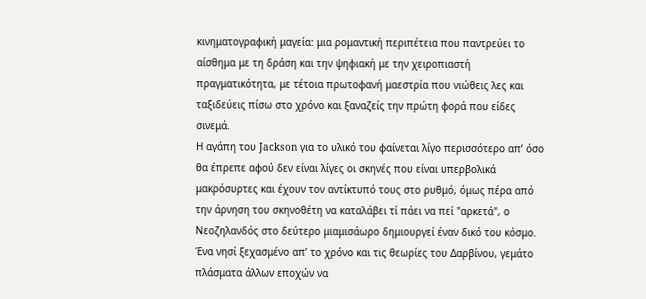κινηματογραφική μαγεία: μια ρομαντική περιπέτεια που παντρεύει το αίσθημα με τη δράση και την ψηφιακή με την χειροπιαστή πραγματικότητα, με τέτοια πρωτοφανή μαεστρία που νιώθεις λες και ταξιδεύεις πίσω στο χρόνο και ξαναζείς την πρώτη φορά που είδες σινεμά.
Η αγάπη του Jackson για το υλικό του φαίνεται λίγο περισσότερο απ’ όσο θα έπρεπε αφού δεν είναι λίγες οι σκηνές που είναι υπερβολικά μακρόσυρτες και έχουν τον αντίκτυπό τους στο ρυθμό, όμως πέρα από την άρνηση του σκηνοθέτη να καταλάβει τί πάει να πεί "αρκετά", ο Νεοζηλανδός στο δεύτερο μιαμισάωρο δημιουργεί έναν δικό του κόσμο. Ένα νησί ξεχασμένο απ’ το χρόνο και τις θεωρίες του Δαρβίνου, γεμάτο πλάσματα άλλων εποχών να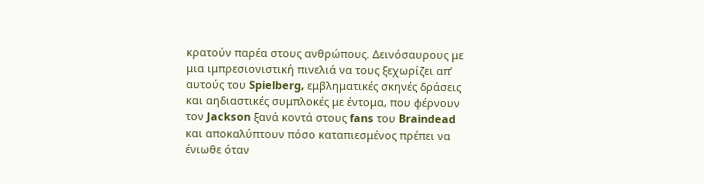κρατούν παρέα στους ανθρώπους. Δεινόσαυρους με μια ιμπρεσιονιστική πινελιά να τους ξεχωρίζει απ’ αυτούς του Spielberg, εμβληματικές σκηνές δράσεις και αηδιαστικές συμπλοκές με έντομα, που φέρνουν τον Jackson ξανά κοντά στους fans του Braindead και αποκαλύπτουν πόσο καταπιεσμένος πρέπει να ένιωθε όταν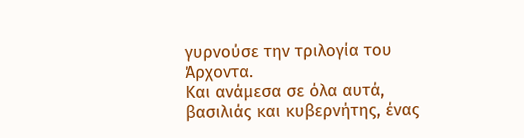γυρνούσε την τριλογία του Άρχοντα.
Και ανάμεσα σε όλα αυτά, βασιλιάς και κυβερνήτης, ένας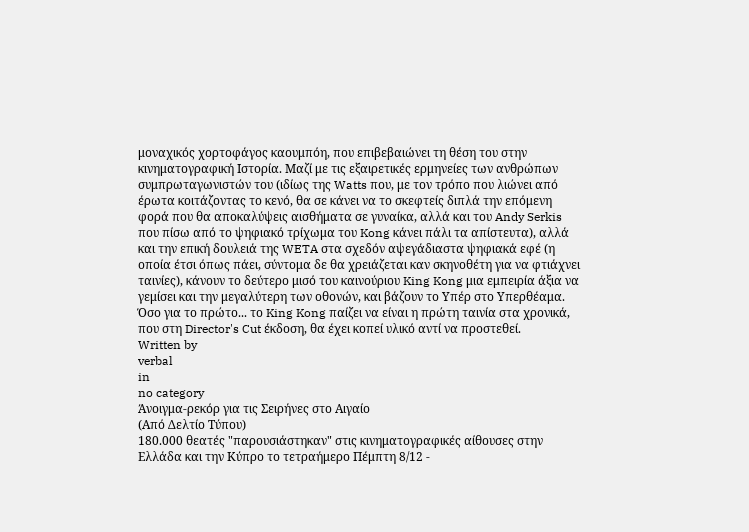μοναχικός χορτοφάγος καουμπόη, που επιβεβαιώνει τη θέση του στην κινηματογραφική Ιστορία. Μαζί με τις εξαιρετικές ερμηνείες των ανθρώπων συμπρωταγωνιστών του (ιδίως της Watts που, με τον τρόπο που λιώνει από έρωτα κοιτάζοντας το κενό, θα σε κάνει να το σκεφτείς διπλά την επόμενη φορά που θα αποκαλύψεις αισθήματα σε γυναίκα, αλλά και του Andy Serkis που πίσω από το ψηφιακό τρίχωμα του Kong κάνει πάλι τα απίστευτα), αλλά και την επική δουλειά της WETA στα σχεδόν αψεγάδιαστα ψηφιακά εφέ (η οποία έτσι όπως πάει, σύντομα δε θα χρειάζεται καν σκηνοθέτη για να φτιάχνει ταινίες), κάνουν το δεύτερο μισό του καινούριου King Kong μια εμπειρία άξια να γεμίσει και την μεγαλύτερη των οθονών, και βάζουν το Υπέρ στο Υπερθέαμα. Όσο για το πρώτο... το King Kong παίζει να είναι η πρώτη ταινία στα χρονικά, που στη Director's Cut έκδοση, θα έχει κοπεί υλικό αντί να προστεθεί.
Written by
verbal
in
no category
Άνοιγμα-ρεκόρ για τις Σειρήνες στο Αιγαίο
(Από Δελτίο Τύπου)
180.000 θεατές "παρουσιάστηκαν" στις κινηματογραφικές αίθουσες στην Ελλάδα και την Κύπρο το τετραήμερο Πέμπτη 8/12 -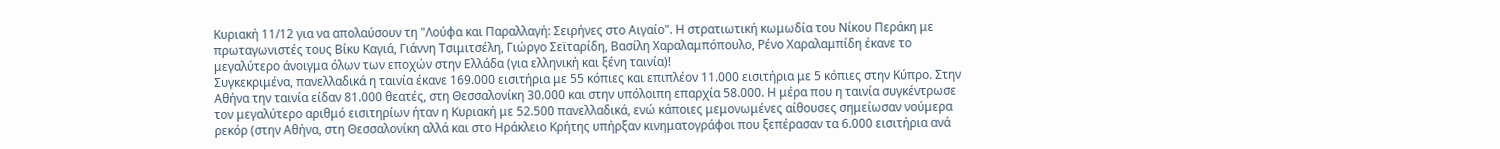Κυριακή 11/12 για να απολαύσουν τη "Λούφα και Παραλλαγή: Σειρήνες στο Αιγαίο". Η στρατιωτική κωμωδία του Νίκου Περάκη με πρωταγωνιστές τους Βίκυ Καγιά, Γιάννη Τσιμιτσέλη, Γιώργο Σεϊταρίδη, Βασίλη Χαραλαμπόπουλο, Ρένο Χαραλαμπίδη έκανε το μεγαλύτερο άνοιγμα όλων των εποχών στην Ελλάδα (για ελληνική και ξένη ταινία)!
Συγκεκριμένα, πανελλαδικά η ταινία έκανε 169.000 εισιτήρια με 55 κόπιες και επιπλέον 11.000 εισιτήρια με 5 κόπιες στην Κύπρο. Στην Αθήνα την ταινία είδαν 81.000 θεατές, στη Θεσσαλονίκη 30.000 και στην υπόλοιπη επαρχία 58.000. Η μέρα που η ταινία συγκέντρωσε τον μεγαλύτερο αριθμό εισιτηρίων ήταν η Κυριακή με 52.500 πανελλαδικά, ενώ κάποιες μεμονωμένες αίθουσες σημείωσαν νούμερα ρεκόρ (στην Αθήνα, στη Θεσσαλονίκη αλλά και στο Ηράκλειο Κρήτης υπήρξαν κινηματογράφοι που ξεπέρασαν τα 6.000 εισιτήρια ανά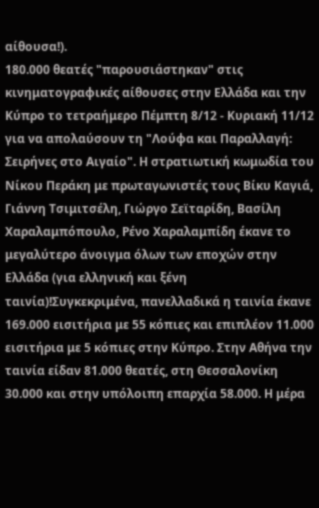αίθουσα!).
180.000 θεατές "παρουσιάστηκαν" στις κινηματογραφικές αίθουσες στην Ελλάδα και την Κύπρο το τετραήμερο Πέμπτη 8/12 - Κυριακή 11/12 για να απολαύσουν τη "Λούφα και Παραλλαγή: Σειρήνες στο Αιγαίο". Η στρατιωτική κωμωδία του Νίκου Περάκη με πρωταγωνιστές τους Βίκυ Καγιά, Γιάννη Τσιμιτσέλη, Γιώργο Σεϊταρίδη, Βασίλη Χαραλαμπόπουλο, Ρένο Χαραλαμπίδη έκανε το μεγαλύτερο άνοιγμα όλων των εποχών στην Ελλάδα (για ελληνική και ξένη ταινία)!Συγκεκριμένα, πανελλαδικά η ταινία έκανε 169.000 εισιτήρια με 55 κόπιες και επιπλέον 11.000 εισιτήρια με 5 κόπιες στην Κύπρο. Στην Αθήνα την ταινία είδαν 81.000 θεατές, στη Θεσσαλονίκη 30.000 και στην υπόλοιπη επαρχία 58.000. Η μέρα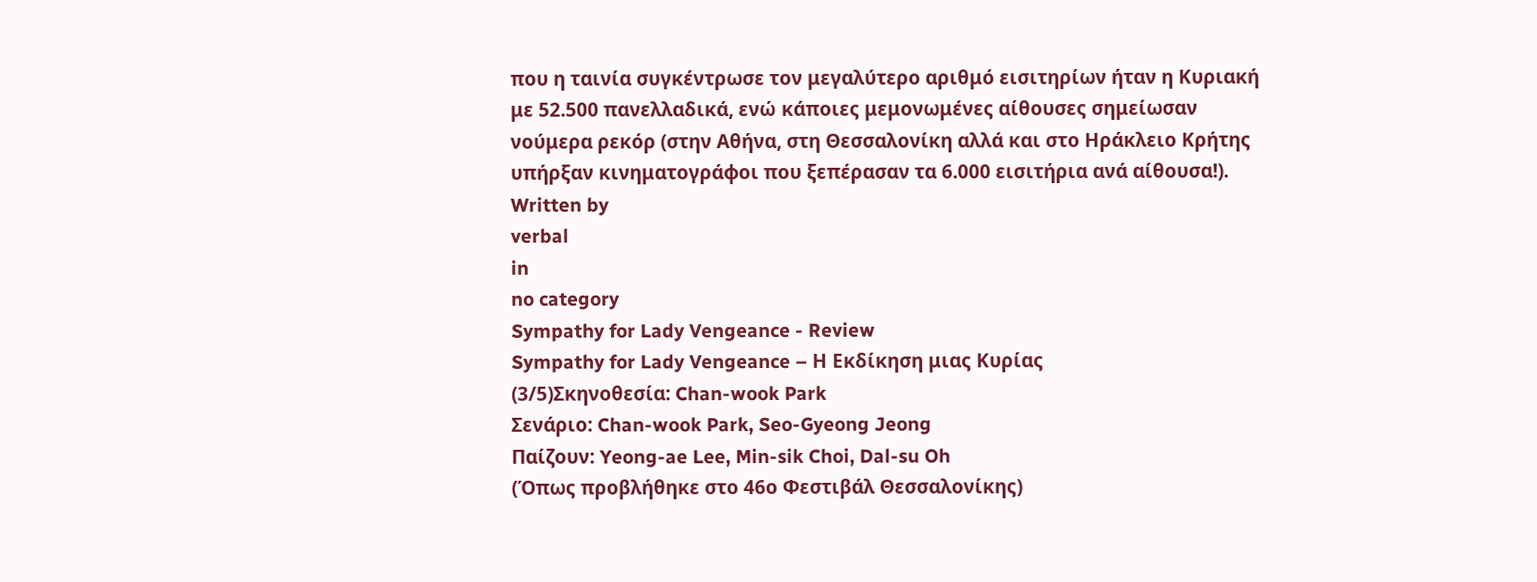που η ταινία συγκέντρωσε τον μεγαλύτερο αριθμό εισιτηρίων ήταν η Κυριακή με 52.500 πανελλαδικά, ενώ κάποιες μεμονωμένες αίθουσες σημείωσαν νούμερα ρεκόρ (στην Αθήνα, στη Θεσσαλονίκη αλλά και στο Ηράκλειο Κρήτης υπήρξαν κινηματογράφοι που ξεπέρασαν τα 6.000 εισιτήρια ανά αίθουσα!).
Written by
verbal
in
no category
Sympathy for Lady Vengeance - Review
Sympathy for Lady Vengeance – Η Εκδίκηση μιας Κυρίας
(3/5)Σκηνοθεσία: Chan-wook Park
Σενάριο: Chan-wook Park, Seo-Gyeong Jeong
Παίζουν: Yeong-ae Lee, Min-sik Choi, Dal-su Oh
(Όπως προβλήθηκε στο 46ο Φεστιβάλ Θεσσαλονίκης)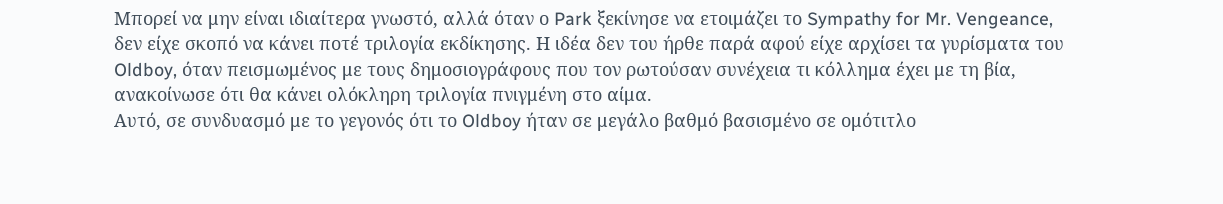Μπορεί να μην είναι ιδιαίτερα γνωστό, αλλά όταν ο Park ξεκίνησε να ετοιμάζει το Sympathy for Mr. Vengeance, δεν είχε σκοπό να κάνει ποτέ τριλογία εκδίκησης. Η ιδέα δεν του ήρθε παρά αφού είχε αρχίσει τα γυρίσματα του Oldboy, όταν πεισμωμένος με τους δημοσιογράφους που τον ρωτούσαν συνέχεια τι κόλλημα έχει με τη βία, ανακοίνωσε ότι θα κάνει ολόκληρη τριλογία πνιγμένη στο αίμα.
Αυτό, σε συνδυασμό με το γεγονός ότι το Oldboy ήταν σε μεγάλο βαθμό βασισμένο σε ομότιτλο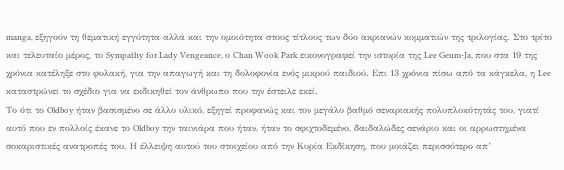manga, εξηγούν τη θεματική εγγύτητα αλλά και την ομοιότητα στους τίτλους των δύο ακριανών κομματιών της τριλογίας. Στο τρίτο και τελευταίο μέρος, το Sympathy for Lady Vengeance, ο Chan Wook Park εικονογραφεί την ιστορία της Lee Geum-Ja, που στα 19 της χρόνια κατέληξε στο φυλακή, για την απαγωγή και τη δολοφονία ενός μικρού παιδιού. Επι 13 χρόνια πίσω από τα κάγκελα, η Lee καταστρώνει το σχέδιο για να εκδικηθεί τον άνθρωπο που την έστειλε εκεί.
Το ότι το Oldboy ήταν βασισμένο σε άλλο υλικό, εξηγεί προφανώς και τον μεγάλο βαθμό σεναριακής πολυπλοκότητάς του, γιατί αυτό που εν πολλοίς έκανε το Oldboy την ταινιάρα που ήταν, ήταν το σφιχτοδεμένο, δαιδαλώδες σενάριο και οι αρρωστημένα σοκαριστικές ανατροπές του. Η έλλειψη αυτού του στοιχείου από την Κυρία Εκδίκηση, που μοιάζει περισσότερο απ’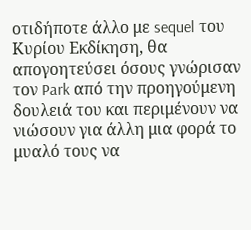οτιδήποτε άλλο με sequel του Κυρίου Εκδίκηση, θα απογοητεύσει όσους γνώρισαν τον Park από την προηγούμενη δουλειά του και περιμένουν να νιώσουν για άλλη μια φορά το μυαλό τους να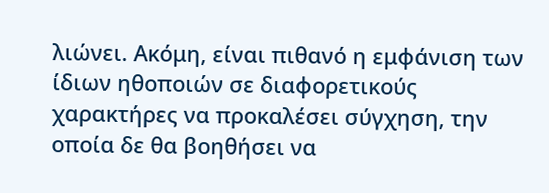λιώνει. Ακόμη, είναι πιθανό η εμφάνιση των ίδιων ηθοποιών σε διαφορετικούς χαρακτήρες να προκαλέσει σύγχηση, την οποία δε θα βοηθήσει να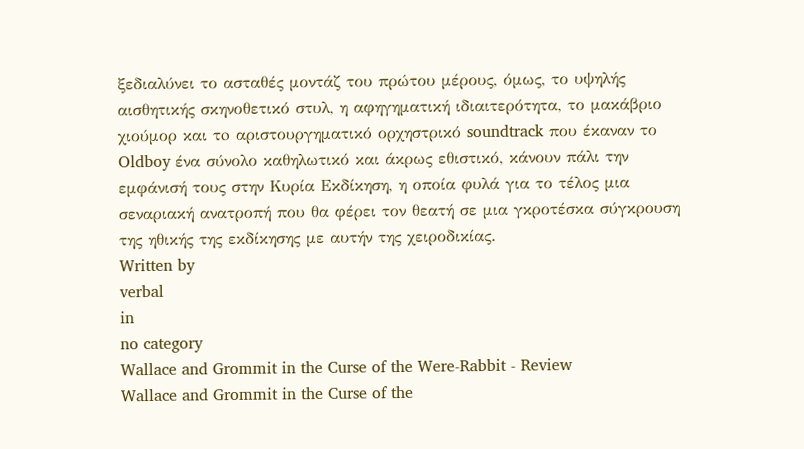ξεδιαλύνει το ασταθές μοντάζ του πρώτου μέρους, όμως, το υψηλής αισθητικής σκηνοθετικό στυλ, η αφηγηματική ιδιαιτερότητα, το μακάβριο χιούμορ και τo αριστουργηματικό ορχηστρικό soundtrack που έκαναν το Oldboy ένα σύνολο καθηλωτικό και άκρως εθιστικό, κάνουν πάλι την εμφάνισή τους στην Κυρία Εκδίκηση, η οποία φυλά για το τέλος μια σεναριακή ανατροπή που θα φέρει τον θεατή σε μια γκροτέσκα σύγκρουση της ηθικής της εκδίκησης με αυτήν της χειροδικίας.
Written by
verbal
in
no category
Wallace and Grommit in the Curse of the Were-Rabbit - Review
Wallace and Grommit in the Curse of the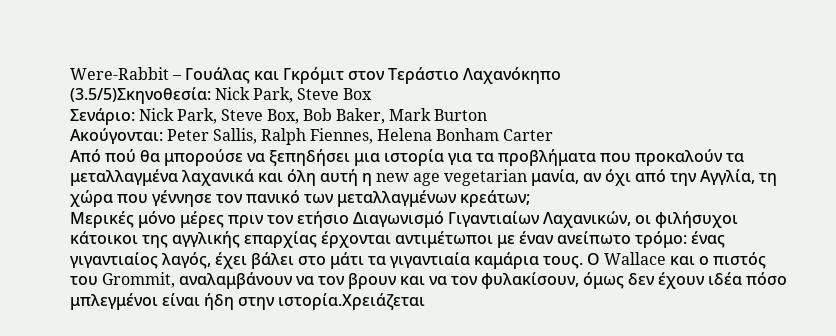Were-Rabbit – Γουάλας και Γκρόμιτ στον Τεράστιο Λαχανόκηπο
(3.5/5)Σκηνοθεσία: Nick Park, Steve Box
Σενάριο: Nick Park, Steve Box, Bob Baker, Mark Burton
Ακούγονται: Peter Sallis, Ralph Fiennes, Helena Bonham Carter
Από πού θα μπορούσε να ξεπηδήσει μια ιστορία για τα προβλήματα που προκαλούν τα μεταλλαγμένα λαχανικά και όλη αυτή η new age vegetarian μανία, αν όχι από την Αγγλία, τη χώρα που γέννησε τον πανικό των μεταλλαγμένων κρεάτων;
Μερικές μόνο μέρες πριν τον ετήσιο Διαγωνισμό Γιγαντιαίων Λαχανικών, οι φιλήσυχοι κάτοικοι της αγγλικής επαρχίας έρχονται αντιμέτωποι με έναν ανείπωτο τρόμο: ένας γιγαντιαίος λαγός, έχει βάλει στο μάτι τα γιγαντιαία καμάρια τους. Ο Wallace και ο πιστός του Grommit, αναλαμβάνουν να τον βρουν και να τον φυλακίσουν, όμως δεν έχουν ιδέα πόσο μπλεγμένοι είναι ήδη στην ιστορία.Χρειάζεται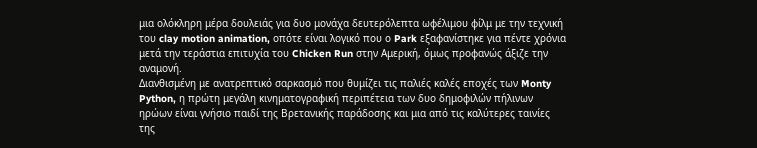μια ολόκληρη μέρα δουλειάς για δυο μονάχα δευτερόλεπτα ωφέλιμου φίλμ με την τεχνική του clay motion animation, οπότε είναι λογικό που ο Park εξαφανίστηκε για πέντε χρόνια μετά την τεράστια επιτυχία του Chicken Run στην Αμερική, όμως προφανώς άξιζε την αναμονή.
Διανθισμένη με ανατρεπτικό σαρκασμό που θυμίζει τις παλιές καλές εποχές των Monty Python, η πρώτη μεγάλη κινηματογραφική περιπέτεια των δυο δημοφιλών πήλινων ηρώων είναι γνήσιο παιδί της Βρετανικής παράδοσης και μια από τις καλύτερες ταινίες της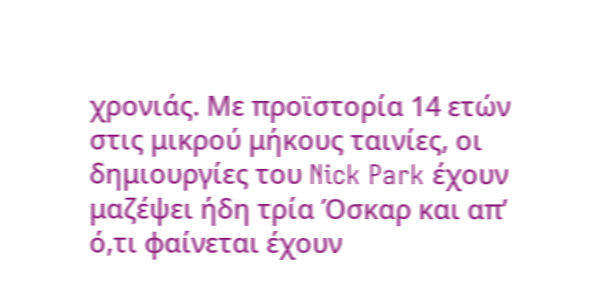χρονιάς. Με προϊστορία 14 ετών στις μικρού μήκους ταινίες, οι δημιουργίες του Nick Park έχουν μαζέψει ήδη τρία Όσκαρ και απ’ ό,τι φαίνεται έχουν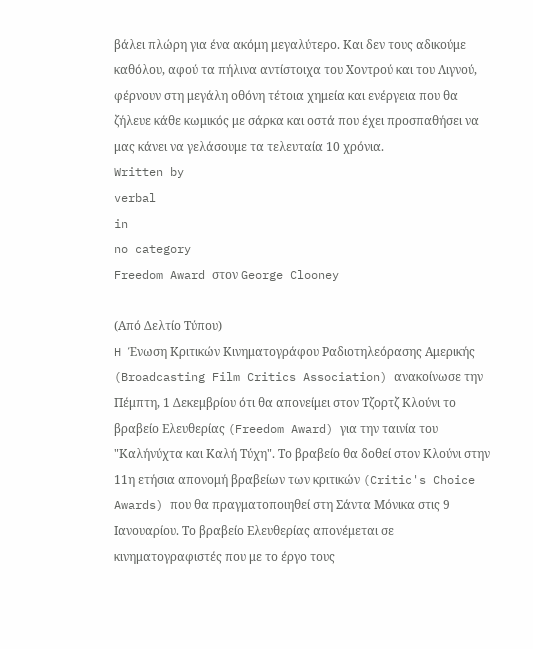βάλει πλώρη για ένα ακόμη μεγαλύτερο. Και δεν τους αδικούμε καθόλου, αφού τα πήλινα αντίστοιχα του Χοντρού και του Λιγνού, φέρνουν στη μεγάλη οθόνη τέτοια χημεία και ενέργεια που θα ζήλευε κάθε κωμικός με σάρκα και οστά που έχει προσπαθήσει να μας κάνει να γελάσουμε τα τελευταία 10 χρόνια.
Written by
verbal
in
no category
Freedom Award στον George Clooney

(Από Δελτίο Τύπου)
H Ένωση Κριτικών Κινηματογράφου Ραδιοτηλεόρασης Αμερικής (Broadcasting Film Critics Association) ανακοίνωσε την Πέμπτη, 1 Δεκεμβρίου ότι θα απονείμει στον Τζορτζ Κλούνι το βραβείο Ελευθερίας (Freedom Award) για την ταινία του "Καλήνύχτα και Καλή Τύχη". Το βραβείο θα δοθεί στον Κλούνι στην 11η ετήσια απονομή βραβείων των κριτικών (Critic's Choice Awards) που θα πραγματοποιηθεί στη Σάντα Μόνικα στις 9 Ιανουαρίου. Το βραβείο Ελευθερίας απονέμεται σε κινηματογραφιστές που με το έργο τους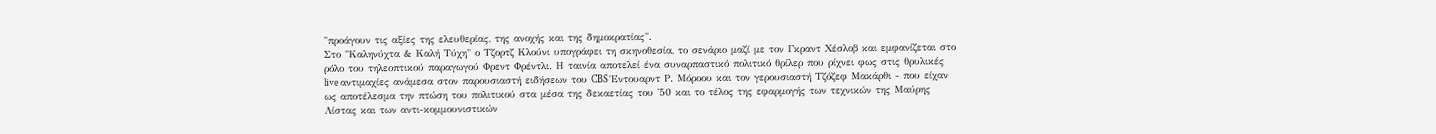"προάγουν τις αξίες της ελευθερίας, της ανοχής και της δημοκρατίας".
Στο "Καληνύχτα & Καλή Τύχη" ο Τζορτζ Κλούνι υπογράφει τη σκηνοθεσία, το σενάριο μαζί με τον Γκραντ Χέσλοβ και εμφανίζεται στο ρόλο του τηλεοπτικού παραγωγού Φρεντ Φρέντλι. Η ταινία αποτελεί ένα συναρπαστικό πολιτικό θρίλερ που ρίχνει φως στις θρυλικές live αντιμαχίες ανάμεσα στον παρουσιαστή ειδήσεων του CBS Έντουαρντ Ρ. Μόροου και τον γερουσιαστή Τζόζεφ Μακάρθι - που είχαν ως αποτέλεσμα την πτώση του πολιτικού στα μέσα της δεκαετίας του '50 και το τέλος της εφαρμογής των τεχνικών της Μαύρης Λίστας και των αντι-κομμουνιστικών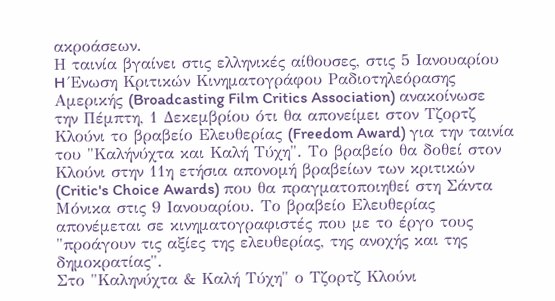ακροάσεων.
Η ταινία βγαίνει στις ελληνικές αίθουσες, στις 5 Ιανουαρίου
H Ένωση Κριτικών Κινηματογράφου Ραδιοτηλεόρασης Αμερικής (Broadcasting Film Critics Association) ανακοίνωσε την Πέμπτη, 1 Δεκεμβρίου ότι θα απονείμει στον Τζορτζ Κλούνι το βραβείο Ελευθερίας (Freedom Award) για την ταινία του "Καλήνύχτα και Καλή Τύχη". Το βραβείο θα δοθεί στον Κλούνι στην 11η ετήσια απονομή βραβείων των κριτικών (Critic's Choice Awards) που θα πραγματοποιηθεί στη Σάντα Μόνικα στις 9 Ιανουαρίου. Το βραβείο Ελευθερίας απονέμεται σε κινηματογραφιστές που με το έργο τους "προάγουν τις αξίες της ελευθερίας, της ανοχής και της δημοκρατίας".
Στο "Καληνύχτα & Καλή Τύχη" ο Τζορτζ Κλούνι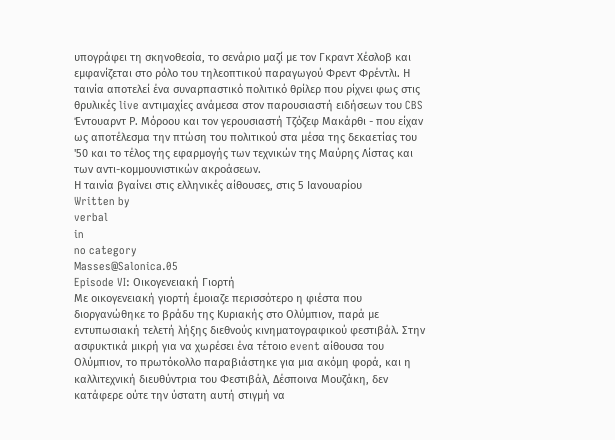υπογράφει τη σκηνοθεσία, το σενάριο μαζί με τον Γκραντ Χέσλοβ και εμφανίζεται στο ρόλο του τηλεοπτικού παραγωγού Φρεντ Φρέντλι. Η ταινία αποτελεί ένα συναρπαστικό πολιτικό θρίλερ που ρίχνει φως στις θρυλικές live αντιμαχίες ανάμεσα στον παρουσιαστή ειδήσεων του CBS Έντουαρντ Ρ. Μόροου και τον γερουσιαστή Τζόζεφ Μακάρθι - που είχαν ως αποτέλεσμα την πτώση του πολιτικού στα μέσα της δεκαετίας του '50 και το τέλος της εφαρμογής των τεχνικών της Μαύρης Λίστας και των αντι-κομμουνιστικών ακροάσεων.
Η ταινία βγαίνει στις ελληνικές αίθουσες, στις 5 Ιανουαρίου
Written by
verbal
in
no category
Masses@Salonica.05
Episode VI: Οικογενειακή Γιορτή
Με οικογενειακή γιορτή έμοιαζε περισσότερο η φιέστα που διοργανώθηκε το βράδυ της Κυριακής στο Ολύμπιον, παρά με εντυπωσιακή τελετή λήξης διεθνούς κινηματογραφικού φεστιβάλ. Στην ασφυκτικά μικρή για να χωρέσει ένα τέτοιο event αίθουσα του Ολύμπιον, το πρωτόκολλο παραβιάστηκε για μια ακόμη φορά, και η καλλιτεχνική διευθύντρια του Φεστιβάλ, Δέσποινα Μουζάκη, δεν κατάφερε ούτε την ύστατη αυτή στιγμή να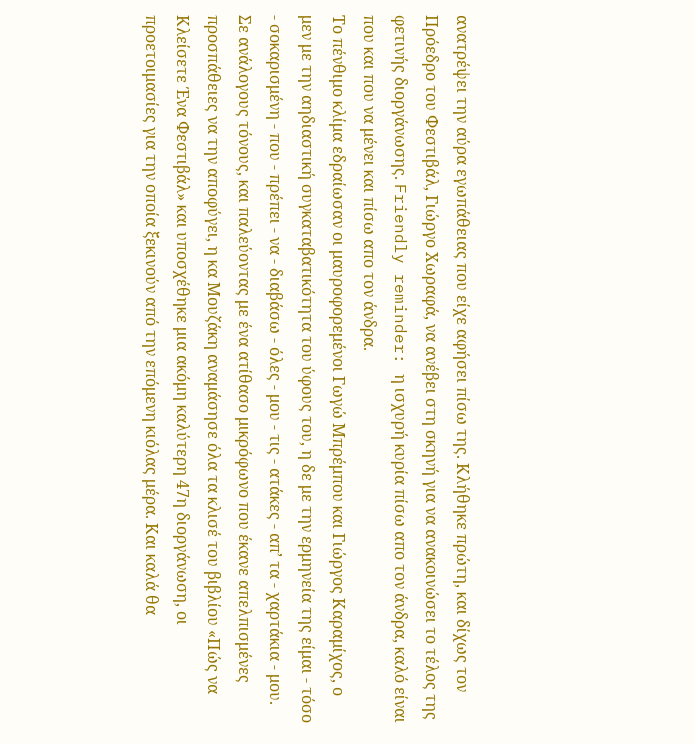ανατρέψει την αύρα εγωπάθειας που είχε αφήσει πίσω της. Κλήθηκε πρώτη, και δίχως τον Πρόεδρο του Φεστιβάλ, Γιώργο Χωραφά, να ανέβει στη σκηνή για να ανακοινώσει το τέλος της φετινής διοργάνωσης. Friendly reminder: η ισχυρή κυρία πίσω απο τον άνδρα, καλό είναι που και που να μένει και πίσω απο τον άνδρα.
Το πένθιμο κλίμα εδραίωσαν οι μαυροφορεμένοι Γωγώ Μπρέμπου και Γιώργος Καραμίχος, ο μεν με την αηδιαστική συγκαταβατικότητα του ύφους του, η δε με την ερμηνεία της είμαι - τόσο - σοκαρισμένη - που - πρέπει - να - διαβάσω - όλες - μου - τις - ατάκες - απ’ τα - χαρτάκια - μου. Σε ανάλογους τόνους, και παλεύοντας με ένα ατίθασο μικρόφωνο που έκανε απελπισμένες προσπάθειες να την αποφύγει, η κα Μουζάκη αναμάσησε όλα τα κλισέ του βιβλίου «Πώς να Κλείσετε Ένα Φεστιβάλ» και υποσχέθηκε μια ακόμη καλύτερη 47η διοργάνωση, οι προετοιμασίες για την οποία ξεκινούν από την επόμενη κιόλας μέρα. Και καλά θα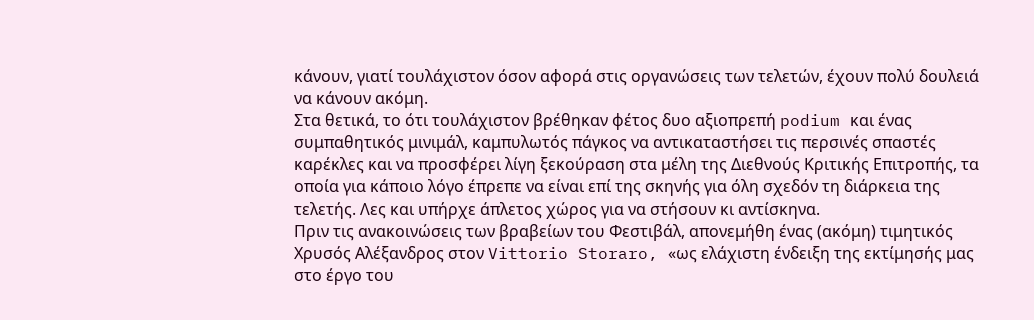κάνουν, γιατί τουλάχιστον όσον αφορά στις οργανώσεις των τελετών, έχουν πολύ δουλειά να κάνουν ακόμη.
Στα θετικά, το ότι τουλάχιστον βρέθηκαν φέτος δυο αξιοπρεπή podium και ένας συμπαθητικός μινιμάλ, καμπυλωτός πάγκος να αντικαταστήσει τις περσινές σπαστές καρέκλες και να προσφέρει λίγη ξεκούραση στα μέλη της Διεθνούς Κριτικής Επιτροπής, τα οποία για κάποιο λόγο έπρεπε να είναι επί της σκηνής για όλη σχεδόν τη διάρκεια της τελετής. Λες και υπήρχε άπλετος χώρος για να στήσουν κι αντίσκηνα.
Πριν τις ανακοινώσεις των βραβείων του Φεστιβάλ, απονεμήθη ένας (ακόμη) τιμητικός Χρυσός Αλέξανδρος στον Vittorio Storaro, «ως ελάχιστη ένδειξη της εκτίμησής μας στο έργο του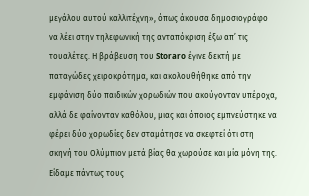μεγάλου αυτού καλλιτέχνη», όπως άκουσα δημοσιογράφο να λέει στην τηλεφωνική της ανταπόκριση έξω απ’ τις τουαλέτες. Η βράβευση του Storaro έγινε δεκτή με παταγώδες χειροκρότημα, και ακολουθήθηκε από την εμφάνιση δύο παιδικών χορωδιών που ακούγονταν υπέροχα, αλλά δε φαίνονταν καθόλου, μιας και όποιος εμπνεύστηκε να φέρει δύο χορωδίες δεν σταμάτησε να σκεφτεί ότι στη σκηνή του Ολύμπιον μετά βίας θα χωρούσε και μία μόνη της. Είδαμε πάντως τους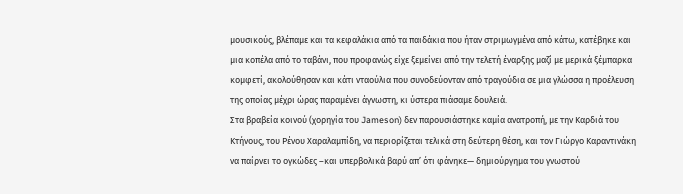μουσικούς, βλέπαμε και τα κεφαλάκια από τα παιδάκια που ήταν στριμωγμένα από κάτω, κατέβηκε και μια κοπέλα από το ταβάνι, που προφανώς είχε ξεμείνει από την τελετή έναρξης μαζί με μερικά ξέμπαρκα κομφετί, ακολούθησαν και κάτι νταούλια που συνοδεύονταν από τραγούδια σε μια γλώσσα η προέλευση της οποίας μέχρι ώρας παραμένει άγνωστη, κι ύστερα πιάσαμε δουλειά.
Στα βραβεία κοινού (χορηγία του Jameson) δεν παρουσιάστηκε καμία ανατροπή, με την Καρδιά του Κτήνους, του Ρένου Χαραλαμπίδη, να περιορίζεται τελικά στη δεύτερη θέση, και τον Γιώργο Καραντινάκη να παίρνει το ογκώδες –και υπερβολικά βαρύ απ’ ότι φάνηκε— δημιούργημα του γνωστού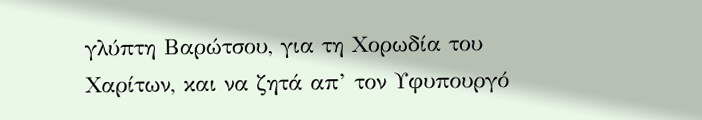γλύπτη Βαρώτσου, για τη Χορωδία του Χαρίτων, και να ζητά απ’ τον Υφυπουργό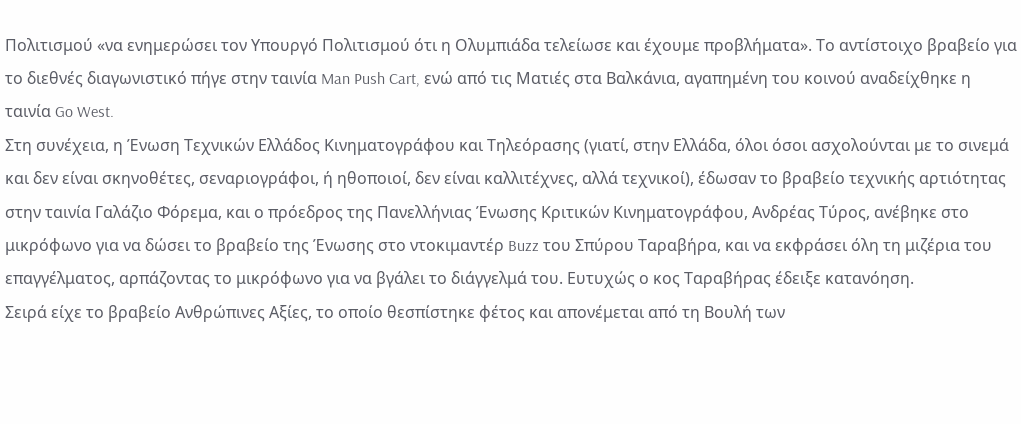Πολιτισμού «να ενημερώσει τον Υπουργό Πολιτισμού ότι η Ολυμπιάδα τελείωσε και έχουμε προβλήματα». Το αντίστοιχο βραβείο για το διεθνές διαγωνιστικό πήγε στην ταινία Man Push Cart, ενώ από τις Ματιές στα Βαλκάνια, αγαπημένη του κοινού αναδείχθηκε η ταινία Go West.
Στη συνέχεια, η Ένωση Τεχνικών Ελλάδος Κινηματογράφου και Τηλεόρασης (γιατί, στην Ελλάδα, όλοι όσοι ασχολούνται με το σινεμά και δεν είναι σκηνοθέτες, σεναριογράφοι, ή ηθοποιοί, δεν είναι καλλιτέχνες, αλλά τεχνικοί), έδωσαν το βραβείο τεχνικής αρτιότητας στην ταινία Γαλάζιο Φόρεμα, και ο πρόεδρος της Πανελλήνιας Ένωσης Κριτικών Κινηματογράφου, Ανδρέας Τύρος, ανέβηκε στο μικρόφωνο για να δώσει το βραβείο της Ένωσης στο ντοκιμαντέρ Buzz του Σπύρου Ταραβήρα, και να εκφράσει όλη τη μιζέρια του επαγγέλματος, αρπάζοντας το μικρόφωνο για να βγάλει το διάγγελμά του. Ευτυχώς ο κος Ταραβήρας έδειξε κατανόηση.
Σειρά είχε το βραβείο Ανθρώπινες Αξίες, το οποίο θεσπίστηκε φέτος και απονέμεται από τη Βουλή των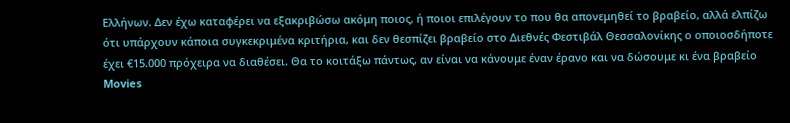Ελλήνων. Δεν έχω καταφέρει να εξακριβώσω ακόμη ποιος, ή ποιοι επιλέγουν το που θα απονεμηθεί το βραβείο, αλλά ελπίζω ότι υπάρχουν κάποια συγκεκριμένα κριτήρια, και δεν θεσπίζει βραβείο στο Διεθνές Φεστιβάλ Θεσσαλονίκης ο οποιοσδήποτε έχει €15.000 πρόχειρα να διαθέσει. Θα το κοιτάξω πάντως, αν είναι να κάνουμε έναν έρανο και να δώσουμε κι ένα βραβείο Movies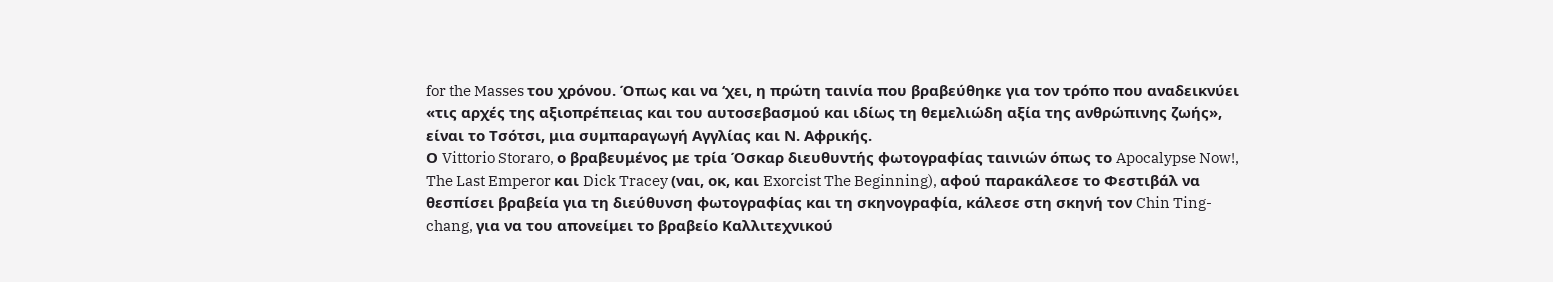for the Masses του χρόνου. Όπως και να ‘χει, η πρώτη ταινία που βραβεύθηκε για τον τρόπο που αναδεικνύει «τις αρχές της αξιοπρέπειας και του αυτοσεβασμού και ιδίως τη θεμελιώδη αξία της ανθρώπινης ζωής», είναι το Τσότσι, μια συμπαραγωγή Αγγλίας και Ν. Αφρικής.
Ο Vittorio Storaro, ο βραβευμένος με τρία Όσκαρ διευθυντής φωτογραφίας ταινιών όπως το Apocalypse Now!, The Last Emperor και Dick Tracey (ναι, οκ, και Exorcist The Beginning), αφού παρακάλεσε το Φεστιβάλ να θεσπίσει βραβεία για τη διεύθυνση φωτογραφίας και τη σκηνογραφία, κάλεσε στη σκηνή τον Chin Ting-chang, για να του απονείμει το βραβείο Καλλιτεχνικού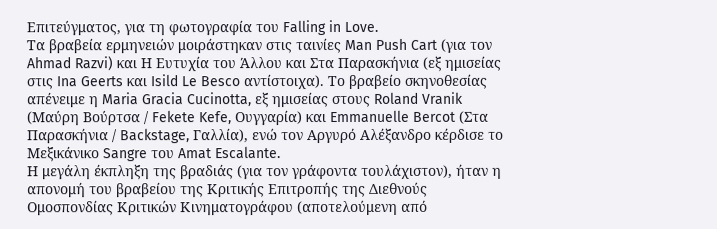Επιτεύγματος, για τη φωτογραφία του Falling in Love.
Τα βραβεία ερμηνειών μοιράστηκαν στις ταινίες Man Push Cart (για τον Ahmad Razvi) και Η Ευτυχία του Άλλου και Στα Παρασκήνια (εξ ημισείας στις Ina Geerts και Isild Le Besco αντίστοιχα). Το βραβείο σκηνοθεσίας απένειμε η Maria Gracia Cucinotta, εξ ημισείας στους Roland Vranik (Μαύρη Βούρτσα / Fekete Kefe, Ουγγαρία) και Emmanuelle Bercot (Στα Παρασκήνια / Backstage, Γαλλία), ενώ τον Αργυρό Αλέξανδρο κέρδισε το Μεξικάνικο Sangre του Amat Escalante.
Η μεγάλη έκπληξη της βραδιάς (για τον γράφοντα τουλάχιστον), ήταν η απονομή του βραβείου της Κριτικής Επιτροπής της Διεθνούς Ομοσπονδίας Κριτικών Κινηματογράφου (αποτελούμενη από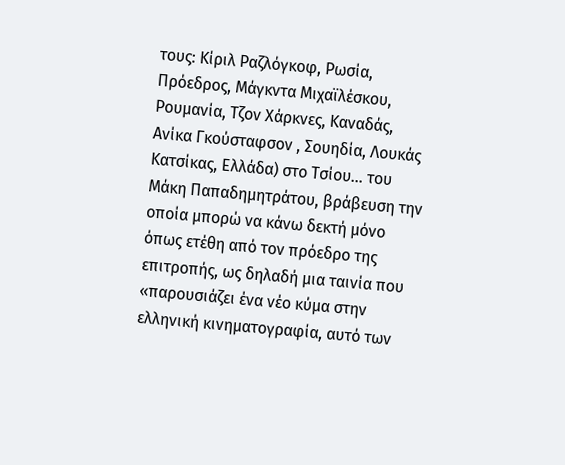τους: Κίριλ Ραζλόγκοφ, Ρωσία, Πρόεδρος, Μάγκντα Μιχαϊλέσκου, Ρουμανία, Τζον Χάρκνες, Καναδάς, Ανίκα Γκούσταφσον , Σουηδία, Λουκάς Κατσίκας, Ελλάδα) στο Τσίου… του Μάκη Παπαδημητράτου, βράβευση την οποία μπορώ να κάνω δεκτή μόνο όπως ετέθη από τον πρόεδρο της επιτροπής, ως δηλαδή μια ταινία που «παρουσιάζει ένα νέο κύμα στην ελληνική κινηματογραφία, αυτό των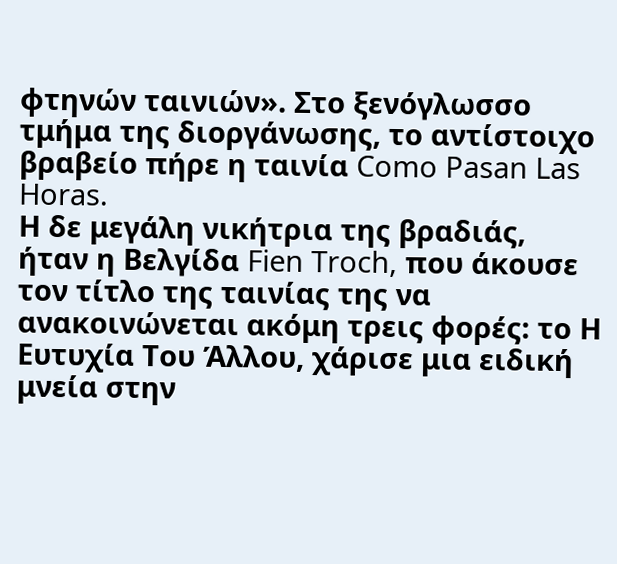φτηνών ταινιών». Στο ξενόγλωσσο τμήμα της διοργάνωσης, το αντίστοιχο βραβείο πήρε η ταινία Como Pasan Las Horas.
Η δε μεγάλη νικήτρια της βραδιάς, ήταν η Βελγίδα Fien Troch, που άκουσε τον τίτλο της ταινίας της να ανακοινώνεται ακόμη τρεις φορές: το Η Ευτυχία Του Άλλου, χάρισε μια ειδική μνεία στην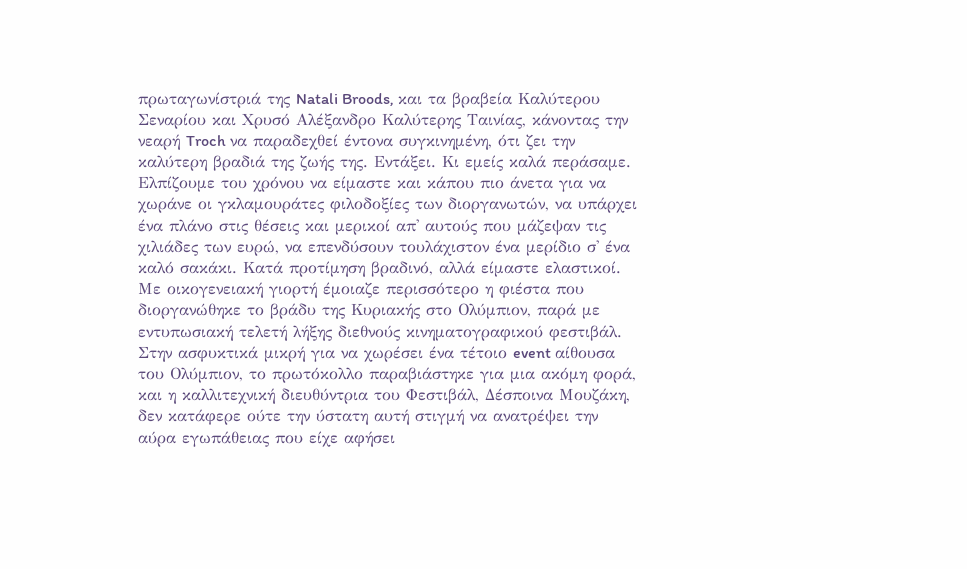πρωταγωνίστριά της Natali Broods, και τα βραβεία Καλύτερου Σεναρίου και Χρυσό Αλέξανδρο Καλύτερης Ταινίας, κάνοντας την νεαρή Troch να παραδεχθεί έντονα συγκινημένη, ότι ζει την καλύτερη βραδιά της ζωής της. Εντάξει. Κι εμείς καλά περάσαμε. Ελπίζουμε του χρόνου να είμαστε και κάπου πιο άνετα για να χωράνε οι γκλαμουράτες φιλοδοξίες των διοργανωτών, να υπάρχει ένα πλάνο στις θέσεις και μερικοί απ' αυτούς που μάζεψαν τις χιλιάδες των ευρώ, να επενδύσουν τουλάχιστον ένα μερίδιο σ' ένα καλό σακάκι. Κατά προτίμηση βραδινό, αλλά είμαστε ελαστικοί.
Με οικογενειακή γιορτή έμοιαζε περισσότερο η φιέστα που διοργανώθηκε το βράδυ της Κυριακής στο Ολύμπιον, παρά με εντυπωσιακή τελετή λήξης διεθνούς κινηματογραφικού φεστιβάλ. Στην ασφυκτικά μικρή για να χωρέσει ένα τέτοιο event αίθουσα του Ολύμπιον, το πρωτόκολλο παραβιάστηκε για μια ακόμη φορά, και η καλλιτεχνική διευθύντρια του Φεστιβάλ, Δέσποινα Μουζάκη, δεν κατάφερε ούτε την ύστατη αυτή στιγμή να ανατρέψει την αύρα εγωπάθειας που είχε αφήσει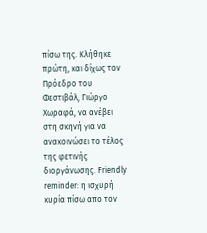πίσω της. Κλήθηκε πρώτη, και δίχως τον Πρόεδρο του Φεστιβάλ, Γιώργο Χωραφά, να ανέβει στη σκηνή για να ανακοινώσει το τέλος της φετινής διοργάνωσης. Friendly reminder: η ισχυρή κυρία πίσω απο τον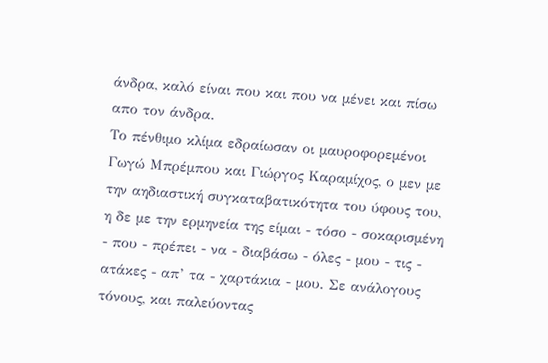άνδρα, καλό είναι που και που να μένει και πίσω απο τον άνδρα.
Το πένθιμο κλίμα εδραίωσαν οι μαυροφορεμένοι Γωγώ Μπρέμπου και Γιώργος Καραμίχος, ο μεν με την αηδιαστική συγκαταβατικότητα του ύφους του, η δε με την ερμηνεία της είμαι - τόσο - σοκαρισμένη - που - πρέπει - να - διαβάσω - όλες - μου - τις - ατάκες - απ’ τα - χαρτάκια - μου. Σε ανάλογους τόνους, και παλεύοντας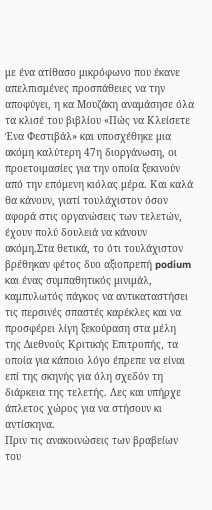με ένα ατίθασο μικρόφωνο που έκανε απελπισμένες προσπάθειες να την αποφύγει, η κα Μουζάκη αναμάσησε όλα τα κλισέ του βιβλίου «Πώς να Κλείσετε Ένα Φεστιβάλ» και υποσχέθηκε μια ακόμη καλύτερη 47η διοργάνωση, οι προετοιμασίες για την οποία ξεκινούν από την επόμενη κιόλας μέρα. Και καλά θα κάνουν, γιατί τουλάχιστον όσον αφορά στις οργανώσεις των τελετών, έχουν πολύ δουλειά να κάνουν ακόμη.Στα θετικά, το ότι τουλάχιστον βρέθηκαν φέτος δυο αξιοπρεπή podium και ένας συμπαθητικός μινιμάλ, καμπυλωτός πάγκος να αντικαταστήσει τις περσινές σπαστές καρέκλες και να προσφέρει λίγη ξεκούραση στα μέλη της Διεθνούς Κριτικής Επιτροπής, τα οποία για κάποιο λόγο έπρεπε να είναι επί της σκηνής για όλη σχεδόν τη διάρκεια της τελετής. Λες και υπήρχε άπλετος χώρος για να στήσουν κι αντίσκηνα.
Πριν τις ανακοινώσεις των βραβείων του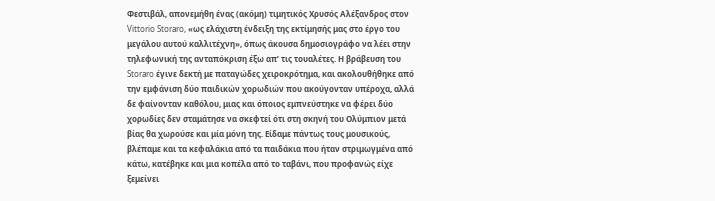Φεστιβάλ, απονεμήθη ένας (ακόμη) τιμητικός Χρυσός Αλέξανδρος στον Vittorio Storaro, «ως ελάχιστη ένδειξη της εκτίμησής μας στο έργο του μεγάλου αυτού καλλιτέχνη», όπως άκουσα δημοσιογράφο να λέει στην τηλεφωνική της ανταπόκριση έξω απ’ τις τουαλέτες. Η βράβευση του Storaro έγινε δεκτή με παταγώδες χειροκρότημα, και ακολουθήθηκε από την εμφάνιση δύο παιδικών χορωδιών που ακούγονταν υπέροχα, αλλά δε φαίνονταν καθόλου, μιας και όποιος εμπνεύστηκε να φέρει δύο χορωδίες δεν σταμάτησε να σκεφτεί ότι στη σκηνή του Ολύμπιον μετά βίας θα χωρούσε και μία μόνη της. Είδαμε πάντως τους μουσικούς, βλέπαμε και τα κεφαλάκια από τα παιδάκια που ήταν στριμωγμένα από κάτω, κατέβηκε και μια κοπέλα από το ταβάνι, που προφανώς είχε ξεμείνει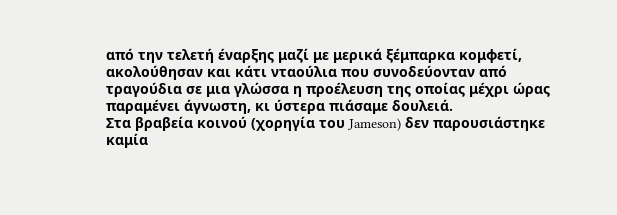από την τελετή έναρξης μαζί με μερικά ξέμπαρκα κομφετί, ακολούθησαν και κάτι νταούλια που συνοδεύονταν από τραγούδια σε μια γλώσσα η προέλευση της οποίας μέχρι ώρας παραμένει άγνωστη, κι ύστερα πιάσαμε δουλειά.
Στα βραβεία κοινού (χορηγία του Jameson) δεν παρουσιάστηκε καμία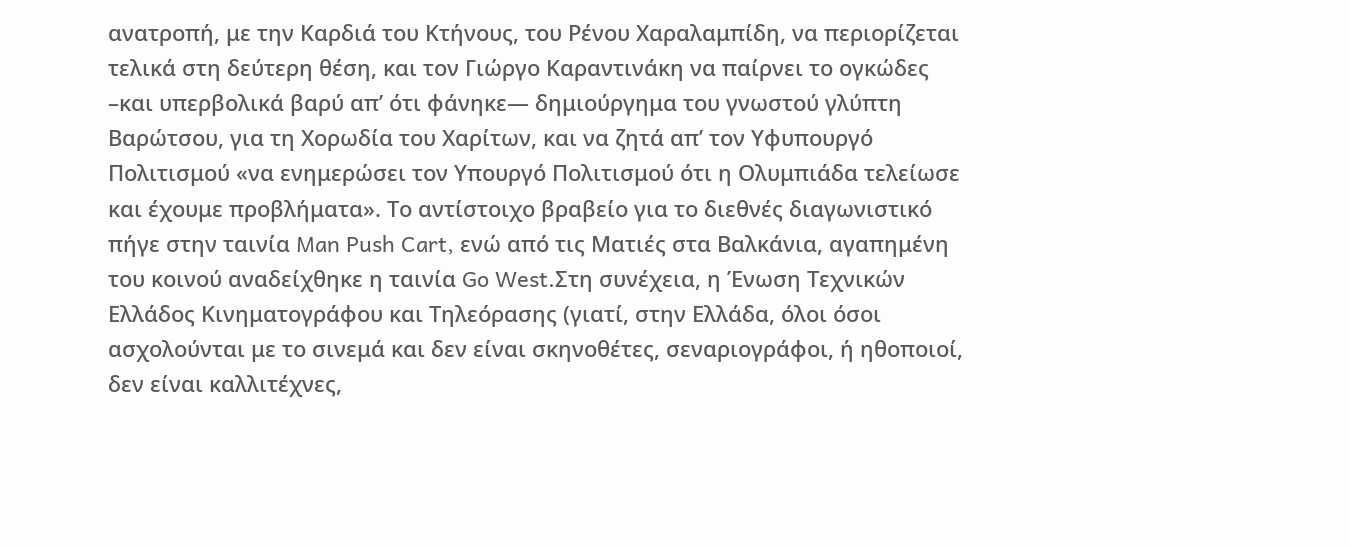ανατροπή, με την Καρδιά του Κτήνους, του Ρένου Χαραλαμπίδη, να περιορίζεται τελικά στη δεύτερη θέση, και τον Γιώργο Καραντινάκη να παίρνει το ογκώδες –και υπερβολικά βαρύ απ’ ότι φάνηκε— δημιούργημα του γνωστού γλύπτη Βαρώτσου, για τη Χορωδία του Χαρίτων, και να ζητά απ’ τον Υφυπουργό Πολιτισμού «να ενημερώσει τον Υπουργό Πολιτισμού ότι η Ολυμπιάδα τελείωσε και έχουμε προβλήματα». Το αντίστοιχο βραβείο για το διεθνές διαγωνιστικό πήγε στην ταινία Man Push Cart, ενώ από τις Ματιές στα Βαλκάνια, αγαπημένη του κοινού αναδείχθηκε η ταινία Go West.Στη συνέχεια, η Ένωση Τεχνικών Ελλάδος Κινηματογράφου και Τηλεόρασης (γιατί, στην Ελλάδα, όλοι όσοι ασχολούνται με το σινεμά και δεν είναι σκηνοθέτες, σεναριογράφοι, ή ηθοποιοί, δεν είναι καλλιτέχνες,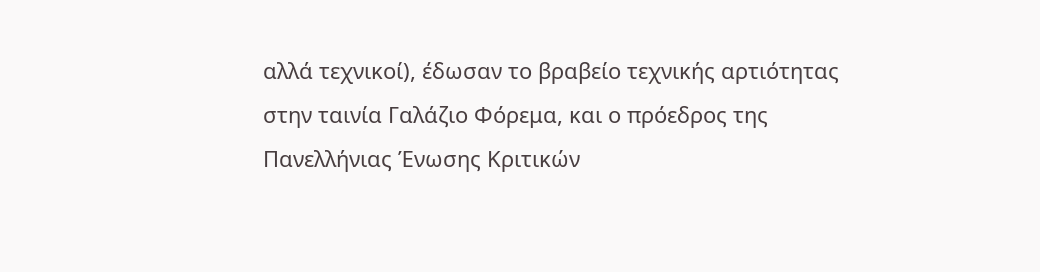αλλά τεχνικοί), έδωσαν το βραβείο τεχνικής αρτιότητας στην ταινία Γαλάζιο Φόρεμα, και ο πρόεδρος της Πανελλήνιας Ένωσης Κριτικών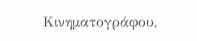Κινηματογράφου,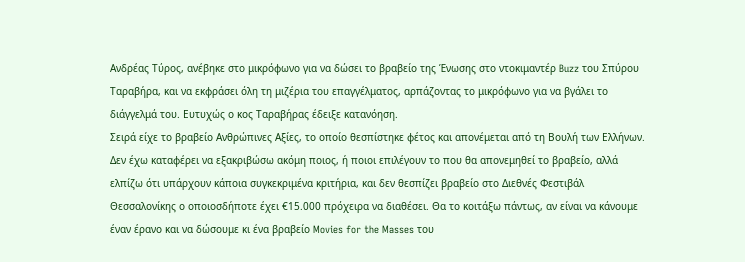Ανδρέας Τύρος, ανέβηκε στο μικρόφωνο για να δώσει το βραβείο της Ένωσης στο ντοκιμαντέρ Buzz του Σπύρου Ταραβήρα, και να εκφράσει όλη τη μιζέρια του επαγγέλματος, αρπάζοντας το μικρόφωνο για να βγάλει το διάγγελμά του. Ευτυχώς ο κος Ταραβήρας έδειξε κατανόηση.
Σειρά είχε το βραβείο Ανθρώπινες Αξίες, το οποίο θεσπίστηκε φέτος και απονέμεται από τη Βουλή των Ελλήνων. Δεν έχω καταφέρει να εξακριβώσω ακόμη ποιος, ή ποιοι επιλέγουν το που θα απονεμηθεί το βραβείο, αλλά ελπίζω ότι υπάρχουν κάποια συγκεκριμένα κριτήρια, και δεν θεσπίζει βραβείο στο Διεθνές Φεστιβάλ Θεσσαλονίκης ο οποιοσδήποτε έχει €15.000 πρόχειρα να διαθέσει. Θα το κοιτάξω πάντως, αν είναι να κάνουμε έναν έρανο και να δώσουμε κι ένα βραβείο Movies for the Masses του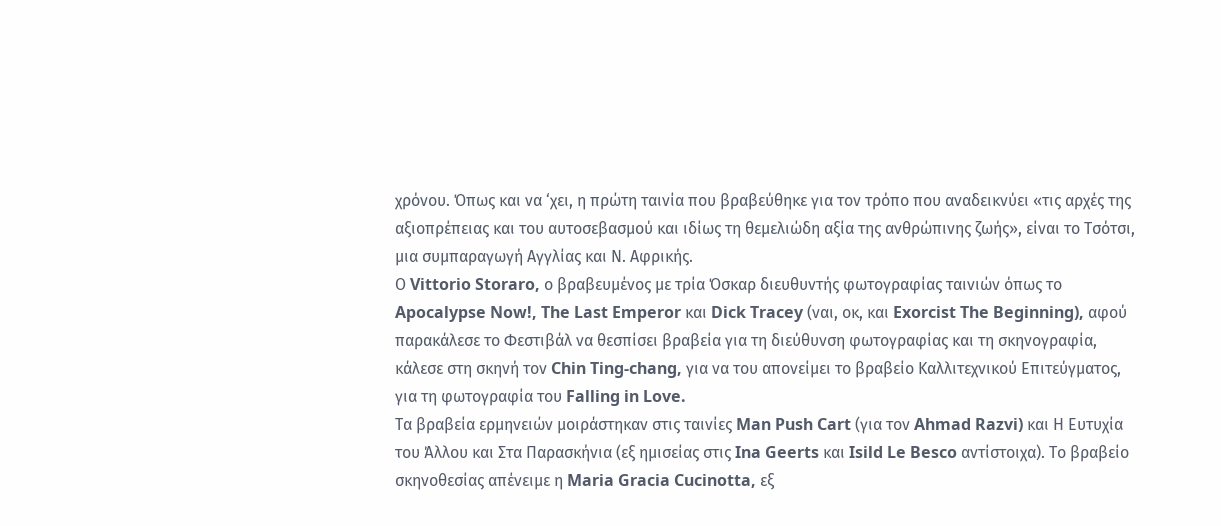χρόνου. Όπως και να ‘χει, η πρώτη ταινία που βραβεύθηκε για τον τρόπο που αναδεικνύει «τις αρχές της αξιοπρέπειας και του αυτοσεβασμού και ιδίως τη θεμελιώδη αξία της ανθρώπινης ζωής», είναι το Τσότσι, μια συμπαραγωγή Αγγλίας και Ν. Αφρικής.
Ο Vittorio Storaro, ο βραβευμένος με τρία Όσκαρ διευθυντής φωτογραφίας ταινιών όπως το Apocalypse Now!, The Last Emperor και Dick Tracey (ναι, οκ, και Exorcist The Beginning), αφού παρακάλεσε το Φεστιβάλ να θεσπίσει βραβεία για τη διεύθυνση φωτογραφίας και τη σκηνογραφία, κάλεσε στη σκηνή τον Chin Ting-chang, για να του απονείμει το βραβείο Καλλιτεχνικού Επιτεύγματος, για τη φωτογραφία του Falling in Love.
Τα βραβεία ερμηνειών μοιράστηκαν στις ταινίες Man Push Cart (για τον Ahmad Razvi) και Η Ευτυχία του Άλλου και Στα Παρασκήνια (εξ ημισείας στις Ina Geerts και Isild Le Besco αντίστοιχα). Το βραβείο σκηνοθεσίας απένειμε η Maria Gracia Cucinotta, εξ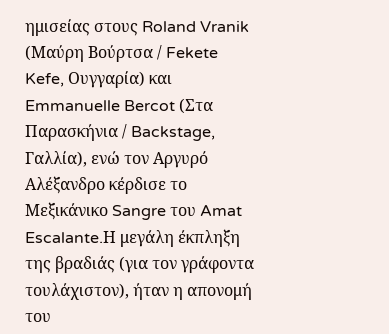ημισείας στους Roland Vranik (Μαύρη Βούρτσα / Fekete Kefe, Ουγγαρία) και Emmanuelle Bercot (Στα Παρασκήνια / Backstage, Γαλλία), ενώ τον Αργυρό Αλέξανδρο κέρδισε το Μεξικάνικο Sangre του Amat Escalante.Η μεγάλη έκπληξη της βραδιάς (για τον γράφοντα τουλάχιστον), ήταν η απονομή του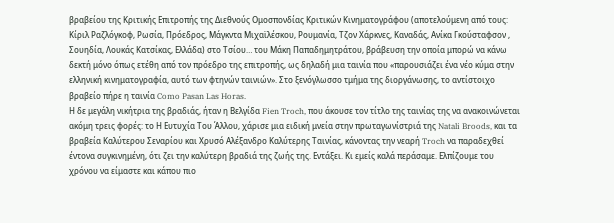βραβείου της Κριτικής Επιτροπής της Διεθνούς Ομοσπονδίας Κριτικών Κινηματογράφου (αποτελούμενη από τους: Κίριλ Ραζλόγκοφ, Ρωσία, Πρόεδρος, Μάγκντα Μιχαϊλέσκου, Ρουμανία, Τζον Χάρκνες, Καναδάς, Ανίκα Γκούσταφσον , Σουηδία, Λουκάς Κατσίκας, Ελλάδα) στο Τσίου… του Μάκη Παπαδημητράτου, βράβευση την οποία μπορώ να κάνω δεκτή μόνο όπως ετέθη από τον πρόεδρο της επιτροπής, ως δηλαδή μια ταινία που «παρουσιάζει ένα νέο κύμα στην ελληνική κινηματογραφία, αυτό των φτηνών ταινιών». Στο ξενόγλωσσο τμήμα της διοργάνωσης, το αντίστοιχο βραβείο πήρε η ταινία Como Pasan Las Horas.
Η δε μεγάλη νικήτρια της βραδιάς, ήταν η Βελγίδα Fien Troch, που άκουσε τον τίτλο της ταινίας της να ανακοινώνεται ακόμη τρεις φορές: το Η Ευτυχία Του Άλλου, χάρισε μια ειδική μνεία στην πρωταγωνίστριά της Natali Broods, και τα βραβεία Καλύτερου Σεναρίου και Χρυσό Αλέξανδρο Καλύτερης Ταινίας, κάνοντας την νεαρή Troch να παραδεχθεί έντονα συγκινημένη, ότι ζει την καλύτερη βραδιά της ζωής της. Εντάξει. Κι εμείς καλά περάσαμε. Ελπίζουμε του χρόνου να είμαστε και κάπου πιο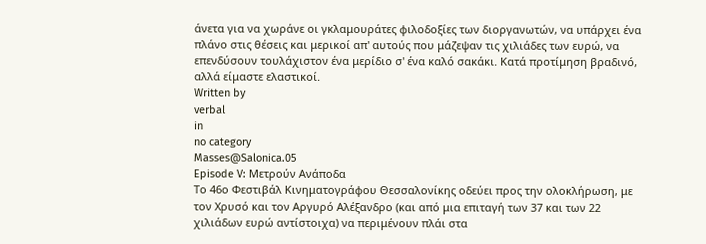άνετα για να χωράνε οι γκλαμουράτες φιλοδοξίες των διοργανωτών, να υπάρχει ένα πλάνο στις θέσεις και μερικοί απ' αυτούς που μάζεψαν τις χιλιάδες των ευρώ, να επενδύσουν τουλάχιστον ένα μερίδιο σ' ένα καλό σακάκι. Κατά προτίμηση βραδινό, αλλά είμαστε ελαστικοί.
Written by
verbal
in
no category
Masses@Salonica.05
Episode V: Μετρούν Ανάποδα
Το 46ο Φεστιβάλ Κινηματογράφου Θεσσαλονίκης οδεύει προς την ολοκλήρωση, με τον Χρυσό και τον Αργυρό Αλέξανδρο (και από μια επιταγή των 37 και των 22 χιλιάδων ευρώ αντίστοιχα) να περιμένουν πλάι στα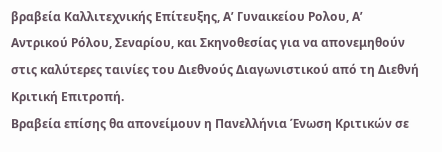βραβεία Καλλιτεχνικής Επίτευξης, Α’ Γυναικείου Ρολου, Α’ Αντρικού Ρόλου, Σεναρίου, και Σκηνοθεσίας για να απονεμηθούν στις καλύτερες ταινίες του Διεθνούς Διαγωνιστικού από τη Διεθνή Κριτική Επιτροπή.
Βραβεία επίσης θα απονείμουν η Πανελλήνια Ένωση Κριτικών σε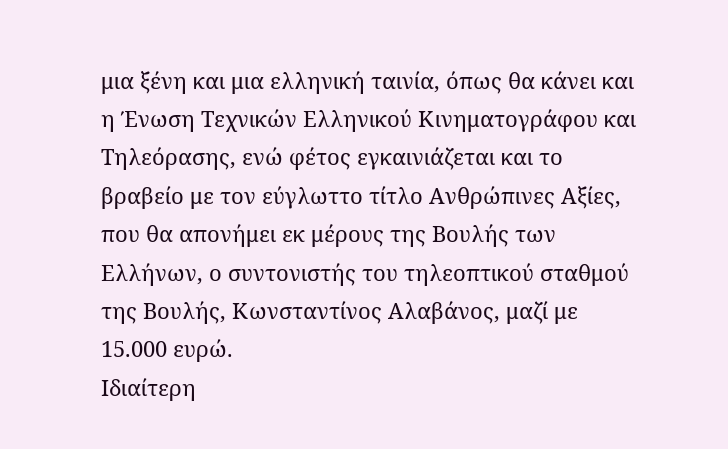μια ξένη και μια ελληνική ταινία, όπως θα κάνει και η Ένωση Τεχνικών Ελληνικού Κινηματογράφου και Τηλεόρασης, ενώ φέτος εγκαινιάζεται και το βραβείο με τον εύγλωττο τίτλο Ανθρώπινες Αξίες, που θα απονήμει εκ μέρους της Βουλής των Ελλήνων, ο συντονιστής του τηλεοπτικού σταθμού της Βουλής, Κωνσταντίνος Αλαβάνος, μαζί με 15.000 ευρώ.
Ιδιαίτερη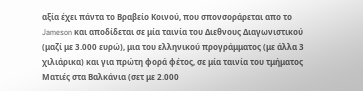αξία έχει πάντα το Βραβείο Κοινού, που σπονσοράρεται απο το Jameson και αποδίδεται σε μία ταινία του Διεθνους Διαγωνιστικού (μαζί με 3.000 ευρώ), μια του ελληνικού προγράμματος (με άλλα 3 χιλιάρικα) και για πρώτη φορά φέτος, σε μία ταινία του τμήματος Ματιές στα Βαλκάνια (σετ με 2.000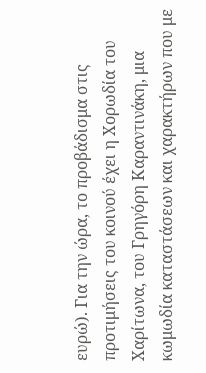ευρώ). Για την ώρα, το προβάδισμα στις προτιμήσεις του κοινού έχει η Χορωδία του Χαρίτωνα, του Γρηγόρη Καραντινάκη, μια κωμωδία καταστάσεων και χαρακτήρων που με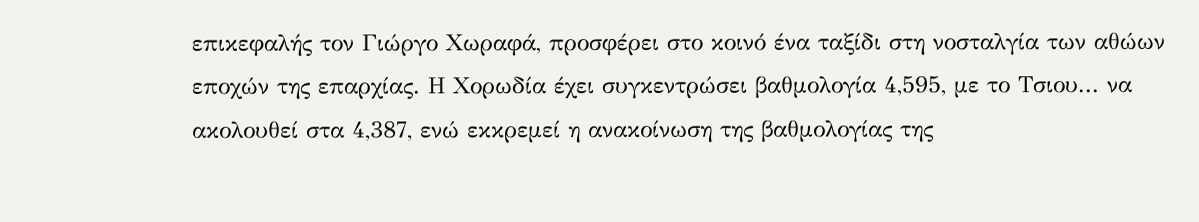επικεφαλής τον Γιώργο Χωραφά, προσφέρει στο κοινό ένα ταξίδι στη νοσταλγία των αθώων εποχών της επαρχίας. Η Χορωδία έχει συγκεντρώσει βαθμολογία 4,595, με το Τσιου... να ακολουθεί στα 4,387, ενώ εκκρεμεί η ανακοίνωση της βαθμολογίας της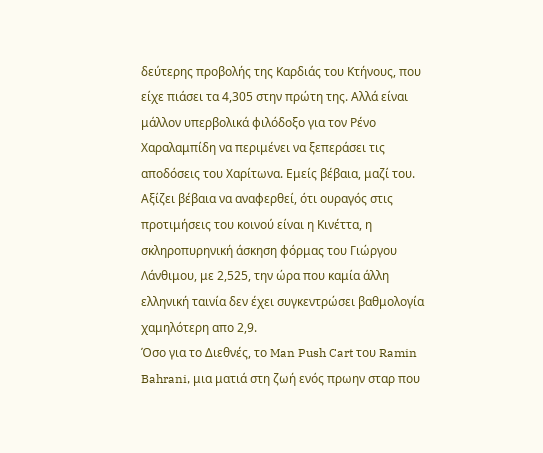δεύτερης προβολής της Καρδιάς του Κτήνους, που είχε πιάσει τα 4,305 στην πρώτη της. Αλλά είναι μάλλον υπερβολικά φιλόδοξο για τον Ρένο Χαραλαμπίδη να περιμένει να ξεπεράσει τις αποδόσεις του Χαρίτωνα. Εμείς βέβαια, μαζί του. Αξίζει βέβαια να αναφερθεί, ότι ουραγός στις προτιμήσεις του κοινού είναι η Κινέττα, η σκληροπυρηνική άσκηση φόρμας του Γιώργου Λάνθιμου, με 2,525, την ώρα που καμία άλλη ελληνική ταινία δεν έχει συγκεντρώσει βαθμολογία χαμηλότερη απο 2,9.
Όσο για το Διεθνές, το Man Push Cart του Ramin Bahrani, μια ματιά στη ζωή ενός πρωην σταρ που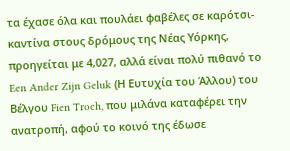τα έχασε όλα και πουλάει φαβέλες σε καρότσι-καντίνα στους δρόμους της Νέας Υόρκης, προηγείται με 4,027, αλλά είναι πολύ πιθανό το Een Ander Zijn Geluk (Η Ευτυχία του Άλλου) του Βέλγου Fien Troch, που μιλάνα καταφέρει την ανατροπή, αφού το κοινό της έδωσε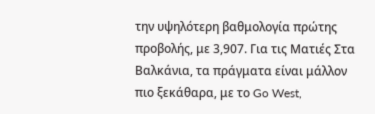την υψηλότερη βαθμολογία πρώτης προβολής, με 3,907. Για τις Ματιές Στα Βαλκάνια, τα πράγματα είναι μάλλον πιο ξεκάθαρα, με το Go West,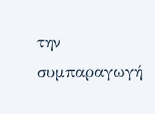την συμπαραγωγή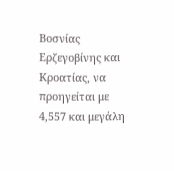Βοσνίας Ερζεγοβίνης και Κροατίας, να προηγείται με 4,557 και μεγάλη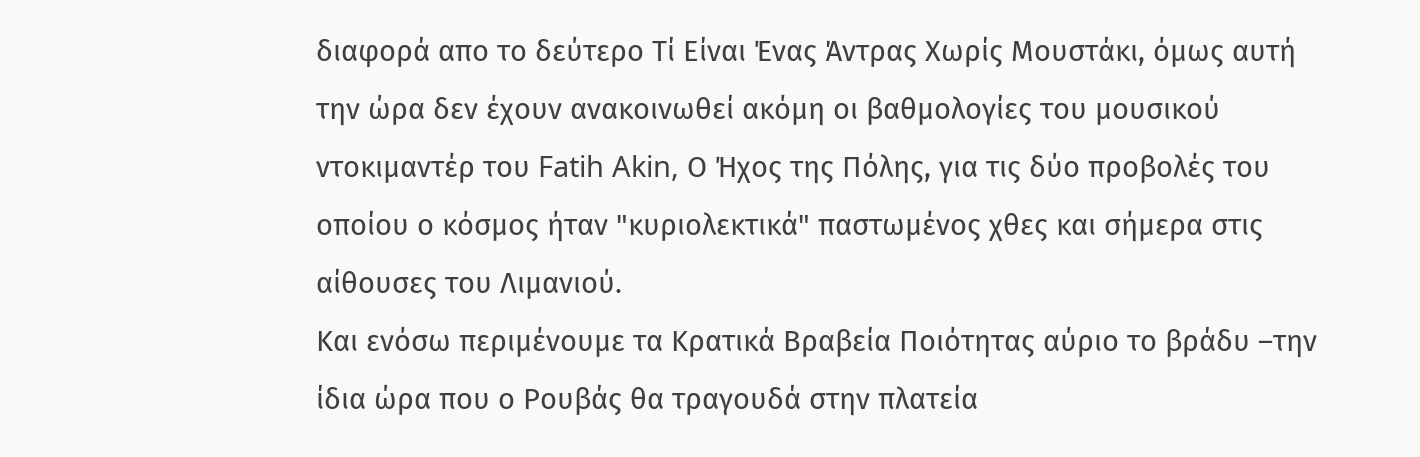διαφορά απο το δεύτερο Τί Είναι Ένας Άντρας Χωρίς Μουστάκι, όμως αυτή την ώρα δεν έχουν ανακοινωθεί ακόμη οι βαθμολογίες του μουσικού ντοκιμαντέρ του Fatih Akin, Ο Ήχος της Πόλης, για τις δύο προβολές του οποίου ο κόσμος ήταν "κυριολεκτικά" παστωμένος χθες και σήμερα στις αίθουσες του Λιμανιού.
Και ενόσω περιμένουμε τα Κρατικά Βραβεία Ποιότητας αύριο το βράδυ –την ίδια ώρα που ο Ρουβάς θα τραγουδά στην πλατεία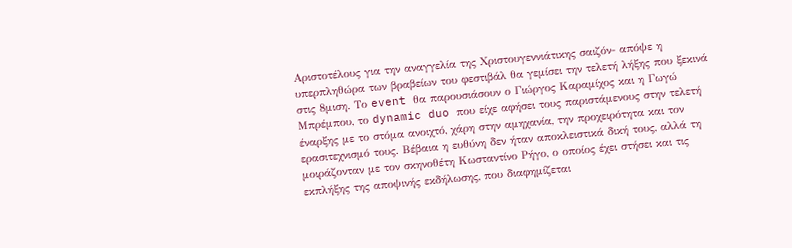Αριστοτέλους για την αναγγελία της Χριστουγεννιάτικης σαιζόν- απόψε η υπερπληθώρα των βραβείων του φεστιβάλ θα γεμίσει την τελετή λήξης που ξεκινά στις 8μιση. Το event θα παρουσιάσουν ο Γιώργος Καραμίχος και η Γωγώ Μπρέμπου, το dynamic duo που είχε αφήσει τους παριστάμενους στην τελετή έναρξης με το στόμα ανοιχτό, χάρη στην αμηχανία, την προχειρότητα και τον ερασιτεχνισμό τους. Βέβαια η ευθύνη δεν ήταν αποκλειστικά δική τους, αλλά τη μοιράζονταν με τον σκηνοθέτη Κωσταντίνο Ρήγο, ο οποίος έχει στήσει και τις εκπλήξης της αποψινής εκδήλωσης, που διαφημίζεται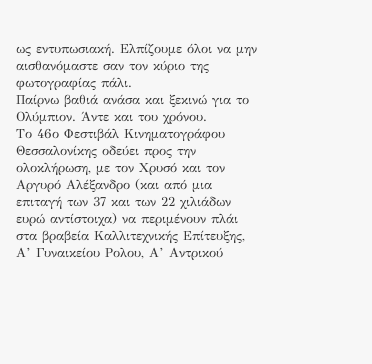ως εντυπωσιακή. Ελπίζουμε όλοι να μην αισθανόμαστε σαν τον κύριο της φωτογραφίας πάλι.
Παίρνω βαθιά ανάσα και ξεκινώ για το Ολύμπιον. Άντε και του χρόνου.
Το 46ο Φεστιβάλ Κινηματογράφου Θεσσαλονίκης οδεύει προς την ολοκλήρωση, με τον Χρυσό και τον Αργυρό Αλέξανδρο (και από μια επιταγή των 37 και των 22 χιλιάδων ευρώ αντίστοιχα) να περιμένουν πλάι στα βραβεία Καλλιτεχνικής Επίτευξης, Α’ Γυναικείου Ρολου, Α’ Αντρικού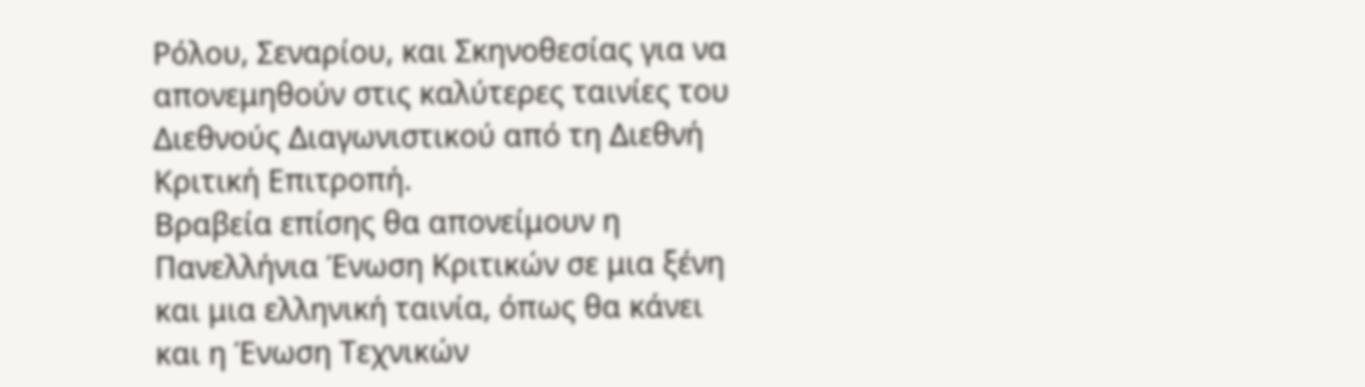Ρόλου, Σεναρίου, και Σκηνοθεσίας για να απονεμηθούν στις καλύτερες ταινίες του Διεθνούς Διαγωνιστικού από τη Διεθνή Κριτική Επιτροπή.
Βραβεία επίσης θα απονείμουν η Πανελλήνια Ένωση Κριτικών σε μια ξένη και μια ελληνική ταινία, όπως θα κάνει και η Ένωση Τεχνικών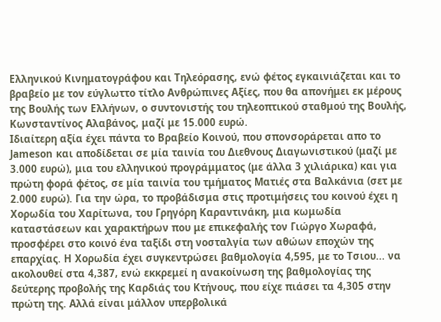Ελληνικού Κινηματογράφου και Τηλεόρασης, ενώ φέτος εγκαινιάζεται και το βραβείο με τον εύγλωττο τίτλο Ανθρώπινες Αξίες, που θα απονήμει εκ μέρους της Βουλής των Ελλήνων, ο συντονιστής του τηλεοπτικού σταθμού της Βουλής, Κωνσταντίνος Αλαβάνος, μαζί με 15.000 ευρώ.
Ιδιαίτερη αξία έχει πάντα το Βραβείο Κοινού, που σπονσοράρεται απο το Jameson και αποδίδεται σε μία ταινία του Διεθνους Διαγωνιστικού (μαζί με 3.000 ευρώ), μια του ελληνικού προγράμματος (με άλλα 3 χιλιάρικα) και για πρώτη φορά φέτος, σε μία ταινία του τμήματος Ματιές στα Βαλκάνια (σετ με 2.000 ευρώ). Για την ώρα, το προβάδισμα στις προτιμήσεις του κοινού έχει η Χορωδία του Χαρίτωνα, του Γρηγόρη Καραντινάκη, μια κωμωδία καταστάσεων και χαρακτήρων που με επικεφαλής τον Γιώργο Χωραφά, προσφέρει στο κοινό ένα ταξίδι στη νοσταλγία των αθώων εποχών της επαρχίας. Η Χορωδία έχει συγκεντρώσει βαθμολογία 4,595, με το Τσιου... να ακολουθεί στα 4,387, ενώ εκκρεμεί η ανακοίνωση της βαθμολογίας της δεύτερης προβολής της Καρδιάς του Κτήνους, που είχε πιάσει τα 4,305 στην πρώτη της. Αλλά είναι μάλλον υπερβολικά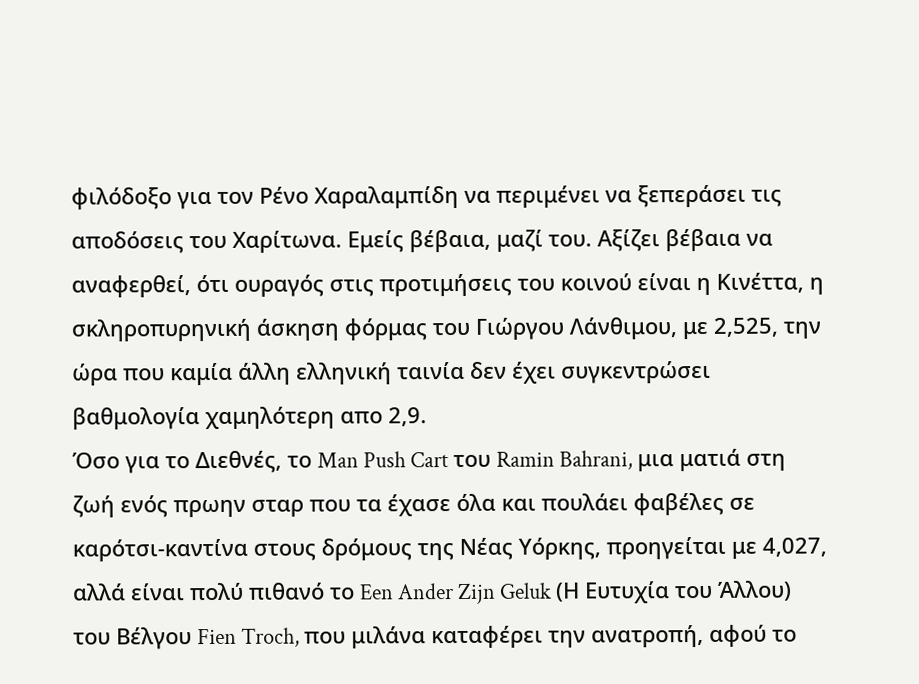φιλόδοξο για τον Ρένο Χαραλαμπίδη να περιμένει να ξεπεράσει τις αποδόσεις του Χαρίτωνα. Εμείς βέβαια, μαζί του. Αξίζει βέβαια να αναφερθεί, ότι ουραγός στις προτιμήσεις του κοινού είναι η Κινέττα, η σκληροπυρηνική άσκηση φόρμας του Γιώργου Λάνθιμου, με 2,525, την ώρα που καμία άλλη ελληνική ταινία δεν έχει συγκεντρώσει βαθμολογία χαμηλότερη απο 2,9.
Όσο για το Διεθνές, το Man Push Cart του Ramin Bahrani, μια ματιά στη ζωή ενός πρωην σταρ που τα έχασε όλα και πουλάει φαβέλες σε καρότσι-καντίνα στους δρόμους της Νέας Υόρκης, προηγείται με 4,027, αλλά είναι πολύ πιθανό το Een Ander Zijn Geluk (Η Ευτυχία του Άλλου) του Βέλγου Fien Troch, που μιλάνα καταφέρει την ανατροπή, αφού το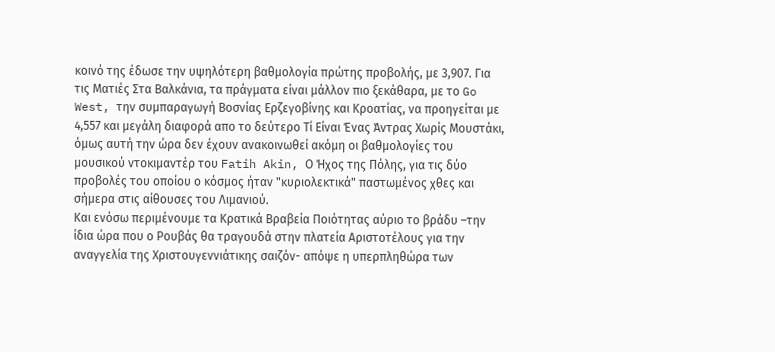κοινό της έδωσε την υψηλότερη βαθμολογία πρώτης προβολής, με 3,907. Για τις Ματιές Στα Βαλκάνια, τα πράγματα είναι μάλλον πιο ξεκάθαρα, με το Go West, την συμπαραγωγή Βοσνίας Ερζεγοβίνης και Κροατίας, να προηγείται με 4,557 και μεγάλη διαφορά απο το δεύτερο Τί Είναι Ένας Άντρας Χωρίς Μουστάκι, όμως αυτή την ώρα δεν έχουν ανακοινωθεί ακόμη οι βαθμολογίες του μουσικού ντοκιμαντέρ του Fatih Akin, Ο Ήχος της Πόλης, για τις δύο προβολές του οποίου ο κόσμος ήταν "κυριολεκτικά" παστωμένος χθες και σήμερα στις αίθουσες του Λιμανιού.
Και ενόσω περιμένουμε τα Κρατικά Βραβεία Ποιότητας αύριο το βράδυ –την ίδια ώρα που ο Ρουβάς θα τραγουδά στην πλατεία Αριστοτέλους για την αναγγελία της Χριστουγεννιάτικης σαιζόν- απόψε η υπερπληθώρα των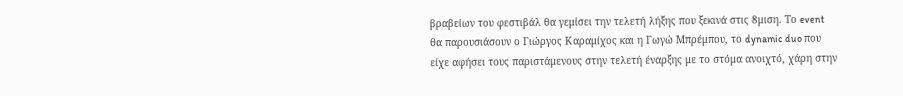βραβείων του φεστιβάλ θα γεμίσει την τελετή λήξης που ξεκινά στις 8μιση. Το event θα παρουσιάσουν ο Γιώργος Καραμίχος και η Γωγώ Μπρέμπου, το dynamic duo που είχε αφήσει τους παριστάμενους στην τελετή έναρξης με το στόμα ανοιχτό, χάρη στην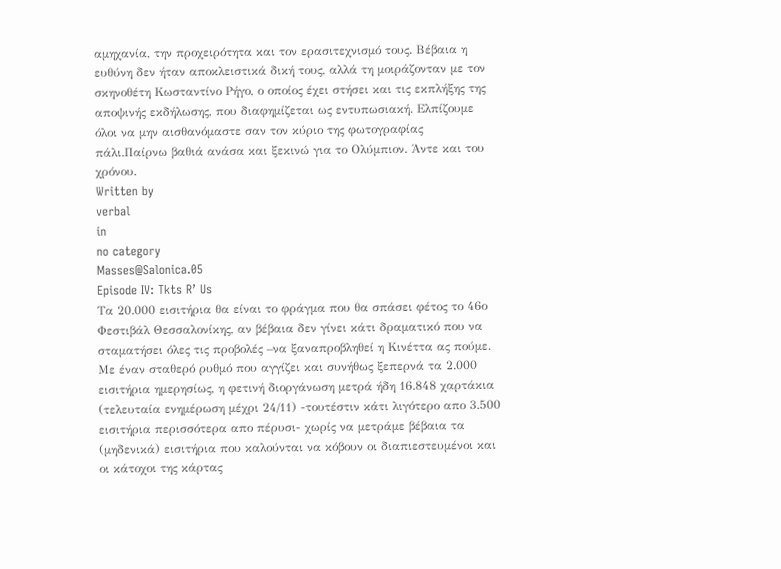αμηχανία, την προχειρότητα και τον ερασιτεχνισμό τους. Βέβαια η ευθύνη δεν ήταν αποκλειστικά δική τους, αλλά τη μοιράζονταν με τον σκηνοθέτη Κωσταντίνο Ρήγο, ο οποίος έχει στήσει και τις εκπλήξης της αποψινής εκδήλωσης, που διαφημίζεται ως εντυπωσιακή. Ελπίζουμε όλοι να μην αισθανόμαστε σαν τον κύριο της φωτογραφίας πάλι.Παίρνω βαθιά ανάσα και ξεκινώ για το Ολύμπιον. Άντε και του χρόνου.
Written by
verbal
in
no category
Masses@Salonica.05
Episode IV: Tkts R’ Us
Τα 20.000 εισιτήρια θα είναι το φράγμα που θα σπάσει φέτος το 46ο Φεστιβάλ Θεσσαλονίκης, αν βέβαια δεν γίνει κάτι δραματικό που να σταματήσει όλες τις προβολές –να ξαναπροβληθεί η Κινέττα ας πούμε.
Με έναν σταθερό ρυθμό που αγγίζει και συνήθως ξεπερνά τα 2.000 εισιτήρια ημερησίως, η φετινή διοργάνωση μετρά ήδη 16.848 χαρτάκια (τελευταία ενημέρωση μέχρι 24/11) -τουτέστιν κάτι λιγότερο απο 3.500 εισιτήρια περισσότερα απο πέρυσι- χωρίς να μετράμε βέβαια τα (μηδενικά) εισιτήρια που καλούνται να κόβουν οι διαπιεστευμένοι και οι κάτοχοι της κάρτας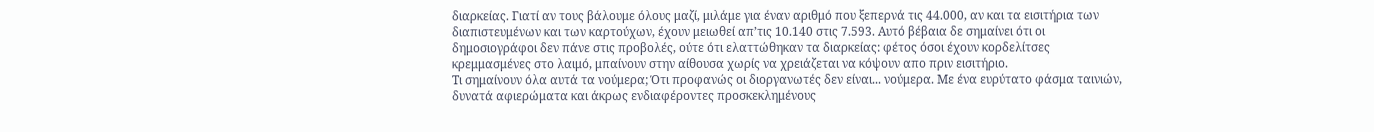διαρκείας. Γιατί αν τους βάλουμε όλους μαζί, μιλάμε για έναν αριθμό που ξεπερνά τις 44.000, αν και τα εισιτήρια των διαπιστευμένων και των καρτούχων, έχουν μειωθεί απ’τις 10.140 στις 7.593. Αυτό βέβαια δε σημαίνει ότι οι δημοσιογράφοι δεν πάνε στις προβολές, ούτε ότι ελαττώθηκαν τα διαρκείας: φέτος όσοι έχουν κορδελίτσες κρεμμασμένες στο λαιμό, μπαίνουν στην αίθουσα χωρίς να χρειάζεται να κόψουν απο πριν εισιτήριο.
Τι σημαίνουν όλα αυτά τα νούμερα; Ότι προφανώς οι διοργανωτές δεν είναι... νούμερα. Με ένα ευρύτατο φάσμα ταινιών, δυνατά αφιερώματα και άκρως ενδιαφέροντες προσκεκλημένους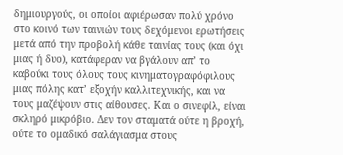δημιουργούς, οι οποίοι αφιέρωσαν πολύ χρόνο στο κοινό των ταινιών τους δεχόμενοι ερωτήσεις μετά από την προβολή κάθε ταινίας τους (και όχι μιας ή δυο), κατάφεραν να βγάλουν απ’ το καβούκι τους όλους τους κινηματογραφόφιλους μιας πόλης κατ’ εξοχήν καλλιτεχνικής, και να τους μαζέψουν στις αίθουσες. Και ο σινεφίλ, είναι σκληρό μικρόβιο. Δεν τον σταματά ούτε η βροχή, ούτε το ομαδικό σαλάγιασμα στους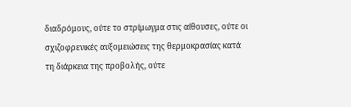διαδρόμους, ούτε το στρίμωγμα στις αίθουσες, ούτε οι σχιζοφρενικές αυξομειώσεις της θερμοκρασίας κατά τη διάρκεια της προβολής, ούτε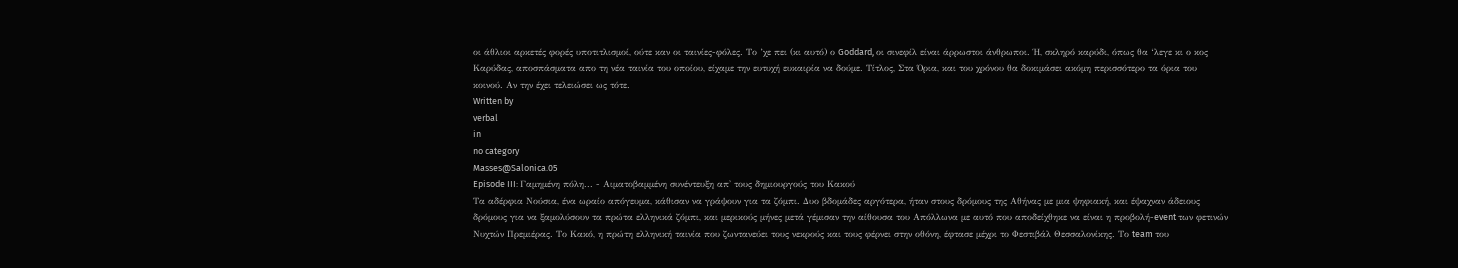οι άθλιοι αρκετές φορές υποτιτλισμοί, ούτε καν οι ταινίες-φόλες. Το ’χε πει (κι αυτό) ο Goddard, οι σινεφίλ είναι άρρωστοι άνθρωποι. Ή, σκληρό καρύδι, όπως θα ‘λεγε κι ο κος Καρύδας, αποσπάσματα απο τη νέα ταινία του οποίου, είχαμε την ευτυχή ευκαιρία να δούμε. Τίτλος, Στα Όρια, και του χρόνου θα δοκιμάσει ακόμη περισσότερο τα όρια του κοινού. Αν την έχει τελειώσει ως τότε.
Written by
verbal
in
no category
Masses@Salonica.05
Episode III: Γαμημένη πόλη... - Αιματοβαμμένη συνέντευξη απ' τους δημιουργούς του Κακού
Τα αδέρφια Νούσια, ένα ωραίο απόγευμα, κάθισαν να γράψουν για τα ζόμπι. Δυο βδομάδες αργότερα, ήταν στους δρόμους της Αθήνας με μια ψηφιακή, και έψαχναν άδειους δρόμους για να ξαμολύσουν τα πρώτα ελληνικά ζόμπι, και μερικούς μήνες μετά γέμισαν την αίθουσα του Απόλλωνα με αυτό που αποδείχθηκε να είναι η προβολή-event των φετινών Νυχτών Πρεμιέρας. Το Κακό, η πρώτη ελληνική ταινία που ζωντανεύει τους νεκρούς και τους φέρνει στην οθόνη, έφτασε μέχρι το Φεστιβάλ Θεσσαλονίκης. Το team του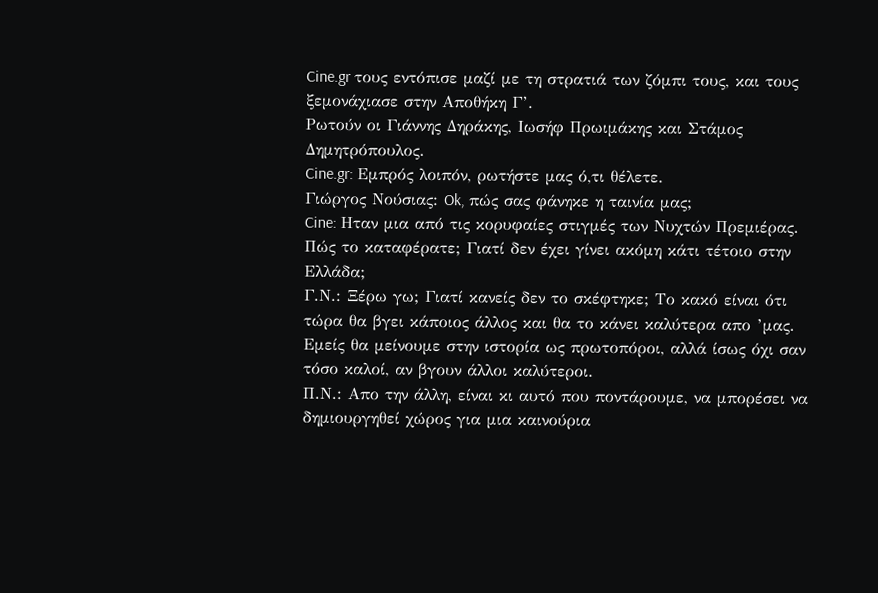Cine.gr τους εντόπισε μαζί με τη στρατιά των ζόμπι τους, και τους ξεμονάχιασε στην Αποθήκη Γ’.
Ρωτούν οι Γιάννης Δηράκης, Ιωσήφ Πρωιμάκης και Στάμος Δημητρόπουλος.
Cine.gr: Εμπρός λοιπόν, ρωτήστε μας ό,τι θέλετε.
Γιώργος Νούσιας: Ok, πώς σας φάνηκε η ταινία μας;
Cine: Ηταν μια από τις κορυφαίες στιγμές των Νυχτών Πρεμιέρας. Πώς το καταφέρατε; Γιατί δεν έχει γίνει ακόμη κάτι τέτοιο στην Ελλάδα;
Γ.Ν.: Ξέρω γω; Γιατί κανείς δεν το σκέφτηκε; Το κακό είναι ότι τώρα θα βγει κάποιος άλλος και θα το κάνει καλύτερα απο ’μας. Εμείς θα μείνουμε στην ιστορία ως πρωτοπόροι, αλλά ίσως όχι σαν τόσο καλοί, αν βγουν άλλοι καλύτεροι.
Π.Ν.: Απο την άλλη, είναι κι αυτό που ποντάρουμε, να μπορέσει να δημιουργηθεί χώρος για μια καινούρια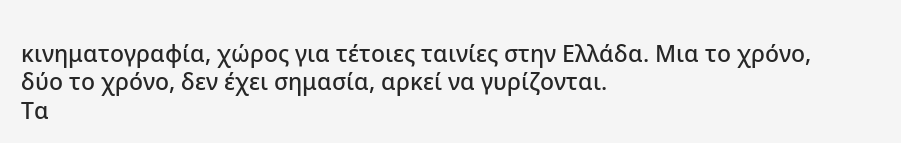κινηματογραφία, χώρος για τέτοιες ταινίες στην Ελλάδα. Μια το χρόνο, δύο το χρόνο, δεν έχει σημασία, αρκεί να γυρίζονται.
Τα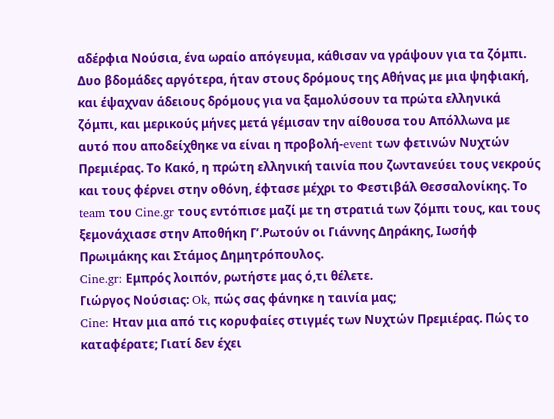αδέρφια Νούσια, ένα ωραίο απόγευμα, κάθισαν να γράψουν για τα ζόμπι. Δυο βδομάδες αργότερα, ήταν στους δρόμους της Αθήνας με μια ψηφιακή, και έψαχναν άδειους δρόμους για να ξαμολύσουν τα πρώτα ελληνικά ζόμπι, και μερικούς μήνες μετά γέμισαν την αίθουσα του Απόλλωνα με αυτό που αποδείχθηκε να είναι η προβολή-event των φετινών Νυχτών Πρεμιέρας. Το Κακό, η πρώτη ελληνική ταινία που ζωντανεύει τους νεκρούς και τους φέρνει στην οθόνη, έφτασε μέχρι το Φεστιβάλ Θεσσαλονίκης. Το team του Cine.gr τους εντόπισε μαζί με τη στρατιά των ζόμπι τους, και τους ξεμονάχιασε στην Αποθήκη Γ’.Ρωτούν οι Γιάννης Δηράκης, Ιωσήφ Πρωιμάκης και Στάμος Δημητρόπουλος.
Cine.gr: Εμπρός λοιπόν, ρωτήστε μας ό,τι θέλετε.
Γιώργος Νούσιας: Ok, πώς σας φάνηκε η ταινία μας;
Cine: Ηταν μια από τις κορυφαίες στιγμές των Νυχτών Πρεμιέρας. Πώς το καταφέρατε; Γιατί δεν έχει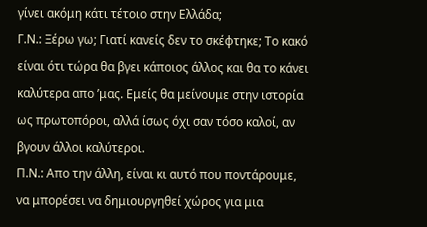γίνει ακόμη κάτι τέτοιο στην Ελλάδα;
Γ.Ν.: Ξέρω γω; Γιατί κανείς δεν το σκέφτηκε; Το κακό είναι ότι τώρα θα βγει κάποιος άλλος και θα το κάνει καλύτερα απο ’μας. Εμείς θα μείνουμε στην ιστορία ως πρωτοπόροι, αλλά ίσως όχι σαν τόσο καλοί, αν βγουν άλλοι καλύτεροι.
Π.Ν.: Απο την άλλη, είναι κι αυτό που ποντάρουμε, να μπορέσει να δημιουργηθεί χώρος για μια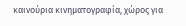καινούρια κινηματογραφία, χώρος για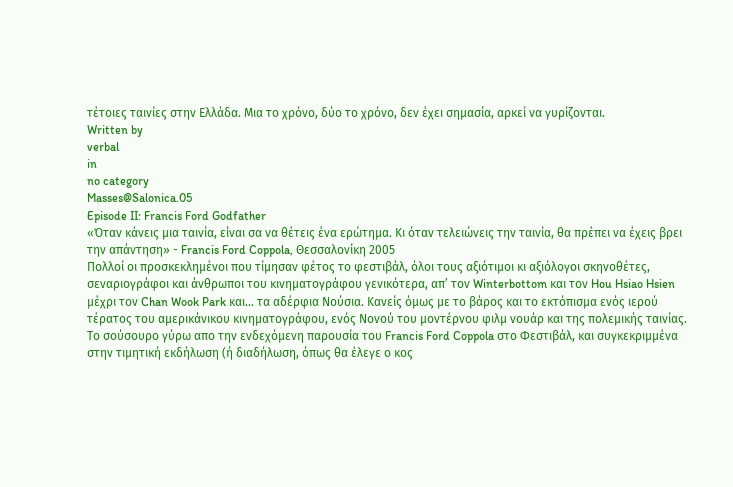τέτοιες ταινίες στην Ελλάδα. Μια το χρόνο, δύο το χρόνο, δεν έχει σημασία, αρκεί να γυρίζονται.
Written by
verbal
in
no category
Masses@Salonica.05
Episode II: Francis Ford Godfather
«Όταν κάνεις μια ταινία, είναι σα να θέτεις ένα ερώτημα. Κι όταν τελειώνεις την ταινία, θα πρέπει να έχεις βρει την απάντηση» - Francis Ford Coppola, Θεσσαλονίκη 2005
Πολλοί οι προσκεκλημένοι που τίμησαν φέτος το φεστιβάλ, όλοι τους αξιότιμοι κι αξιόλογοι σκηνοθέτες, σεναριογράφοι και άνθρωποι του κινηματογράφου γενικότερα, απ’ τον Winterbottom και τον Hou Hsiao Hsien μέχρι τον Chan Wook Park και... τα αδέρφια Νούσια. Κανείς όμως με το βάρος και το εκτόπισμα ενός ιερού τέρατος του αμερικάνικου κινηματογράφου, ενός Νονού του μοντέρνου φιλμ νουάρ και της πολεμικής ταινίας.
Το σούσουρο γύρω απο την ενδεχόμενη παρουσία του Francis Ford Coppola στο Φεστιβάλ, και συγκεκριμμένα στην τιμητική εκδήλωση (ή διαδήλωση, όπως θα έλεγε ο κος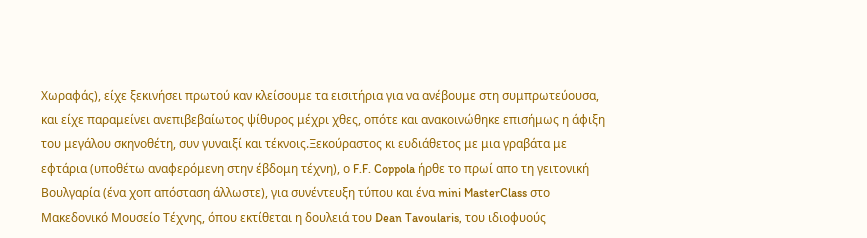Χωραφάς), είχε ξεκινήσει πρωτού καν κλείσουμε τα εισιτήρια για να ανέβουμε στη συμπρωτεύουσα, και είχε παραμείνει ανεπιβεβαίωτος ψίθυρος μέχρι χθες, οπότε και ανακοινώθηκε επισήμως η άφιξη του μεγάλου σκηνοθέτη, συν γυναιξί και τέκνοις.Ξεκούραστος κι ευδιάθετος με μια γραβάτα με εφτάρια (υποθέτω αναφερόμενη στην έβδομη τέχνη), ο F.F. Coppola ήρθε το πρωί απο τη γειτονική Βουλγαρία (ένα χοπ απόσταση άλλωστε), για συνέντευξη τύπου και ένα mini MasterClass στο Μακεδονικό Μουσείο Τέχνης, όπου εκτίθεται η δουλειά του Dean Tavoularis, του ιδιοφυούς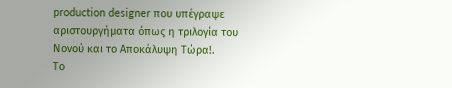production designer που υπέγραψε αριστουργήματα όπως η τριλογία του Νονού και το Αποκάλυψη Τώρα!.
Το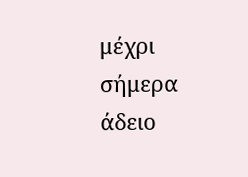μέχρι σήμερα άδειο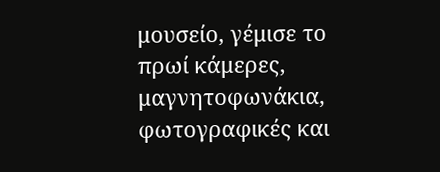μουσείο, γέμισε το πρωί κάμερες, μαγνητοφωνάκια, φωτογραφικές και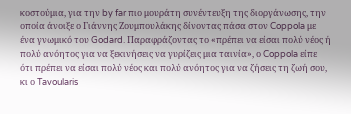κοστούμια, για την by far πιο μουράτη συνέντευξη της διοργάνωσης, την οποία άνοιξε ο Γιάννης Ζουμπουλάκης δίνοντας πάσα στον Coppola με ένα γνωμικό του Godard. Παραφράζοντας το «πρέπει να είσαι πολύ νέος ή πολύ ανόητος για να ξεκινήσεις να γυρίζεις μια ταινία», ο Coppola είπε ότι πρέπει να είσαι πολύ νέος και πολύ ανόητος για να ζήσεις τη ζωή σου, κι ο Tavoularis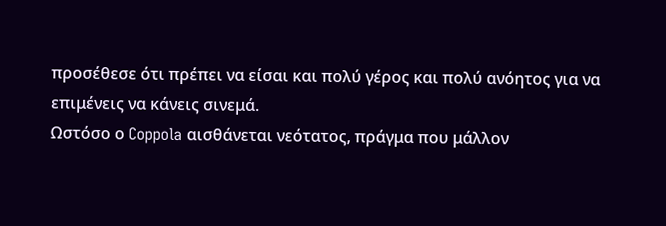προσέθεσε ότι πρέπει να είσαι και πολύ γέρος και πολύ ανόητος για να επιμένεις να κάνεις σινεμά.
Ωστόσο ο Coppola αισθάνεται νεότατος, πράγμα που μάλλον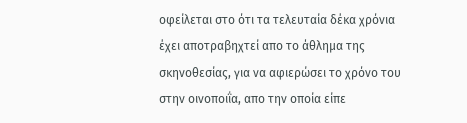οφείλεται στο ότι τα τελευταία δέκα χρόνια έχει αποτραβηχτεί απο το άθλημα της σκηνοθεσίας, για να αφιερώσει το χρόνο του στην οινοποιΐα, απο την οποία είπε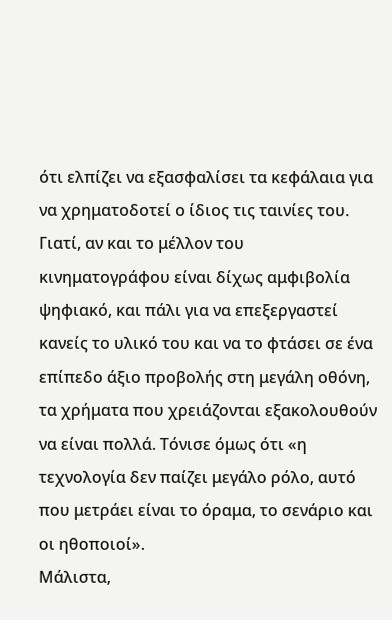ότι ελπίζει να εξασφαλίσει τα κεφάλαια για να χρηματοδοτεί ο ίδιος τις ταινίες του. Γιατί, αν και το μέλλον του κινηματογράφου είναι δίχως αμφιβολία ψηφιακό, και πάλι για να επεξεργαστεί κανείς το υλικό του και να το φτάσει σε ένα επίπεδο άξιο προβολής στη μεγάλη οθόνη, τα χρήματα που χρειάζονται εξακολουθούν να είναι πολλά. Τόνισε όμως ότι «η τεχνολογία δεν παίζει μεγάλο ρόλο, αυτό που μετράει είναι το όραμα, το σενάριο και οι ηθοποιοί».
Μάλιστα,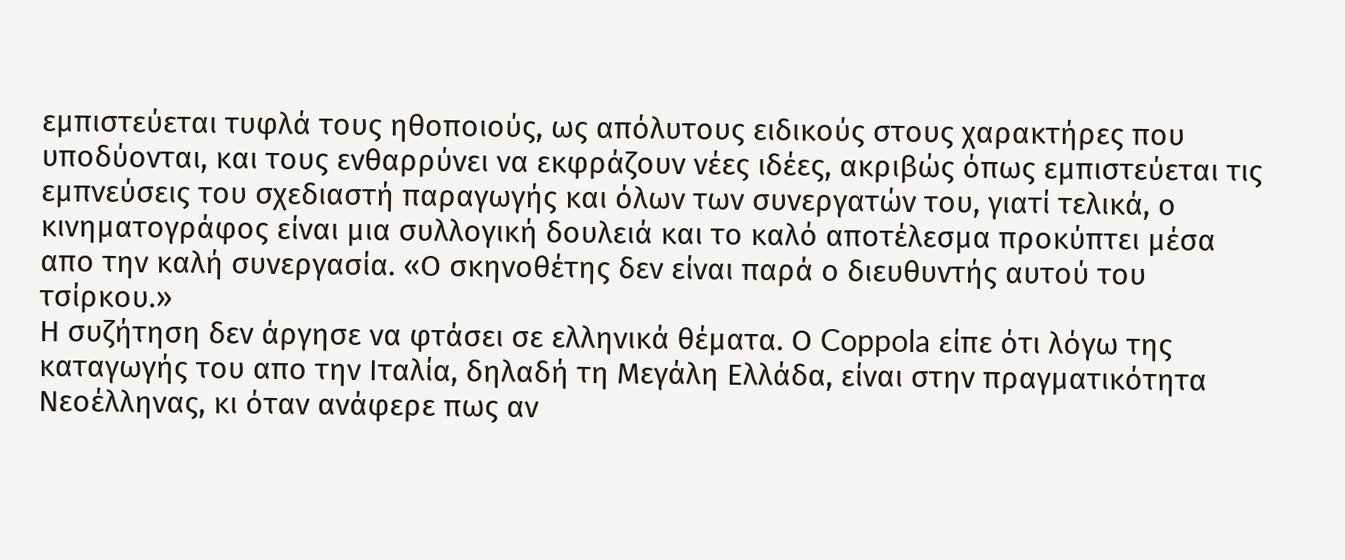εμπιστεύεται τυφλά τους ηθοποιούς, ως απόλυτους ειδικούς στους χαρακτήρες που υποδύονται, και τους ενθαρρύνει να εκφράζουν νέες ιδέες, ακριβώς όπως εμπιστεύεται τις εμπνεύσεις του σχεδιαστή παραγωγής και όλων των συνεργατών του, γιατί τελικά, ο κινηματογράφος είναι μια συλλογική δουλειά και το καλό αποτέλεσμα προκύπτει μέσα απο την καλή συνεργασία. «Ο σκηνοθέτης δεν είναι παρά ο διευθυντής αυτού του τσίρκου.»
Η συζήτηση δεν άργησε να φτάσει σε ελληνικά θέματα. Ο Coppola είπε ότι λόγω της καταγωγής του απο την Ιταλία, δηλαδή τη Μεγάλη Ελλάδα, είναι στην πραγματικότητα Νεοέλληνας, κι όταν ανάφερε πως αν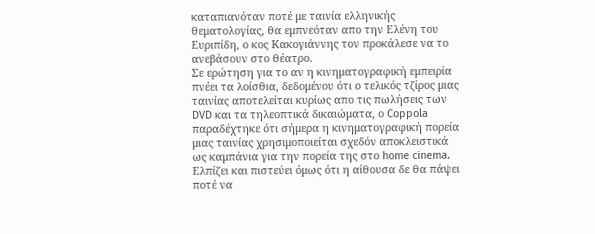καταπιανόταν ποτέ με ταινία ελληνικής θεματολογίας, θα εμπνεόταν απο την Ελένη του Ευριπίδη, ο κος Κακογιάννης τον προκάλεσε να το ανεβάσουν στο θέατρο.
Σε ερώτηση για το αν η κινηματογραφική εμπειρία πνέει τα λοίσθια, δεδομένου ότι ο τελικός τζίρος μιας ταινίας αποτελείται κυρίως απο τις πωλήσεις των DVD και τα τηλεοπτικά δικαιώματα, ο Coppola παραδέχτηκε ότι σήμερα η κινηματογραφική πορεία μιας ταινίας χρησιμοποιείται σχεδόν αποκλειστικά ως καμπάνια για την πορεία της στο home cinema. Ελπίζει και πιστεύει όμως ότι η αίθουσα δε θα πάψει ποτέ να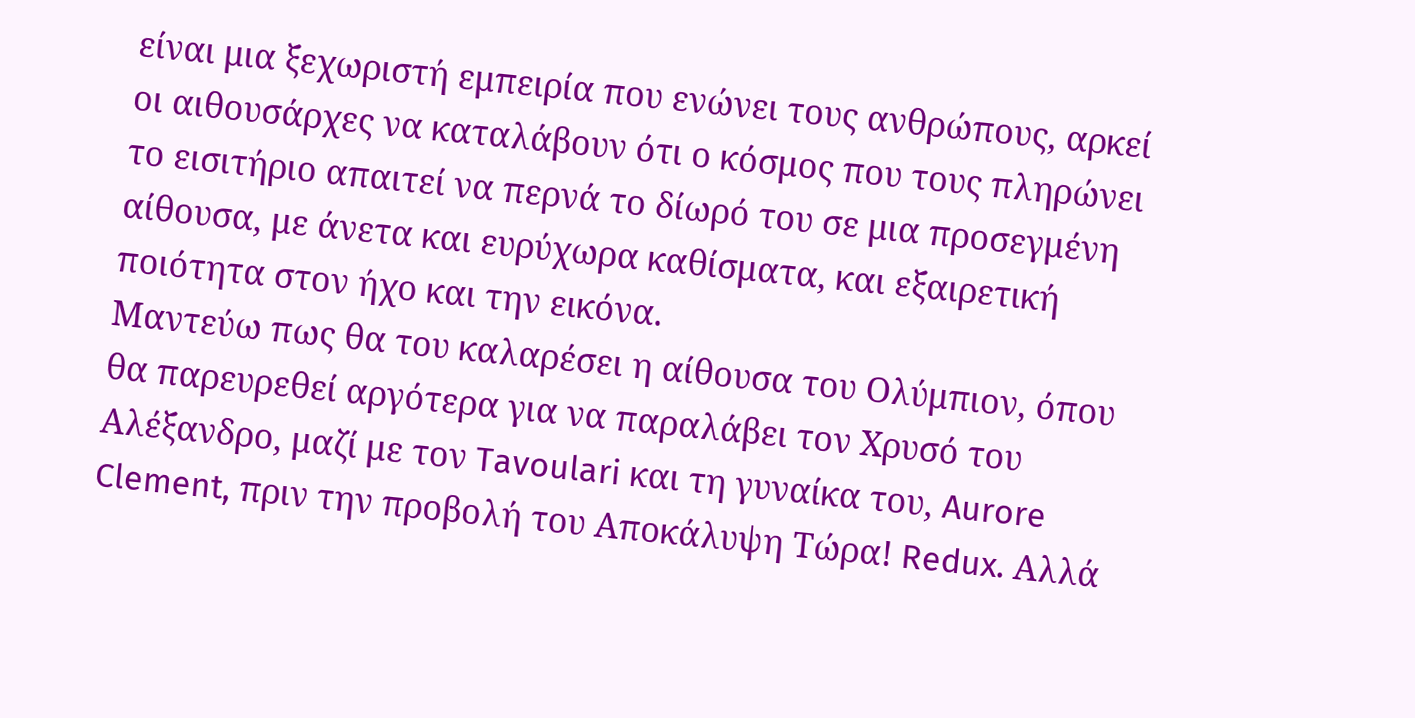είναι μια ξεχωριστή εμπειρία που ενώνει τους ανθρώπους, αρκεί οι αιθουσάρχες να καταλάβουν ότι ο κόσμος που τους πληρώνει το εισιτήριο απαιτεί να περνά το δίωρό του σε μια προσεγμένη αίθουσα, με άνετα και ευρύχωρα καθίσματα, και εξαιρετική ποιότητα στον ήχο και την εικόνα.
Μαντεύω πως θα του καλαρέσει η αίθουσα του Ολύμπιον, όπου θα παρευρεθεί αργότερα για να παραλάβει τον Χρυσό του Αλέξανδρο, μαζί με τον Tavoulari και τη γυναίκα του, Aurore Clement, πριν την προβολή του Αποκάλυψη Τώρα! Redux. Αλλά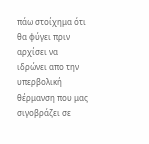πάω στοίχημα ότι θα φύγει πριν αρχίσει να ιδρώνει απο την υπερβολική θέρμανση που μας σιγοβράζει σε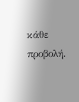κάθε προβολή.